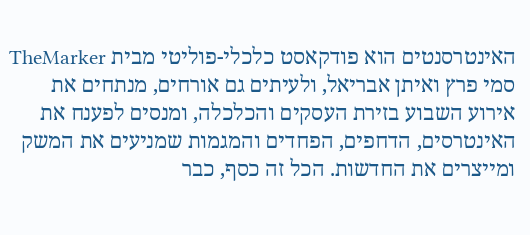האינטרסנטים הוא פודקאסט כלכלי-פוליטי מבית TheMarker סמי פרץ ואיתן אבריאל, ולעיתים גם אורחים, מנתחים את אירוע השבוע בזירת העסקים והכלכלה, ומנסים לפענח את האינטרסים, הדחפים, הפחדים והמגמות שמניעים את המשק ומייצרים את החדשות. הכל זה כסף, כבר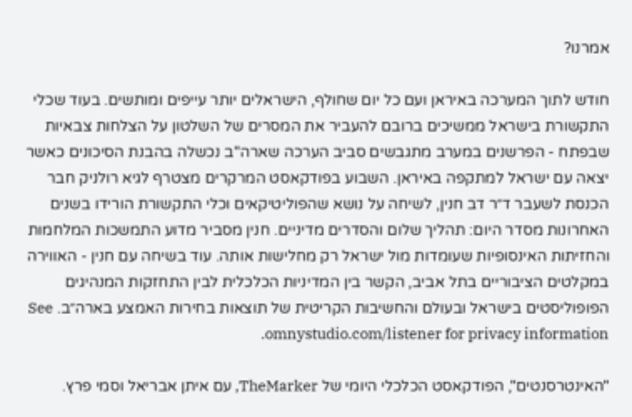אמרנו?

חודש לתוך המערכה באיראן ועם כל יום שחולף, הישראלים יותר עייפים ומותשים. בעוד שכלי התקשורת בישראל ממשיכים ברובם להעביר את המסרים של השלטון על הצלחות צבאיות שבפתח - הפרשנים במערב מתגבשים סביב הערכה שארה"ב נכשלה בהבנת הסיכונים כאשר יצאה עם ישראל למתקפה באיראן. השבוע בפודקאסט המרקרים מצטרף לגיא רולניק חבר הכנסת לשעבר ד״ר דב חנין, לשיחה על נושא שהפוליטיקאים וכלי התקשורת הורידו בשנים האחרונות מסדר היום: תהליך שלום והסדרים מדיניים. חנין מסביר מדוע התמשכות המלחמות והחזיתות האינסופיות שעומדות מול ישראל רק מחלישות אותה. עוד בשיחה עם חנין - האווירה במקלטים הציבוריים בתל אביב, הקשר בין המדיניות הכלכלית לבין התחזקות המנהיגים הפופוליסטים בישראל ובעולם והחשיבות הקריטית של תוצאות בחירות האמצע בארה״ב. See omnystudio.com/listener for privacy information.

"האינטרסנטים", הפודקאסט הכלכלי היומי של TheMarker, עם איתן אבריאל וסמי פרץ.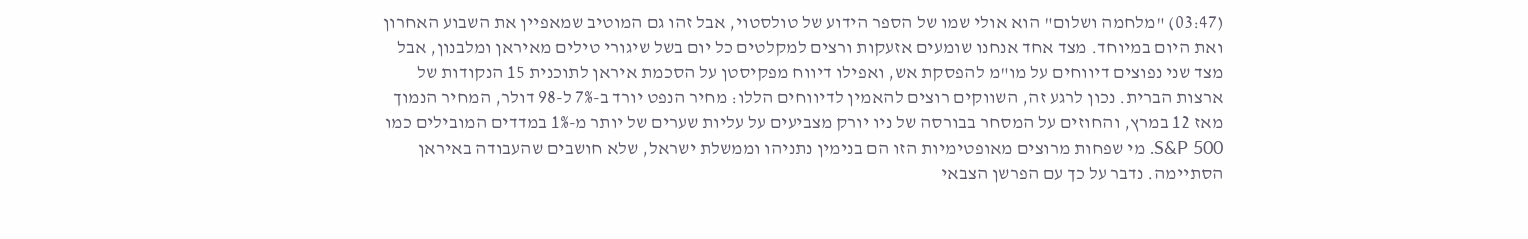(03:47) "מלחמה ושלום" הוא אולי שמו של הספר הידוע של טולסטוי, אבל זהו גם המוטיב שמאפיין את השבוע האחרון ואת היום במיוחד. מצד אחד אנחנו שומעים אזעקות ורצים למקלטים כל יום בשל שיגורי טילים מאיראן ומלבנון, אבל מצד שני נפוצים דיווחים על מו"מ להפסקת אש, ואפילו דיווח מפקיסטן על הסכמת איראן לתוכנית 15 הנקודות של ארצות הברית. נכון לרגע זה, השווקים רוצים להאמין לדיווחים הללו: מחיר הנפט יורד ב-7% ל-98 דולר, המחיר הנמוך מאז 12 במרץ, והחוזים על המסחר בבורסה של ניו יורק מצביעים על עליות שערים של יותר מ-1% במדדים המובילים כמו S&P 500. מי שפחות מרוצים מאופטימיות הזו הם בנימין נתניהו וממשלת ישראל, שלא חושבים שהעבודה באיראן הסתיימה. נדבר על כך עם הפרשן הצבאי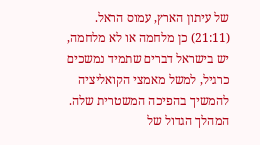של עיתון הארץ, עמוס הראל. (21:11) כן מלחמה או לא מלחמה, יש בישראל דברים שתמיד נמשכים כרגיל, למשל מאמצי הקואליציה להמשיך בהפיכה המשטרית שלה. המהלך הגדול של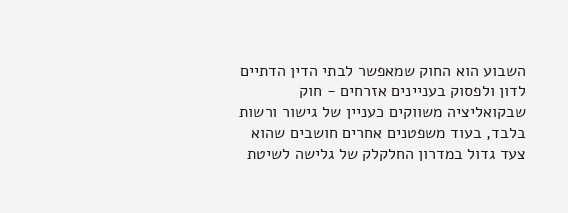השבוע הוא החוק שמאפשר לבתי הדין הדתיים לדון ולפסוק בעניינים אזרחים - חוק שבקואליציה משווקים כעניין של גישור ורשות בלבד, בעוד משפטנים אחרים חושבים שהוא צעד גדול במדרון החלקלק של גלישה לשיטת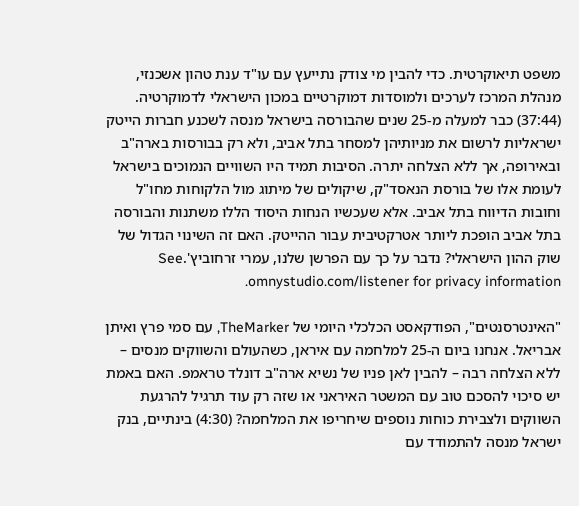משפט תיאוקרטית. כדי להבין מי צודק נתייעץ עם עו"ד ענת טהון אשכנזי, מנהלת המרכז לערכים ולמוסדות דמוקרטיים במכון הישראלי לדמוקרטיה. (37:44) כבר למעלה מ-25 שנים שהבורסה בישראל מנסה לשכנע חברות הייטק ישראליות לרשום את מניותיהן למסחר בתל אביב, ולא רק בבורסות בארה"ב ובאירופה, אך ללא הצלחה יתרה. הסיבות תמיד היו השוויים הנמוכים בישראל לעומת אלו של בורסת הנאסד"ק, שיקולים של מיתוג מול הלקוחות מחו"ל וחובות הדיווח בתל אביב. אלא שעכשיו הנחות היסוד הללו משתנות והבורסה בתל אביב הופכת ליותר אטרקטיבית עבור ההייטק. האם זה השינוי הגדול של שוק ההון הישראלי? נדבר על כך עם הפרשן שלנו, עמרי זרחוביץ'.See omnystudio.com/listener for privacy information.

"האינטרסנטים", הפודקאסט הכלכלי היומי של TheMarker, עם סמי פרץ ואיתן אבריאל. אנחנו ביום ה-25 למלחמה עם איראן, כשהעולם והשווקים מנסים – ללא הצלחה רבה – להבין לאן פניו של נשיא ארה"ב דונלד טראמפ. האם באמת יש סיכוי להסכם טוב עם המשטר האיראני או שזה רק עוד תרגיל להרגעת השווקים ולצבירת כוחות נוספים שיחריפו את המלחמה? (4:30) בינתיים, בנק ישראל מנסה להתמודד עם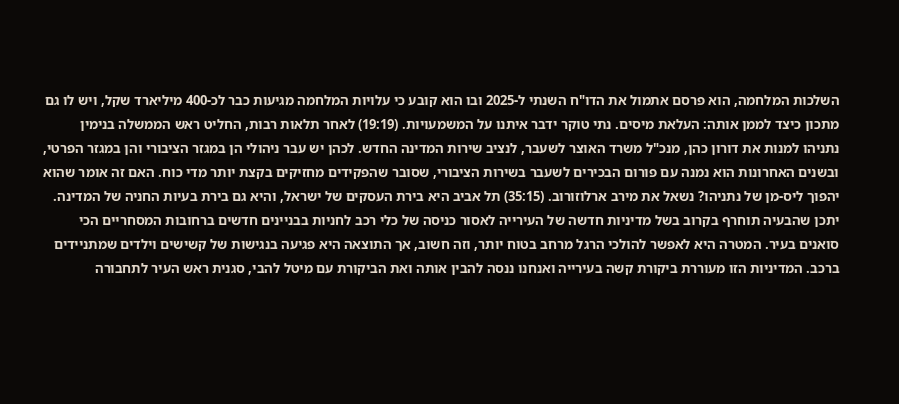השלכות המלחמה, הוא פרסם אתמול את הדו"ח השנתי ל-2025 ובו הוא קובע כי עלויות המלחמה מגיעות כבר לכ-400 מיליארד שקל, ויש לו גם מתכון כיצד לממן אותה: העלאת מיסים. נתי טוקר ידבר איתנו על המשמעויות. (19:19) לאחר תלאות רבות, החליט ראש הממשלה בנימין נתניהו למנות את דורון כהן, מנכ"ל משרד האוצר לשעבר, לנציב שירות המדינה החדש. לכהן יש עבר ניהולי הן במגזר הציבורי והן במגזר הפרטי, ובשנים האחרונות הוא נמנה עם פורום הבכירים לשעבר בשירות הציבורי, שסובר שהפקידים מחזיקים בקצת יותר מדי כוח. האם זה אומר שהוא יהפוך ליס-מן של נתניהו? נשאל את מירב ארלוזורוב. (35:15) תל אביב היא בירת העסקים של ישראל, והיא גם בירת בעיות החניה של המדינה. יתכן שהבעיה תוחרף בקרוב בשל מדיניות חדשה של העירייה לאסור כניסה של כלי רכב לחניות בבניינים חדשים ברחובות המסחריים הכי סואנים בעיר. המטרה היא לאפשר להולכי הרגל מרחב בטוח יותר, וזה חשוב, אך התוצאה היא פגיעה בנגישות של קשישים וילדים שמתניידים ברכב. המדיניות הזו מעוררת ביקורת קשה בעירייה ואנחנו ננסה להבין אותה ואת הביקורת עם מיטל להבי, סגנית ראש העיר לתחבורה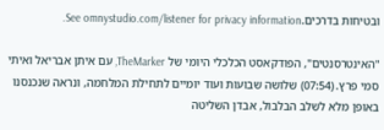ובטיחות בדרכים.See omnystudio.com/listener for privacy information.

"האינטרסנטים", הפודקאסט הכלכלי היומי של TheMarker, עם איתן אבריאל ואיתי סמי פרץ. (07:54) שלושה שבועות ועוד יומיים לתחילת המלחמה, ונראה שנכנסנו באופן מלא לשלב הבלבול, אבדן השליטה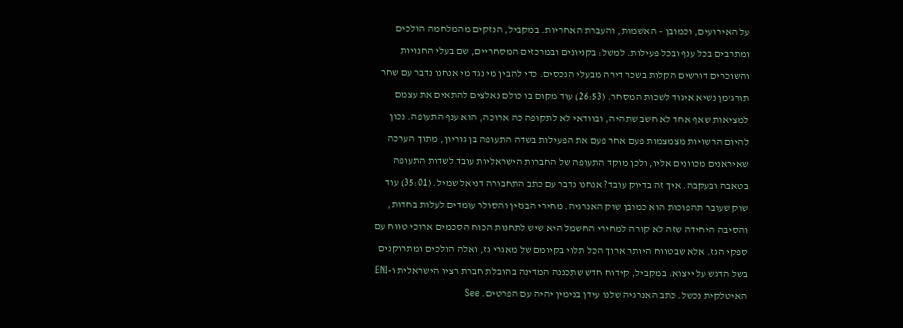על האירועים, וכמובן – האשמות, והעברת האחריות. במקביל, הנזקים מהמלחמה הולכים ומתרבים בכל ענף ובכל פעילות. למשל: בקניונים ובמרכזים המסחריים, שם בעלי החנויות והשוכרים דורשים הקלות בשכר דירה מבעלי הנכסים. כדי להבין מי נגד מי אנחנו נדבר עם שחר תורג'מן נשיא איגוד לשכות המסחר. (26:53) עוד מקום בו כולם נאלצים להתאים את עצמם למציאות שאף אחד לא חשב שתהיה, ובוודאי לא לתקופה כה ארוכה, הוא ענף התעופה. נכון להיום הרשויות מצמצמות פעם אחר פעם את הפעילות בשדה התעופה בן גוריון, מתוך הערכה שאיראנים מכוונים אליו, ולכן מוקד התעופה של החברות הישראליות עובד לשדות התעופה בטאבה ובעקבה. איך זה בדיוק עובד? אנחנו נדבר עם כתב התחבורה דניאל שמיל. (35:01) עוד שוק שעובר תהפוכות הוא כמובן שוק האנרגיה. מחירי הבנזין והסולר עומדים לעלות בחדות, והסיבה היחידה שזה לא קורה למחירי החשמל היא שיש לתחנות הכוח הסכמים ארוכי טווח עם ספקי הגז. אלא שבטווח היותר ארוך הכל תלוי בקיומם של מאגרי גז, ואלה הולכים ומתרוקנים בשל הדגש על ייצוא. במקביל, קידוח חדש שתכננה המדינה בהובלת חברת רציו הישראלית ו-ENI האיטלקית נכשל. כתב האנרגיה שלנו עידן בנימין יהיה עם הפרטים. See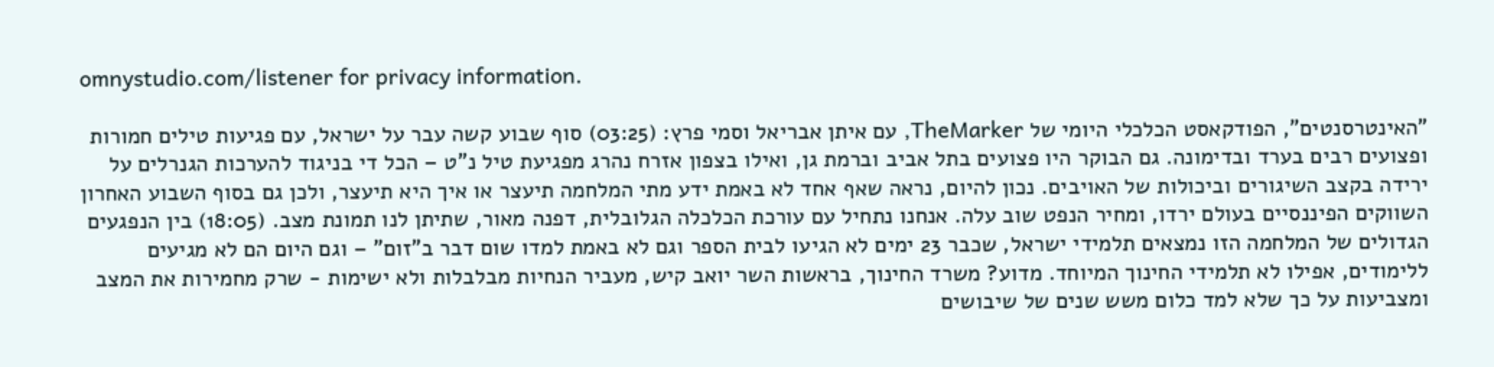omnystudio.com/listener for privacy information.

"האינטרסנטים", הפודקאסט הכלכלי היומי של TheMarker, עם איתן אבריאל וסמי פרץ: (03:25) סוף שבוע קשה עבר על ישראל, עם פגיעות טילים חמורות ופצועים רבים בערד ובדימונה. גם הבוקר היו פצועים בתל אביב וברמת גן, ואילו בצפון אזרח נהרג מפגיעת טיל נ"ט – הכל די בניגוד להערכות הגנרלים על ירידה בקצב השיגורים וביכולות של האויבים. נכון להיום, נראה שאף אחד לא באמת ידע מתי המלחמה תיעצר או איך היא תיעצר, ולכן גם בסוף השבוע האחרון השווקים הפיננסיים בעולם ירדו, ומחיר הנפט שוב עלה. אנחנו נתחיל עם עורכת הכלכלה הגלובלית, דפנה מאור, שתיתן לנו תמונת מצב. (18:05) בין הנפגעים הגדולים של המלחמה הזו נמצאים תלמידי ישראל, שכבר 23 ימים לא הגיעו לבית הספר וגם לא באמת למדו שום דבר ב"זום" – וגם היום הם לא מגיעים ללימודים, אפילו לא תלמידי החינוך המיוחד. מדוע? משרד החינוך, בראשות השר יואב קיש, מעביר הנחיות מבלבלות ולא ישימות - שרק מחמירות את המצב ומצביעות על כך שלא למד כלום משש שנים של שיבושים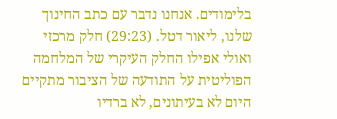בלימודים. אנחנו נדבר עם כתב החינוך שלנו, ליאור דטל. (29:23) חלק מרכזי ואולי אפילו החלק העיקרי של המלחמה הפוליטית על התודעה של הציבור מתקיים היום לא בעיתונים, לא ברדיו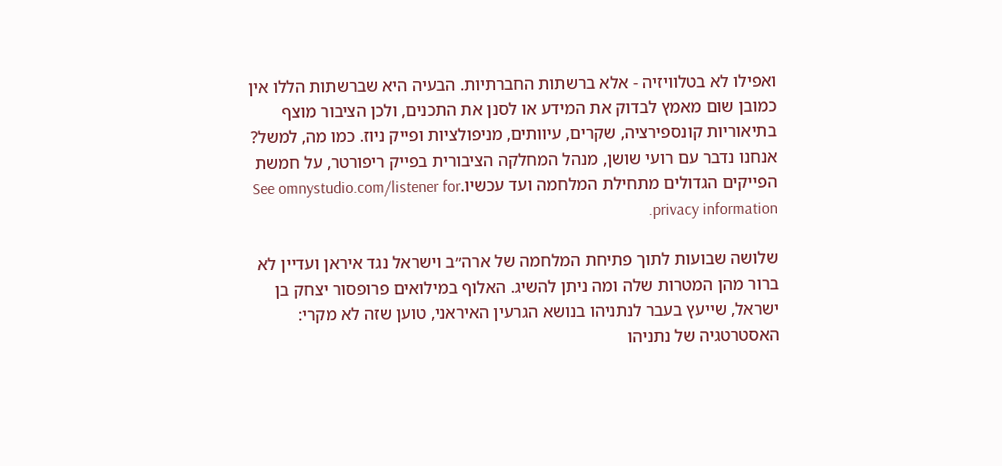ואפילו לא בטלוויזיה - אלא ברשתות החברתיות. הבעיה היא שברשתות הללו אין כמובן שום מאמץ לבדוק את המידע או לסנן את התכנים, ולכן הציבור מוצף בתיאוריות קונספירציה, שקרים, עיוותים, מניפולציות ופייק ניוז. כמו מה, למשל? אנחנו נדבר עם רועי שושן, מנהל המחלקה הציבורית בפייק ריפורטר, על חמשת הפייקים הגדולים מתחילת המלחמה ועד עכשיו.See omnystudio.com/listener for privacy information.

שלושה שבועות לתוך פתיחת המלחמה של ארה״ב וישראל נגד איראן ועדיין לא ברור מהן המטרות שלה ומה ניתן להשיג. האלוף במילואים פרופסור יצחק בן ישראל, שייעץ בעבר לנתניהו בנושא הגרעין האיראני, טוען שזה לא מקרי: האסטרטגיה של נתניהו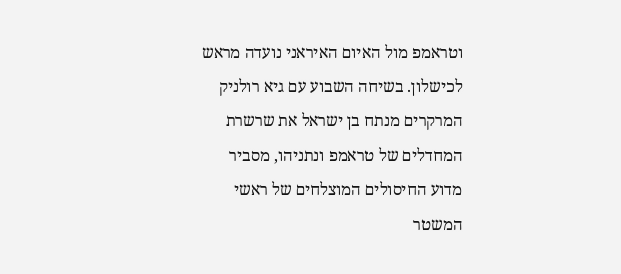וטראמפ מול האיום האיראני נועדה מראש לכישלון. בשיחה השבוע עם גיא רולניק המרקרים מנתח בן ישראל את שרשרת המחדלים של טראמפ ונתניהו, מסביר מדוע החיסולים המוצלחים של ראשי המשטר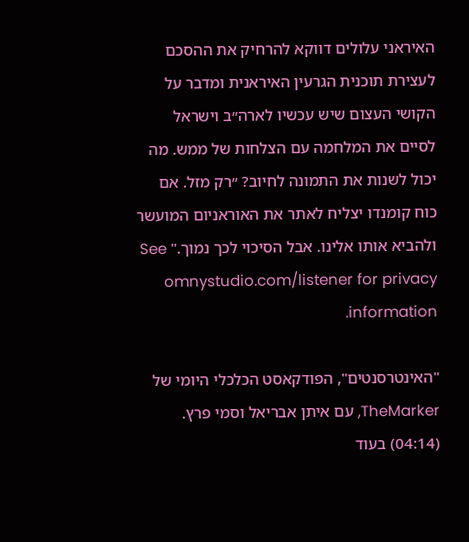האיראני עלולים דווקא להרחיק את ההסכם לעצירת תוכנית הגרעין האיראנית ומדבר על הקושי העצום שיש עכשיו לארה״ב וישראל לסיים את המלחמה עם הצלחות של ממש. מה יכול לשנות את התמונה לחיוב? ״רק מזל. אם כוח קומנדו יצליח לאתר את האוראניום המועשר ולהביא אותו אלינו. אבל הסיכוי לכך נמוך." See omnystudio.com/listener for privacy information.

"האינטרסנטים", הפודקאסט הכלכלי היומי של TheMarker, עם איתן אבריאל וסמי פרץ. (04:14) בעוד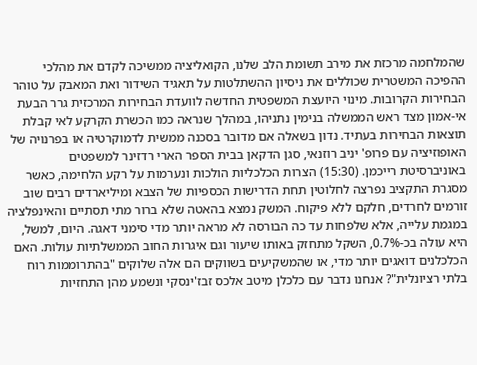שהמלחמה מרכזת את מירב תשומת הלב שלנו, הקואליציה ממשיכה לקדם את מהלכי ההפיכה המשטרית שכוללים את ניסיון ההשתלטות על תאגיד השידור ואת המאבק על טוהר הבחירות הקרובות. מינוי היועצת המשפטית החדשה לוועדת הבחירות המרכזית גרר הבעת אי-אמון מצד ראש הממשלה בנימין נתניהו, במהלך שנראה כמו הכשרת הקרקע לאי קבלת תוצאות הבחירות בעתיד. נדון בשאלה אם מדובר בסכנה ממשית לדמוקרטיה או בפרנויה של האופוזיציה עם פרופ' יניב רוזנאי, סגן הדקאן בבית הספר הארי רדזינר למשפטים באוניברסיטת רייכמן. (15:30) הצרות הכלכליות הולכות ונערמות על רקע הלחימה, כאשר מסגרת התקציב נפרצה לחלוטין תחת הדרישות הכספיות של הצבא ומיליארדים רבים שוב זורמים לחרדים, חלקם ללא פיקוח. המשק נמצא בהאטה שלא ברור מתי תסתיים והאינפלציה במגמת עלייה, אלא שלפחות עד כה הבורסה לא מראה יותר מדי סימני דאגה. היום, למשל, היא עולה בכ-0.7%, השקל מתחזק באותו שיעור וגם איגרות החוב הממשלתיות עולות. האם הכלכלנים דואגים יותר מדי, או שהמשקיעים בשווקים הם אלה שלוקים "בהתרוממות רוח בלתי רציונלית"? אנחנו נדבר עם כלכלן מיטב אלכס זבז'ינסקי ונשמע מהן התחזיות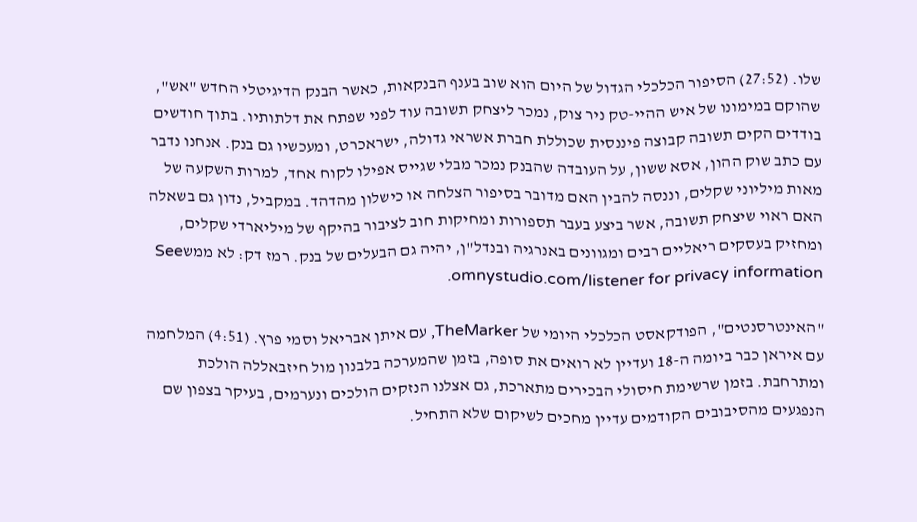שלו. (27:52) הסיפור הכלכלי הגדול של היום הוא שוב בענף הבנקאות, כאשר הבנק הדיגיטלי החדש "אש", שהוקם במימונו של איש ההיי-טק ניר צוק, נמכר ליצחק תשובה עוד לפני שפתח את דלתותיו. בתוך חודשים בודדים הקים תשובה קבוצה פיננסית שכוללת חברת אשראי גדולה, ישראכרט, ומעכשיו גם בנק. אנחנו נדבר עם כתב שוק ההון, אסא ששון, על העובדה שהבנק נמכר מבלי שגייס אפילו לקוח אחד, למרות השקעה של מאות מיליוני שקלים, וננסה להבין האם מדובר בסיפור הצלחה או כישלון מהדהד. במקביל, נדון גם בשאלה האם ראוי שיצחק תשובה, אשר ביצע בעבר תספורות ומחיקות חוב לציבור בהיקף של מיליארדי שקלים, ומחזיק בעסקים ריאליים רבים ומגוונים באנרגיה ובנדל"ן, יהיה גם הבעלים של בנק. רמז דק: לא ממשSee omnystudio.com/listener for privacy information.

"האינטרסנטים", הפודקאסט הכלכלי היומי של TheMarker, עם איתן אבריאל וסמי פרץ. (4:51) המלחמה עם איראן כבר ביומה ה-18 ועדיין לא רואים את סופה, בזמן שהמערכה בלבנון מול חיזבאללה הולכת ומתרחבת. בזמן שרשימת חיסולי הבכירים מתארכת, גם אצלנו הנזקים הולכים ונערמים, בעיקר בצפון שם הנפגעים מהסיבובים הקודמים עדיין מחכים לשיקום שלא התחיל.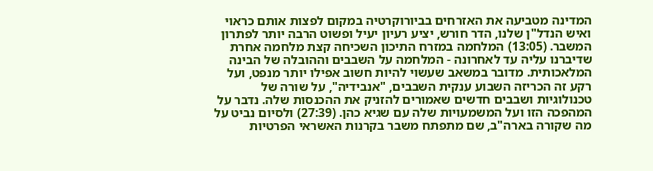המדינה מטביעה את האזרחים בביורוקרטיה במקום לפצות אותם כראוי ואיש הנדל"ן שלנו, הדר חורש, יציע רעיון יעיל ופשוט הרבה יותר לפתרון המשבר. (13:05) המלחמה במזרח התיכון השכיחה קצת מלחמה אחרת שדיברנו עליה עד לאחרונה - המלחמה על השבבים וההובלה של הבינה המלאכותית. מדובר במשאב שעשוי להיות חשוב אפילו יותר מנפט, ועל רקע זה הכריזה השבוע ענקית השבבים, "אנבידיה", על שורה של טכנולוגיות ושבבים חדשים שאמורים להזניק את ההכנסות שלה. נדבר על המהפכה הזו ועל המשמעויות שלה עם שגיא כהן. (27:39) ולסיום נביט על מה שקורה בארה"ב, שם מתפתח משבר בקרנות האשראי הפרטיות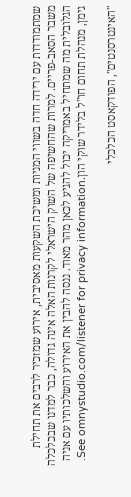שמתמודדות עם ירידה חדה בשווי המניות ומשיכת השקעות מאסיבית, אירוע שמזכיר לרבים את תחילת משבר הסאב-פריים. למרות שהחשיפה של השוק הישראלי לקרנות האלה אינה גדולה, כבר למדנו שבכלכלה הגלובלית מה שמתחיל באמריקה יכול להגיע לכאן מהר מאוד. ננסה להבין את האירוע והשלכותיו עם אניה גימן, מנהלת תחום חו"ל בלידר שוקי הון.See omnystudio.com/listener for privacy information.

"האינטרסנטים", הפודקאסט הכלכלי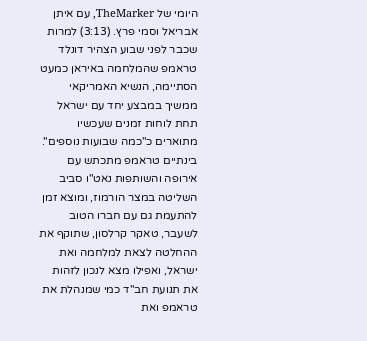היומי של TheMarker, עם איתן אבריאל וסמי פרץ. (3:13) למרות שכבר לפני שבוע הצהיר דונלד טראמפ שהמלחמה באיראן כמעט הסתיימה, הנשיא האמריקאי ממשיך במבצע יחד עם ישראל תחת לוחות זמנים שעכשיו מתוארים כ"כמה שבועות נוספים". בינתיים טראמפ מתכתש עם אירופה והשותפות נאט"ו סביב השליטה במצר הורמוז, ומוצא זמן להתעמת גם עם חברו הטוב לשעבר, טאקר קרלסון, שתוקף את ההחלטה לצאת למלחמה ואת ישראל, ואפילו מצא לנכון לזהות את תנועת חב"ד כמי שמנהלת את טראמפ ואת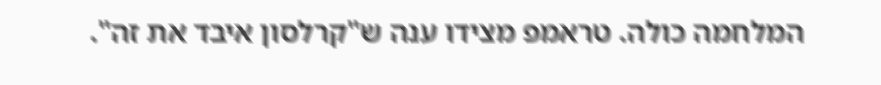המלחמה כולה. טראמפ מצידו ענה ש"קרלסון איבד את זה".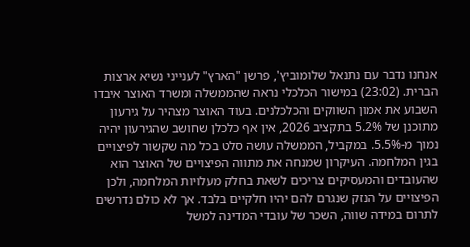אנחנו נדבר עם נתנאל שלומוביץ', פרשן "הארץ" לענייני נשיא ארצות הברית. (23:02) במישור הכלכלי נראה שהממשלה ומשרד האוצר איבדו השבוע את אמון השווקים והכלכלנים. בעוד האוצר מצהיר על גירעון מתוכנן של 5.2% בתקציב 2026, אין אף כלכלן שחושב שהגירעון יהיה נמוך מ-5.5%. במקביל, הממשלה עושה סלט בכל מה שקשור לפיצויים בגין המלחמה. העיקרון שמנחה את מתווה הפיצויים של האוצר הוא שהעובדים והמעסיקים צריכים לשאת בחלק מעלויות המלחמה, ולכן הפיצויים על הנזק שנגרם להם יהיו חלקיים בלבד. אך לא כולם נדרשים לתרום במידה שווה, השכר של עובדי המדינה למשל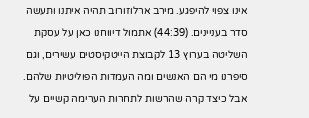אינו צפוי להיפגע. מירב ארלוזורוב תהיה איתנו ותעשה סדר בעניינים. (44:39) אתמול דיווחנו כאן על עסקת השליטה בערוץ 13 לקבוצת הייטקיסטים עשירים, וגם סיפרנו מי הם האנשים ומה העמדות הפוליטיות שלהם. אבל כיצד קרה שהרשות לתחרות הערימה קשיים על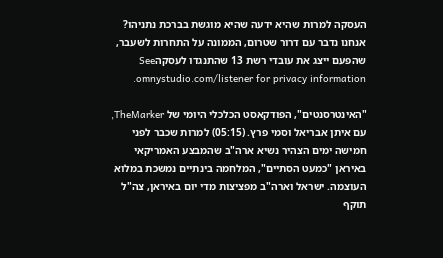העסקה למרות שהיא ידעה שהיא מוגשת בברכת נתניהו? אנחנו נדבר עם דרור שטרום, הממונה על התחרות לשעבר, שהפעם ייצג את עובדי רשת 13 שהתנגדו לעסקהSee omnystudio.com/listener for privacy information.

"האינטרסנטים", הפודקאסט הכלכלי היומי של TheMarker, עם איתן אבריאל וסמי פרץ. (05:15) למרות שכבר לפני חמישה ימים הצהיר נשיא ארה"ב שהמבצע האמריקאי באיראן "כמעט הסתיים", המלחמה בינתיים נמשכת במלוא העוצמה. ישראל וארה"ב מפציצות מדי יום באיראן, צה"ל תוקף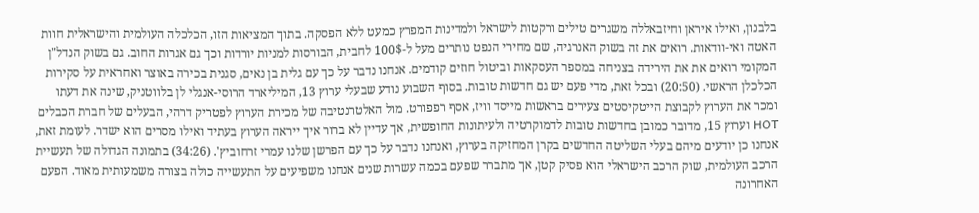בלבנון, ואילו איראן וחיזבאללה משגרים טילים ורקטות לישראל ולמדינות המפרץ כמעט ללא הפסקה. בתוך המציאות הזו, הכלכלה העולמית והישראלית חוות האטה ואי-וודאות. רואים את זה בשוק האנרגיה, שם מחירי הנפט נותרים מעל ל-100$ לחבית, הבורסות למניות יורדות וכך גם אגרות החוב. גם בשוק הנדל"ן המקומי רואים את את הירידה בצניחה במספר העסקאות וביטול חוזים קודמים. אנחנו נדבר על כך עם גלית בן נאים, סגנית בכירה באוצר ואחראית על סקירות הכלכלן הראשי. (20:50) ובכל זאת, מדי פעם יש גם חדשות טובות. בסוף השבוע נודע שבעלי ערוץ 13, המיליארד הרוסי-אנגלי לן בלווטניק, שינה את דעתו ומכר את הערוץ לקבוצת הייטקיסטים צעירים בראשות מייסד וויז, אסף רפפורט. מול האלטרנטיבה של מכירת הערוץ לפטריק דרהי, הבעלים של חברת הכבלים HOT וערוץ 15, מדובר כמובן בחדשות טובות לדמוקרטיה ולעיתונות החופשית, אך עדיין לא ברור איך ייראה הערוץ בעתיד ואילו מסרים הוא ישדר. לעומת זאת, אנחנו כן יודעים מיהם בעלי השליטה החדשים בקרן המחזיקה בערוץ, ואנחנו נדבר על כך עם הפרשן שלנו עמרי זרחוביץ'. (34:26) בתמונה הגדולה של תעשיית הרכב העולמית, שוק הרכב הישראלי הוא פסיק קטן, אך מתברר שפעם בכמה עשרות שנים אנחנו משפיעים על התעשייה כולה בצורה משמעותית מאוד. הפעם האחרונה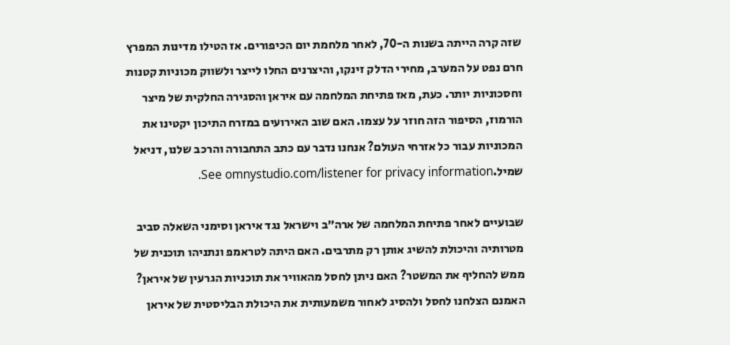שזה קרה הייתה בשנות ה-70, לאחר מלחמת יום הכיפורים. אז הטילו מדינות המפרץ חרם נפט על המערב, מחירי הדלק זינקו, והיצרנים החלו לייצר ולשווק מכוניות קטנות וחסכוניות יותר. כעת, מאז פתיחת המלחמה עם איראן והסגירה החלקית של מיצר הורמוז, הסיפור הזה חוזר על עצמו. האם שוב האירועים במזרח התיכון יקטינו את המכוניות עבור כל אזרחי העולם? אנחנו נדבר עם כתב התחבורה והרכב שלנו, דניאל שמיל.See omnystudio.com/listener for privacy information.

שבועיים לאחר פתיחת המלחמה של ארה״ב וישראל נגד איראן וסימני השאלה סביב מטרותיה והיכולת להשיג אותן רק מתרבים. האם היתה לטראמפ ונתניהו תוכנית של ממש להחליף את המשטר? האם ניתן לחסל מהאוויר את תוכניות הגרעין של איראן? האמנם הצלחנו לחסל ולהסיג לאחור משמעותית את היכולת הבליסטית של איראן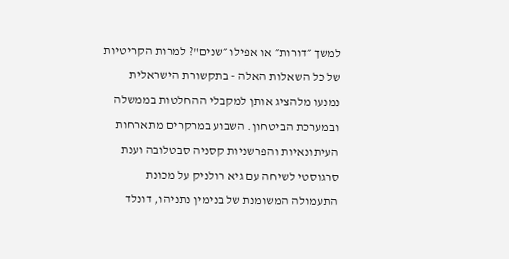למשך ״דורות״ או אפילו ״שנים"? למרות הקריטיות של כל השאלות האלה - בתקשורת הישראלית נמנעו מלהציג אותן למקבלי ההחלטות בממשלה ובמערכת הביטחון. השבוע במרקרים מתארחות העיתונאיות והפרשניות קסניה סבטלובה וענת סרגוסטי לשיחה עם גיא רולניק על מכונת התעמולה המשומנת של בנימין נתניהו, דונלד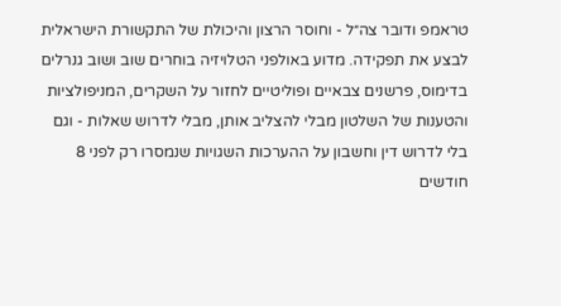טראמפ ודובר צה״ל - וחוסר הרצון והיכולת של התקשורת הישראלית לבצע את תפקידה. מדוע באולפני הטלויזיה בוחרים שוב ושוב גנרלים בדימוס, פרשנים צבאיים ופוליטיים לחזור על השקרים, המניפולציות והטענות של השלטון מבלי להצליב אותן, מבלי לדרוש שאלות - וגם בלי לדרוש דין וחשבון על ההערכות השגויות שנמסרו רק לפני 8 חודשים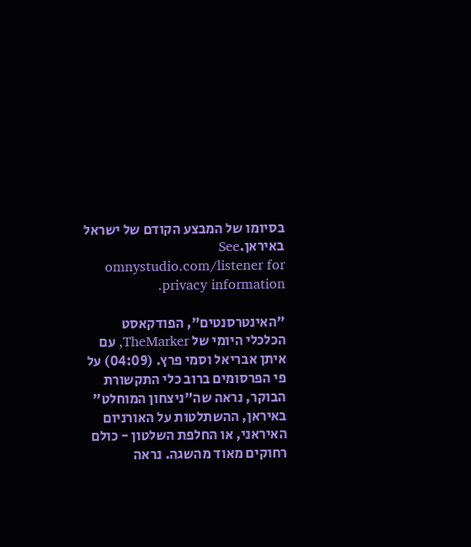בסיומו של המבצע הקודם של ישראל באיראן.See omnystudio.com/listener for privacy information.

"האינטרסנטים", הפודקאסט הכלכלי היומי של TheMarker, עם איתן אבריאל וסמי פרץ. (04:09) על פי הפרסומים ברוב כלי התקשורת הבוקר, נראה שה"ניצחון המוחלט" באיראן, ההשתלטות על האורניום האיראני, או החלפת השלטון - כולם רחוקים מאוד מהשגה. נראה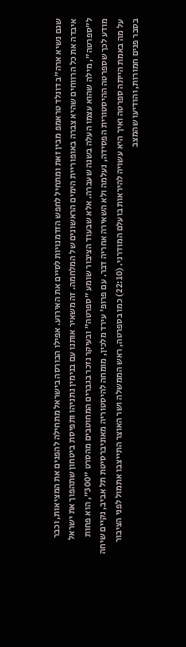שגם נשיא ארה"ב דונלד טראמפ מבין זאת ומתחיל לחפש הזדמנויות לסיים את האירוע. אפילו הבורסה בישראל מתחילה להפנים את המציאות, וכבר איבדה את כל הרווחים שהיא צברה באופוריית הימים הראשונים של המלחמה. זה משאיר אותנו עם בנימין נתניהו ותפיסת ביטחון שתהפוך את ישראל ל"ספרטה", מילה שהוא עצמו העלה בשנה שעברה. אלא שבעוד הציבור שומע "ספרטה" ובעיקר נזכר בגברים המחוטבים מהסרט "300", הוא פחות מודע לכך שספרטה ההיסטורית הפסידה, נעלמה ולא השאירה אחריה דבר. עם פרופ' עירד מלכין, מומחה להיסטוריה מאוניברסיטת תל אביב, נקיים שיחה על מה באמת הייתה ספרטה ואיך היא עשויה להיראות בועלם המודרני. (22:10) כמו בספרטה, ראש הממשלה ושר האוצר התייצבו אתמול לפני הציבור בסבר פנים חמורות, והודיעו שהמצב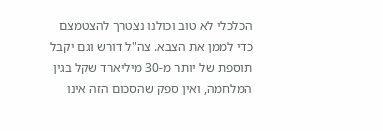הכלכלי לא טוב וכולנו נצטרך להצטמצם כדי לממן את הצבא. צה"ל דורש וגם יקבל תוספת של יותר מ-30 מיליארד שקל בגין המלחמה, ואין ספק שהסכום הזה אינו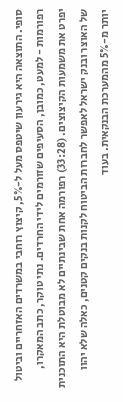סופי. התוצאה היא גירעון שיטפס מעל ל-5%, קיצוץ רוחבי במשרדים האזחריים וביטול רפורמות - למעט, כמובן, הסעיפים שזורמים לידי החרדים. נתי טוקר, כתב המאקרו, יפרט את משמעות הקיצוצים. (33:28) רפורמה אחת שבינתיים לא מבוטלת היא התוכנית של האוצר ובנק ישראל לאפשר לחברות הביטוח לקנות בנקים קטנים, כאלה שלא יהוו יותר מ-5% מהמערכת הבנקאית. בעוד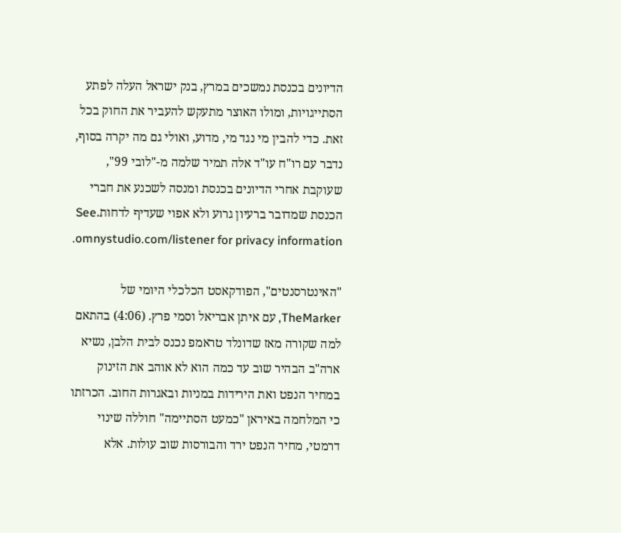הדיונים בכנסת נמשכים במרץ, בנק ישראל העלה לפתע הסתייגויות, ומולו האוצר מתעקש להעביר את החוק בכל זאת. כדי להבין מי נגד מי, מדוע, ואולי גם מה יקרה בסוף, נדבר עם רו"ח עו"ד אלה תמיר שלמה מ-"לובי 99", שעוקבת אחרי הדיונים בכנסת ומנסה לשכנע את חברי הכנסת שמדובר ברעיון גרוע ולא אפוי שעדיף לדחות.See omnystudio.com/listener for privacy information.

"האינטרסנטים", הפודקאסט הכלכלי היומי של TheMarker, עם איתן אבריאל וסמי פרץ. (4:06) בהתאם למה שקורה מאז שדונלד טראמפ נכנס לבית הלבן, נשיא ארה"ב הבהיר שוב עד כמה הוא לא אוהב את הזינוק במחיר הנפט ואת הירידות במניות ובאגרות החוב. הכרזתו כי המלחמה באיראן "כמעט הסתיימה" חוללה שינוי דרמטי, מחיר הנפט ירד והבורסות שוב עולות. אלא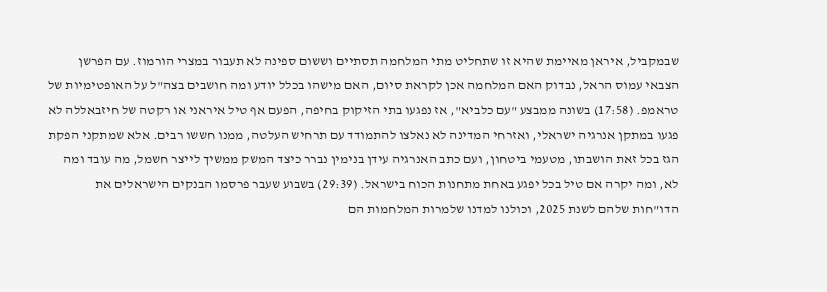שבמקביל, איראן מאיימת שהיא זו שתחליט מתי המלחמה תסתיים וששום ספינה לא תעבור במצרי הורמוז. עם הפרשן הצבאי עמוס הראל, נבדוק האם המלחמה אכן לקראת סיום, האם מישהו בכלל יודע ומה חושבים בצה"ל על האופטימיות של טראמפ. (17:58) בשונה ממבצע "עם כלביא", אז נפגעו בתי הזיקוק בחיפה, הפעם אף טיל איראני או רקטה של חיזבאללה לא פגעו במתקן אנרגיה ישראלי, ואזרחי המדינה לא נאלצו להתמודד עם תרחיש העלטה, ממנו חששו רבים. אלא שמתקני הפקת הגז בכל זאת הושבתו, מטעמי ביטחון, ועם כתב האנרגיה עידן בנימין נברר כיצד המשק ממשיך לייצר חשמל, מה עובד ומה לא, ומה יקרה אם טיל בכל יפגע באחת מתחנות הכוח בישראל. (29:39) בשבוע שעבר פרסמו הבנקים הישראלים את הדו"חות שלהם לשנת 2025, וכולנו למדנו שלמרות המלחמות הם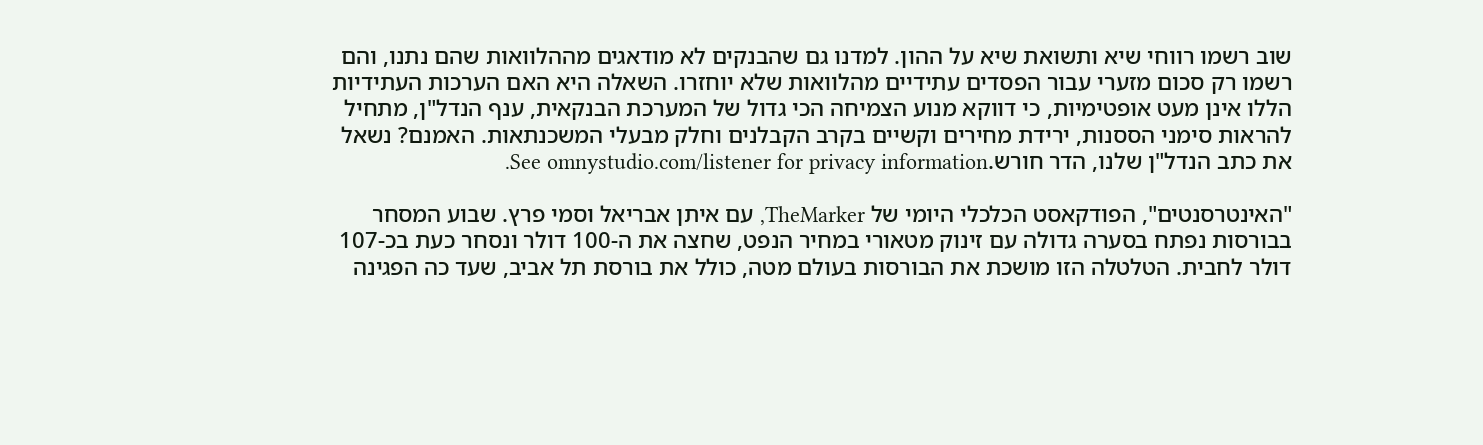שוב רשמו רווחי שיא ותשואת שיא על ההון. למדנו גם שהבנקים לא מודאגים מההלוואות שהם נתנו, והם רשמו רק סכום מזערי עבור הפסדים עתידיים מהלוואות שלא יוחזרו. השאלה היא האם הערכות העתידיות הללו אינן מעט אופטימיות, כי דווקא מנוע הצמיחה הכי גדול של המערכת הבנקאית, ענף הנדל"ן, מתחיל להראות סימני הססנות, ירידת מחירים וקשיים בקרב הקבלנים וחלק מבעלי המשכנתאות. האמנם? נשאל את כתב הנדל"ן שלנו, הדר חורש.See omnystudio.com/listener for privacy information.

"האינטרסנטים", הפודקאסט הכלכלי היומי של TheMarker, עם איתן אבריאל וסמי פרץ. שבוע המסחר בבורסות נפתח בסערה גדולה עם זינוק מטאורי במחיר הנפט, שחצה את ה-100 דולר ונסחר כעת בכ-107 דולר לחבית. הטלטלה הזו מושכת את הבורסות בעולם מטה, כולל את בורסת תל אביב, שעד כה הפגינה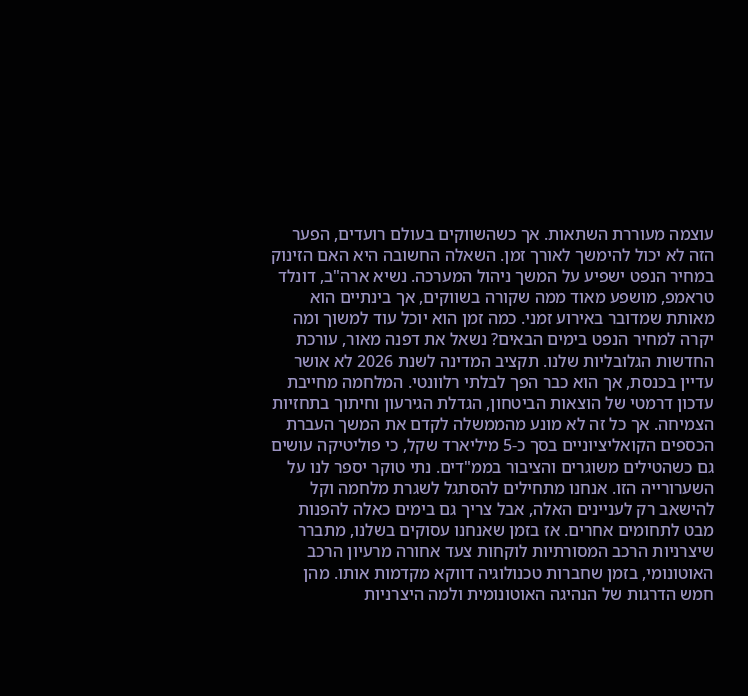עוצמה מעוררת השתאות. אך כשהשווקים בעולם רועדים, הפער הזה לא יכול להימשך לאורך זמן. השאלה החשובה היא האם הזינוק במחיר הנפט ישפיע על המשך ניהול המערכה. נשיא ארה"ב, דונלד טראמפ, מושפע מאוד ממה שקורה בשווקים, אך בינתיים הוא מאותת שמדובר באירוע זמני. כמה זמן הוא יוכל עוד למשוך ומה יקרה למחיר הנפט בימים הבאים? נשאל את דפנה מאור, עורכת החדשות הגלובליות שלנו. תקציב המדינה לשנת 2026 לא אושר עדיין בכנסת, אך הוא כבר הפך לבלתי רלוונטי. המלחמה מחייבת עדכון דרמטי של הוצאות הביטחון, הגדלת הגירעון וחיתוך בתחזיות הצמיחה. אך כל זה לא מונע מהממשלה לקדם את המשך העברת הכספים הקואליציוניים בסך כ-5 מיליארד שקל, כי פוליטיקה עושים גם כשהטילים משוגרים והציבור בממ"דים. נתי טוקר יספר לנו על השערורייה הזו. אנחנו מתחילים להסתגל לשגרת מלחמה וקל להישאב רק לעניינים האלה, אבל צריך גם בימים כאלה להפנות מבט לתחומים אחרים. אז בזמן שאנחנו עסוקים בשלנו, מתברר שיצרניות הרכב המסורתיות לוקחות צעד אחורה מרעיון הרכב האוטונומי, בזמן שחברות טכנולוגיה דווקא מקדמות אותו. מהן חמש הדרגות של הנהיגה האוטונומית ולמה היצרניות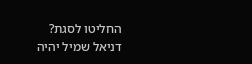החליטו לסגת? דניאל שמיל יהיה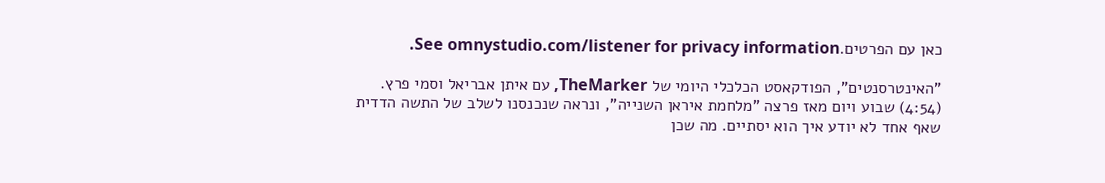כאן עם הפרטים.See omnystudio.com/listener for privacy information.

"האינטרסנטים", הפודקאסט הכלכלי היומי של TheMarker, עם איתן אבריאל וסמי פרץ. (4:54) שבוע ויום מאז פרצה "מלחמת איראן השנייה", ונראה שנכנסנו לשלב של התשה הדדית שאף אחד לא יודע איך הוא יסתיים. מה שכן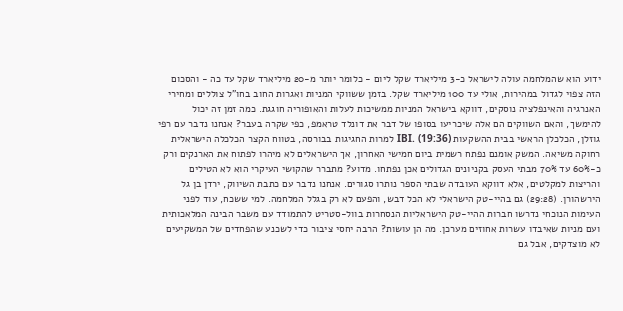ידוע הוא שהמלחמה עולה לישראל כ-3 מיליארד שקל ליום - כלומר יותר מ-20 מיליארד שקל עד כה - והסכום הזה צפוי לגדול במהירות, אולי עד 100 מיליארד שקל. בזמן ששווקי המניות ואגרות החוב בחו"ל צוללים ומחירי האנרגיה והאינפלציה נוסקים, דווקא בישראל המניות ממשיכות לעלות והאופוריה חוגגת. כמה זמן זה יכול להימשך, והאם השווקים הם אלה שיכריעו בסופו של דבר את דונלד טראמפ, כפי שקרה בעבר? אנחנו נדבר עם רפי גוזלן, הכלכלן הראשי בבית ההשקעות IBI. (19:36) למרות החגיגות בבורסה, בטווח הקצר הכלכלה הישראלית רחוקה משיאה. המשק אומנם נפתח רשמית ביום חמישי האחרון, אך הישראלים לא מיהרו לפתוח את הארנקים ורק כ-60% עד 70% מבתי העסק בקניונים הגדולים אכן נפתחו. מדוע? מתברר שהקושי העיקרי הוא לא הטילים והריצות למקלטים, אלא דווקא העובדה שבתי הספר נותרו סגורים. אנחנו נדבר עם כתבת השיווק, ירדן בן גל הירשהורן. (29:28) גם בהיי-טק הישראלי לא הכל דבש, והפעם לא רק בגלל המלחמה. למי ששכח, עוד לפני העימות הנוכחי נדרשו חברות ההיי-טק הישראליות הנסחרות בוול-סטריט להתמודד עם משבר הבינה המלאכותית ועם מניות שאיבדו עשרות אחוזים מערכן. מה הן עושות? הרבה יחסי ציבור כדי לשכנע שהפחדים של המשקיעים לא מוצדקים, אבל גם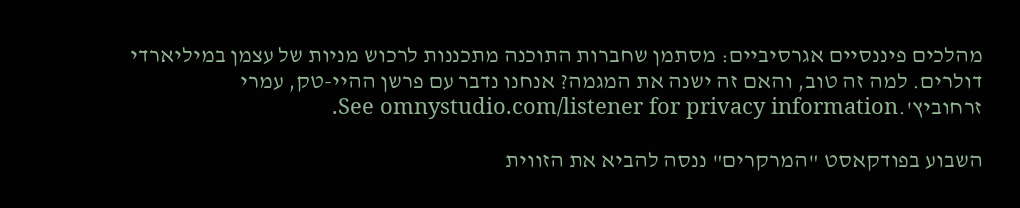מהלכים פיננסיים אגרסיביים: מסתמן שחברות התוכנה מתכננות לרכוש מניות של עצמן במיליארדי דולרים. למה זה טוב, והאם זה ישנה את המגמה? אנחנו נדבר עם פרשן ההיי-טק, עמרי זרחוביץ'.See omnystudio.com/listener for privacy information.

השבוע בפודקאסט "המרקרים" ננסה להביא את הזווית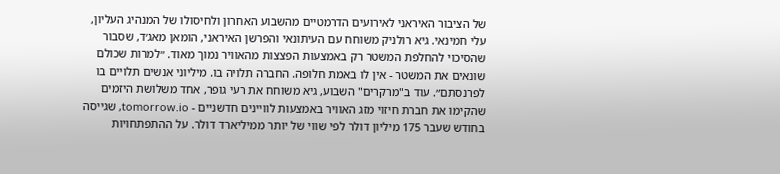של הציבור האיראני לאירועים הדרמטיים מהשבוע האחרון ולחיסולו של המנהיג העליון, עלי חמינאי. גיא רולניק משוחח עם העיתונאי והפרשן האיראני, הומאן מאג׳ד, שסבור שהסיכוי להחלפת המשטר רק באמצעות הפצצות מהאוויר נמוך מאוד. ״למרות שכולם שונאים את המשטר - אין לו באמת חלופה. החברה תלויה בו. מיליוני אנשים תלויים בו לפרנסתם״. עוד ב"מרקרים" השבוע, גיא משוחח את רעי גופר, אחד משלושת היזמים שהקימו את חברת חיזוי מזג האוויר באמצעות לוויינים חדשניים - tomorrow.io, שגייסה בחודש שעבר 175 מיליון דולר לפי שווי של יותר ממיליארד דולר. על ההתפתחויות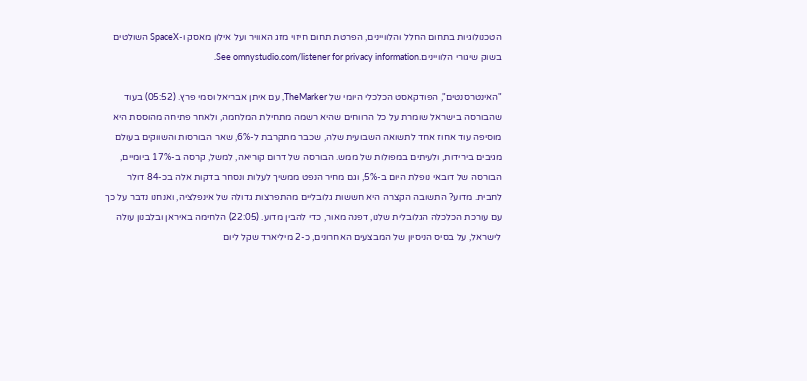הטכנולוגיות בתחום החלל והלוויינים, הפרטת תחום חיזוי מזג האוויר ועל אילון מאסק ו-SpaceX השולטים בשוק שיגורי הלוויינים.See omnystudio.com/listener for privacy information.

"האינטרסנטים", הפודקאסט הכלכלי היומי של TheMarker, עם איתן אבריאל וסמי פרץ. (05:52) בעוד שהבורסה בישראל שומרת על כל הרווחים שהיא רשמה מתחילת המלחמה, ולאחר פתיחה מהוססת היא מוסיפה עוד אחוז אחד לתשואה השבועית שלה, שכבר מתקרבת ל-6%, שאר הבורסות והשווקים בעולם מגיבים בירידות, ולעיתים במפולות של ממש. הבורסה של דרום קוריאה, למשל, קרסה ב-17% ביומיים, הבורסה של דובאי נופלת היום ב-5%, וגם מחיר הנפט ממשיך לעלות ונסחר בדקות אלה בכ-84 דולר לחבית. מדוע? התשובה הקצרה היא חששות גלובליים מהתפרצות גדולה של אינפלציה, ואנחנו נדבר על כך עם עורכת הכלכלה הגלובלית שלנו, דפנה מאור, כדי להבין מדוע. (22:05) הלחימה באיראן ובלבנון עולה לישראל, על בסיס הניסיון של המבצעים האחרונים, כ-2 מיליארד שקל ליום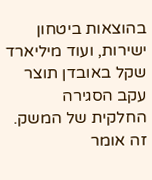בהוצאות ביטחון ישירות, ועוד מיליארד שקל באובדן תוצר עקב הסגירה החלקית של המשק. זה אומר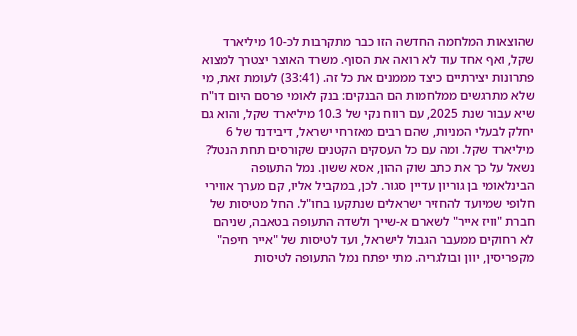שהוצאות המלחמה החדשה הזו כבר מתקרבות לכ-10 מיליארד שקל, ואף אחד עוד לא רואה את הסוף. משרד האוצר יצטרך למצוא פתרונות יצירתיים כיצד מממנים את כל זה. (33:41) לעומת זאת, מי שלא מתרגשים ממלחמות הם הבנקים: בנק לאומי פרסם היום דו"ח שיא עבור שנת 2025, עם רווח נקי של 10.3 מיליארד שקל, והוא גם יחלק לבעלי המניות, שהם רבים מאזרחי ישראל, דיבידנד של 6 מיליארד שקל. ומה עם כל העסקים הקטנים שקורסים תחת הנטל? נשאל על כך את כתב שוק ההון, אסא ששון. נמל התעופה הבינלאומי בן גוריון עדיין סגור. לכן, במקביל אליו, קם מערך אווירי חלופי שמיועד להחזיר ישראלים שנתקעו בחו"ל. החל מטיסות של חברת "וויז אייר" לשארם א-שייך ולשדה התעופה בטאבה, שניהם לא רחוקים ממעבר הגבול לישראל, ועד לטיסות של "אייר חיפה" מקפריסין, יוון ובולגריה. מתי יפתח נמל התעופה לטיסות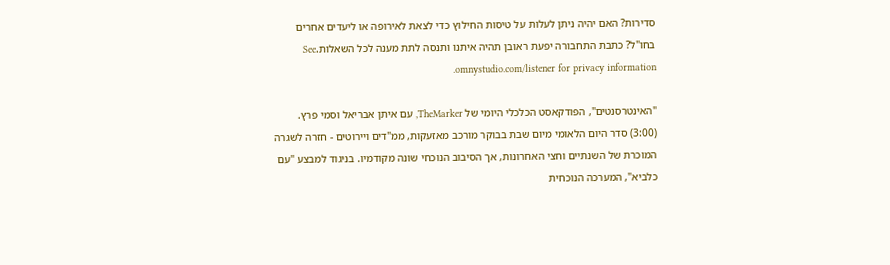סדירות? האם יהיה ניתן לעלות על טיסות החילוץ כדי לצאת לאירופה או ליעדים אחרים בחו"ל? כתבת התחבורה יפעת ראובן תהיה איתנו ותנסה לתת מענה לכל השאלות.See omnystudio.com/listener for privacy information.

"האינטרסנטים", הפודקאסט הכלכלי היומי של TheMarker, עם איתן אבריאל וסמי פרץ. (3:00) סדר היום הלאומי מיום שבת בבוקר מורכב מאזעקות, ממ"דים ויירוטים - חזרה לשגרה המוכרת של השנתיים וחצי האחרונות, אך הסיבוב הנוכחי שונה מקודמיו. בניגוד למבצע "עם כלביא", המערכה הנוכחית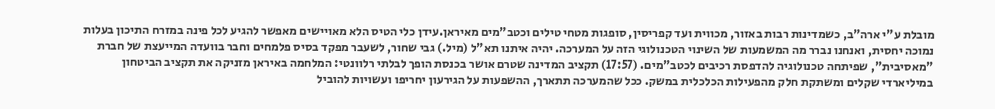מובלת ע"י ארה"ב, כשמדינות רבות באזור, מכווית ועד קפריסין, סופגות מטחי טילים וכטב"מים מאיראן.עידן כלי הטיס הלא מאויישים מאפשר להגיע לכל פינה במזרח התיכון בעלות נמוכה יחסית, ואנחנו נברר מה המשמעות של השינוי הטכנולוגי הזה על המערכה. יהיה איתנו תא"ל (מיל.) גבי שחור, לשעבר מפקד בסיס פלמחים וחבר בוועדה המייעצת של חברת "מאסיבית", שפיתחה טכנולוגיה להדפסת רכיבים לכטב"מים. (17:57) תקציב המדינה שטרם אושר בכנסת הופך לבלתי רלוונטי: המלחמה באיראן מזניקה את תקציב הביטחון במיליארדי שקלים ומשתקת חלק מהפעילות הכלכלית במשק. ככל שהמערכה תתארך, ההשפעות על הגירעון יחריפו ועשויות להוביל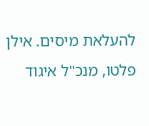להעלאת מיסים. אילן פלטו, מנכ"ל איגוד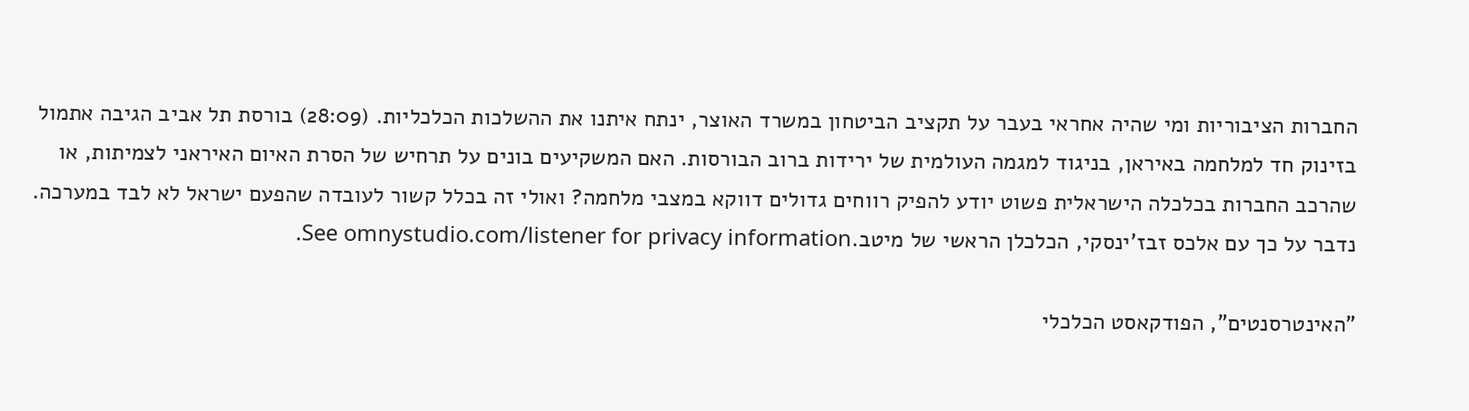החברות הציבוריות ומי שהיה אחראי בעבר על תקציב הביטחון במשרד האוצר, ינתח איתנו את ההשלכות הכלכליות. (28:09) בורסת תל אביב הגיבה אתמול בזינוק חד למלחמה באיראן, בניגוד למגמה העולמית של ירידות ברוב הבורסות. האם המשקיעים בונים על תרחיש של הסרת האיום האיראני לצמיתות, או שהרכב החברות בכלכלה הישראלית פשוט יודע להפיק רווחים גדולים דווקא במצבי מלחמה? ואולי זה בכלל קשור לעובדה שהפעם ישראל לא לבד במערכה. נדבר על כך עם אלכס זבז'ינסקי, הכלכלן הראשי של מיטב.See omnystudio.com/listener for privacy information.

"האינטרסנטים", הפודקאסט הכלכלי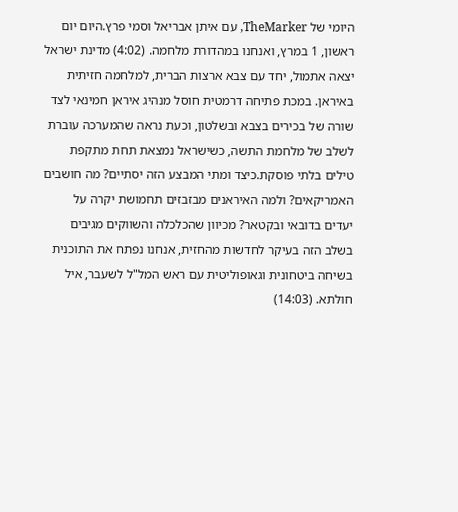היומי של TheMarker, עם איתן אבריאל וסמי פרץ.היום יום ראשון, 1 במרץ, ואנחנו במהדורת מלחמה. (4:02) מדינת ישראל יצאה אתמול, יחד עם צבא ארצות הברית, למלחמה חזיתית באיראן. במכת פתיחה דרמטית חוסל מנהיג איראן חמינאי לצד שורה של בכירים בצבא ובשלטון, וכעת נראה שהמערכה עוברת לשלב של מלחמת התשה, כשישראל נמצאת תחת מתקפת טילים בלתי פוסקת.כיצד ומתי המבצע הזה יסתיים? מה חושבים האמריקאים? ולמה האיראנים מבזבזים תחמושת יקרה על יעדים בדובאי ובקטאר? מכיוון שהכלכלה והשווקים מגיבים בשלב הזה בעיקר לחדשות מהחזית, אנחנו נפתח את התוכנית בשיחה ביטחונית וגאופוליטית עם ראש המל"ל לשעבר, איל חולתא. (14:03)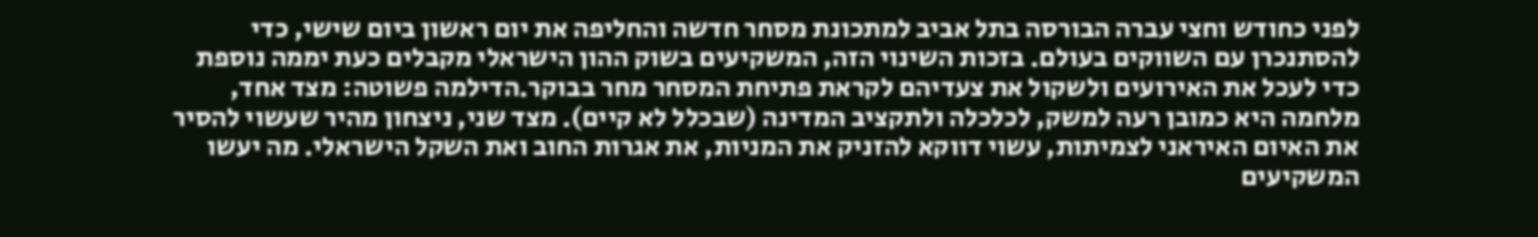לפני כחודש וחצי עברה הבורסה בתל אביב למתכונת מסחר חדשה והחליפה את יום ראשון ביום שישי, כדי להסתנכרן עם השווקים בעולם. בזכות השינוי הזה, המשקיעים בשוק ההון הישראלי מקבלים כעת יממה נוספת כדי לעכל את האירועים ולשקול את צעדיהם לקראת פתיחת המסחר מחר בבוקר.הדילמה פשוטה: מצד אחד, מלחמה היא כמובן רעה למשק, לכלכלה ולתקציב המדינה (שבכלל לא קיים). מצד שני, ניצחון מהיר שעשוי להסיר את האיום האיראני לצמיתות, עשוי דווקא להזניק את המניות, את אגרות החוב ואת השקל הישראלי. מה יעשו המשקיעים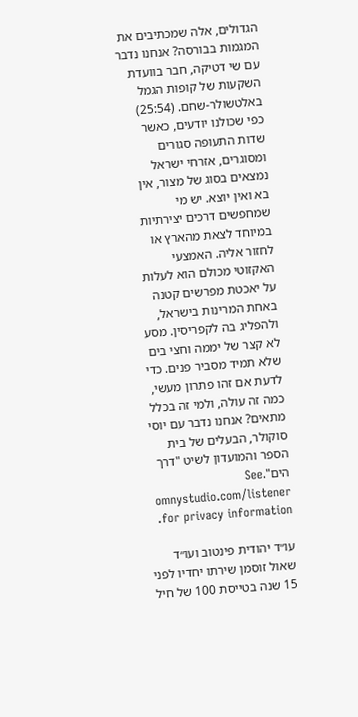הגדולים, אלה שמכתיבים את המגמות בבורסה? אנחנו נדבר עם שי דטיקה, חבר בוועדת השקעות של קופות הגמל באלטשולר-שחם. (25:54) כפי שכולנו יודעים, כאשר שדות התעופה סגורים ומסוגרים, אזרחי ישראל נמצאים בסוג של מצור, אין בא ואין יוצא. יש מי שמחפשים דרכים יצירתיות במיוחד לצאת מהארץ או לחזור אליה. האמצעי האקזוטי מכולם הוא לעלות על יאכטת מפרשים קטנה באחת המרינות בישראל, ולהפליג בה לקפריסין. מסע לא קצר של יממה וחצי בים שלא תמיד מסביר פנים. כדי לדעת אם זהו פתרון מעשי, כמה זה עולה, ולמי זה בכלל מתאים? אנחנו נדבר עם יוסי סוקולר, הבעלים של בית הספר והמועדון לשיט "דרך הים".See omnystudio.com/listener for privacy information.

עו״ד יהודית פינטוב ועו״ד שאול זוסמן שירתו יחדיו לפני 15 שנה בטייסת 100 של חיל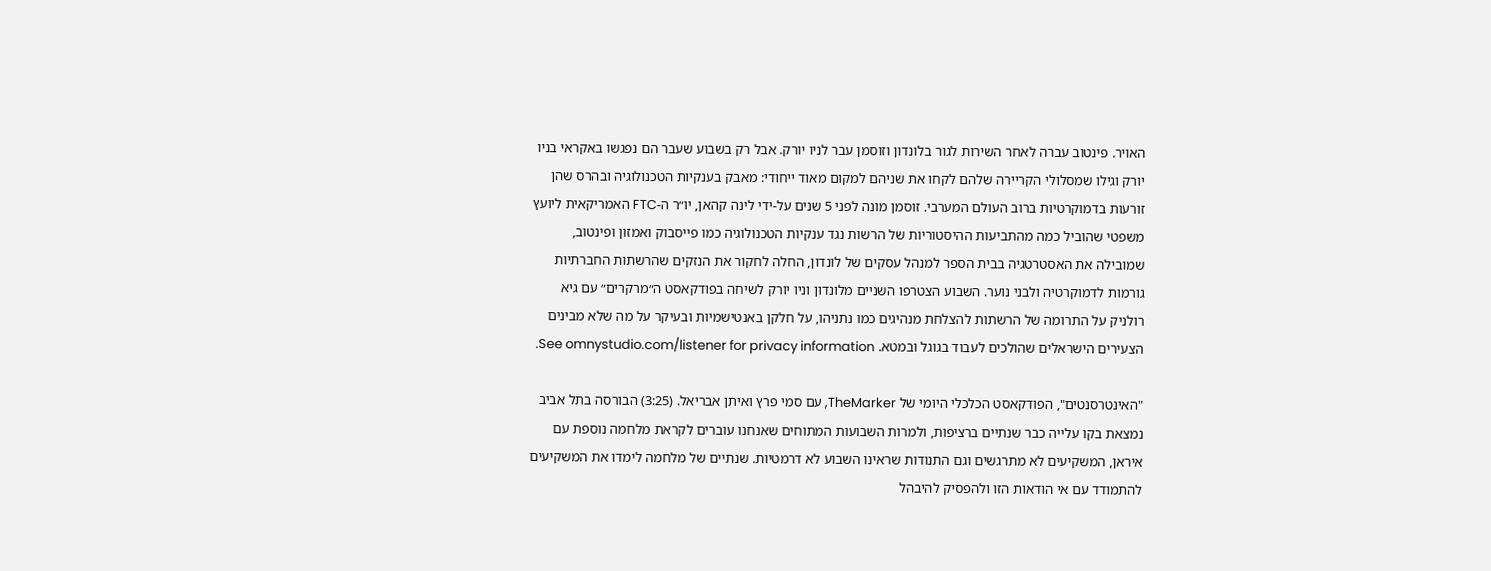האויר. פינטוב עברה לאחר השירות לגור בלונדון וזוסמן עבר לניו יורק. אבל רק בשבוע שעבר הם נפגשו באקראי בניו יורק וגילו שמסלולי הקריירה שלהם לקחו את שניהם למקום מאוד ייחודי: מאבק בענקיות הטכנולוגיה ובהרס שהן זורעות בדמוקרטיות ברוב העולם המערבי. זוסמן מונה לפני 5 שנים על-ידי לינה קהאן, יו״ר ה-FTC האמריקאית ליועץ משפטי שהוביל כמה מהתביעות ההיסטוריות של הרשות נגד ענקיות הטכנולוגיה כמו פייסבוק ואמזון ופינטוב, שמובילה את האסטרטגיה בבית הספר למנהל עסקים של לונדון, החלה לחקור את הנזקים שהרשתות החברתיות גורמות לדמוקרטיה ולבני נוער. השבוע הצטרפו השניים מלונדון וניו יורק לשיחה בפודקאסט ה״מרקרים״ עם גיא רולניק על התרומה של הרשתות להצלחת מנהיגים כמו נתניהו, על חלקן באנטישמיות ובעיקר על מה שלא מבינים הצעירים הישראלים שהולכים לעבוד בגוגל ובמטא. See omnystudio.com/listener for privacy information.

"האינטרסנטים", הפודקאסט הכלכלי היומי של TheMarker, עם סמי פרץ ואיתן אבריאל. (3:25) הבורסה בתל אביב נמצאת בקו עלייה כבר שנתיים ברציפות, ולמרות השבועות המתוחים שאנחנו עוברים לקראת מלחמה נוספת עם איראן, המשקיעים לא מתרגשים וגם התנודות שראינו השבוע לא דרמטיות. שנתיים של מלחמה לימדו את המשקיעים להתמודד עם אי הודאות הזו ולהפסיק להיבהל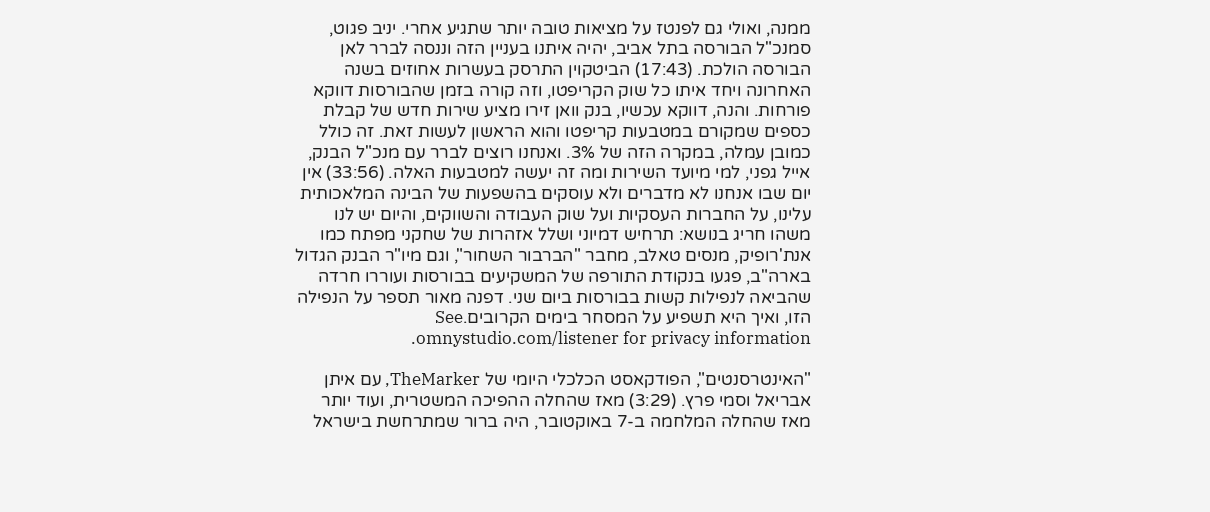ממנה, ואולי גם לפנטז על מציאות טובה יותר שתגיע אחרי. יניב פגוט, סמנכ"ל הבורסה בתל אביב, יהיה איתנו בעניין הזה וננסה לברר לאן הבורסה הולכת. (17:43) הביטקוין התרסק בעשרות אחוזים בשנה האחרונה ויחד איתו כל שוק הקריפטו, וזה קורה בזמן שהבורסות דווקא פורחות. והנה, דווקא עכשיו, בנק וואן זירו מציע שירות חדש של קבלת כספים שמקורם במטבעות קריפטו והוא הראשון לעשות זאת. זה כולל כמובן עמלה, במקרה הזה של 3%. ואנחנו רוצים לברר עם מנכ"ל הבנק, אייל גפני, למי מיועד השירות ומה זה יעשה למטבעות האלה. (33:56) אין יום שבו אנחנו לא מדברים ולא עוסקים בהשפעות של הבינה המלאכותית עלינו, על החברות העסקיות ועל שוק העבודה והשווקים, והיום יש לנו משהו חריג בנושא: תרחיש דמיוני ושלל אזהרות של שחקני מפתח כמו אנת'רופיק, מנסים טאלב, מחבר "הברבור השחור", וגם מיו"ר הבנק הגדול בארה"ב, פגעו בנקודת התורפה של המשקיעים בבורסות ועוררו חרדה שהביאה לנפילות קשות בבורסות ביום שני. דפנה מאור תספר על הנפילה הזו, ואיך היא תשפיע על המסחר בימים הקרובים.See omnystudio.com/listener for privacy information.

"האינטרסנטים", הפודקאסט הכלכלי היומי של TheMarker, עם איתן אבריאל וסמי פרץ. (3:29) מאז שהחלה ההפיכה המשטרית, ועוד יותר מאז שהחלה המלחמה ב-7 באוקטובר, היה ברור שמתרחשת בישראל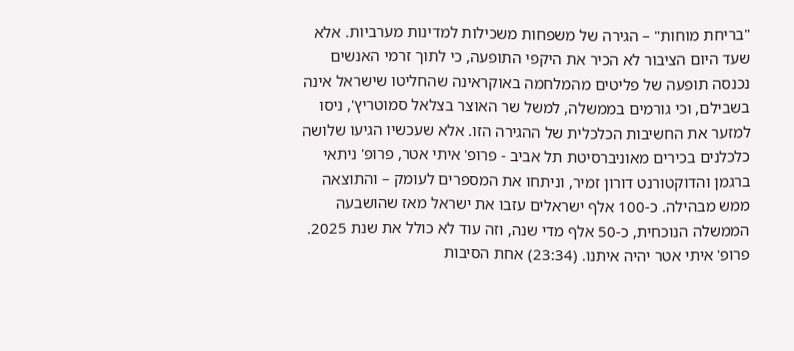"בריחת מוחות" – הגירה של משפחות משכילות למדינות מערביות. אלא שעד היום הציבור לא הכיר את היקפי התופעה, כי לתוך זרמי האנשים נכנסה תופעה של פליטים מהמלחמה באוקראינה שהחליטו שישראל אינה בשבילם, וכי גורמים בממשלה, למשל שר האוצר בצלאל סמוטריץ', ניסו למזער את החשיבות הכלכלית של ההגירה הזו. אלא שעכשיו הגיעו שלושה כלכלנים בכירים מאוניברסיטת תל אביב - פרופ' איתי אטר, פרופ' ניתאי ברגמן והדוקטורנט דורון זמיר, וניתחו את המספרים לעומק – והתוצאה ממש מבהילה. כ-100 אלף ישראלים עזבו את ישראל מאז שהושבעה הממשלה הנוכחית, כ-50 אלף מדי שנה, וזה עוד לא כולל את שנת 2025. פרופ' איתי אטר יהיה איתנו. (23:34) אחת הסיבות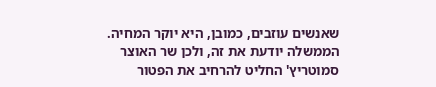שאנשים עוזבים, כמובן, היא יוקר המחיה. הממשלה יודעת את זה, ולכן שר האוצר סמוטריץ' החליט להרחיב את הפטור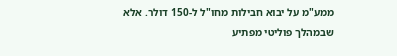ממע"מ על יבוא חבילות מחו"ל ל-150 דולר. אלא שבמהלך פוליטי מפתיע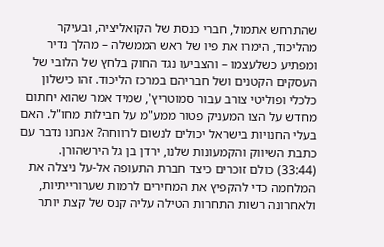שהתרחש אתמול, חברי כנסת של הקואליציה, ובעיקר מהליכוד, הימרו את פיו של ראש הממשלה – מהלך נדיר ומפתיע כשלעצמו – והצביעו נגד החוק בלחץ של הלובי של העסקים הקטנים ושל חבריהם במרכז הליכוד. זהו כישלון כלכלי ופוליטי צורב עבור סמוטריץ', שמיד אמר שהוא יחתום מחדש על הצו המעניק פטור ממע"מ על חבילות מחו"ל. האם בעלי החנויות בישראל יכולים לנשום לרווחה? אנחנו נדבר עם כתבת השיווק והקמעונות שלנו, ירדן בן גל הירשהורן. (33:44) כולם זוכרים כיצד חברת התעופה אל-על ניצלה את המלחמה כדי להקפיץ את המחירים לרמות שערורייתיות, ולאחרונה רשות התחרות הטילה עליה קנס של קצת יותר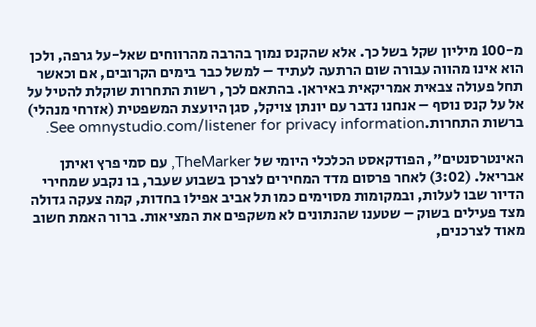מ-100 מיליון שקל בשל כך. אלא שהקנס נמוך בהרבה מהרווחים שאל-על גרפה, ולכן הוא אינו מהווה עבורה שום הרתעה לעתיד – למשל כבר בימים הקרובים, אם וכאשר תחל פעולה צבאית אמריקאית באיראן. בהתאם לכך, רשות התחרות שוקלת להטיל על אל על קנס נוסף – אנחנו נדבר עם יונתן צויקל, סגן היועצת המשפטית (אזרחי מנהלי) ברשות התחרות.See omnystudio.com/listener for privacy information.

האינטרסנטים", הפודקאסט הכלכלי היומי של TheMarker, עם סמי פרץ ואיתן אבריאל. (3:02) לאחר פרסום מדד המחירים לצרכן בשבוע שעבר, בו נקבע שמחירי הדיור שבו לעלות, ובמקומות מסוימים כמו תל אביב אפילו בחדות, קמה צעקה גדולה מצד פעילים בשוק – שטענו שהנתונים לא משקפים את המציאות. ברור האמת חשוב מאוד לצרכנים,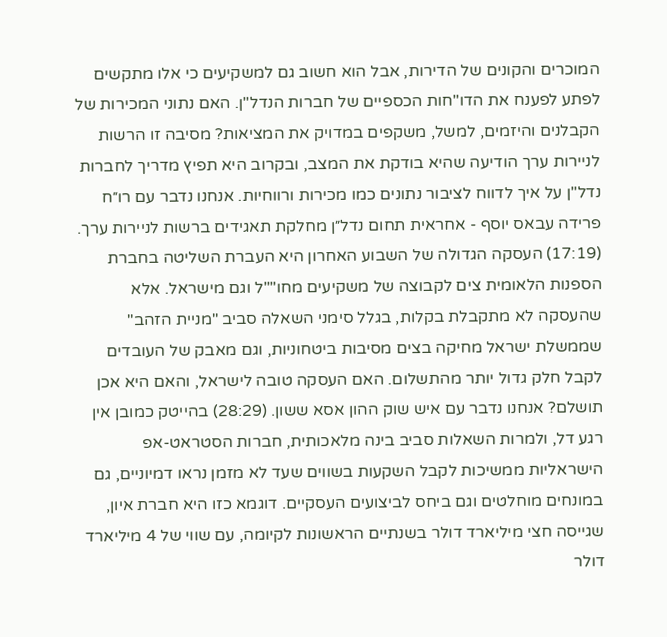המוכרים והקונים של הדירות, אבל הוא חשוב גם למשקיעים כי אלו מתקשים לפתע לפענח את הדו"חות הכספיים של חברות הנדל"ן. האם נתוני המכירות של הקבלנים והיזמים, למשל, משקפים במדויק את המציאות? מסיבה זו הרשות לניירות ערך הודיעה שהיא בודקת את המצב, ובקרוב היא תפיץ מדריך לחברות נדל"ן על איך לדווח לציבור נתונים כמו מכירות ורווחיות. אנחנו נדבר עם רו״ח פרידה עבאס יוסף - אחראית תחום נדל״ן מחלקת תאגידים ברשות לניירות ערך. (17:19) העסקה הגדולה של השבוע האחרון היא העברת השליטה בחברת הספנות הלאומית צים לקבוצה של משקיעים מחו""ל וגם מישראל. אלא שהעסקה לא מתקבלת בקלות, בגלל סימני השאלה סביב "מניית הזהב" שממשלת ישראל מחיקה בצים מסיבות ביטחוניות, וגם מאבק של העובדים לקבל חלק גדול יותר מהתשלום. האם העסקה טובה לישראל, והאם היא אכן תושלם? אנחנו נדבר עם איש שוק ההון אסא ששון. (28:29) בהייטק כמובן אין רגע דל, ולמרות השאלות סביב בינה מלאכותית, חברות הסטראט-אפ הישראליות ממשיכות לקבל השקעות בשווים שעד לא מזמן נראו דמיוניים, גם במונחים מוחלטים וגם ביחס לביצועים העסקיים. דוגמא כזו היא חברת איון, שגייסה חצי מיליארד דולר בשנתיים הראשונות לקיומה, עם שווי של 4 מיליארד דולר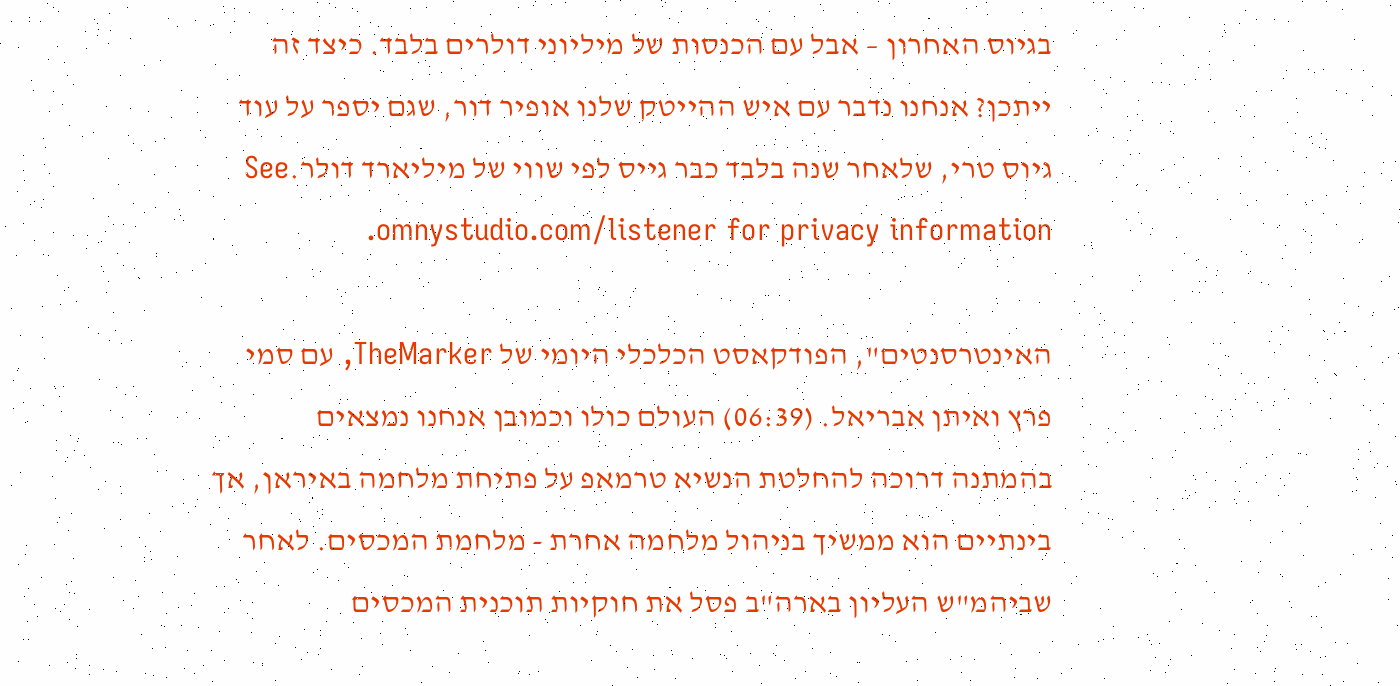בגיוס האחרון – אבל עם הכנסות של מיליוני דולרים בלבד. כיצד זה ייתכן? אנחנו נדבר עם איש ההייטק שלנו אופיר דור, שגם יספר על עוד גיוס טרי, שלאחר שנה בלבד כבר גייס לפי שווי של מיליארד דולר.See omnystudio.com/listener for privacy information.

האינטרסנטים", הפודקאסט הכלכלי היומי של TheMarker, עם סמי פרץ ואיתן אבריאל. (06:39) העולם כולו וכמובן אנחנו נמצאים בהמתנה דרוכה להחלטת הנשיא טרמאפ על פתיחת מלחמה באיראן, אך בינתיים הוא ממשיך בניהול מלחמה אחרת - מלחמת המכסים. לאחר שביהמ"ש העליון בארה"ב פסל את חוקיות תוכנית המכסים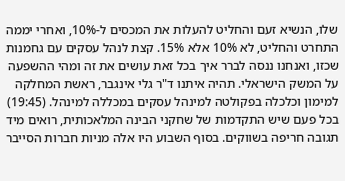שלו, הנשיא זעם והחליט להעלות את המכסים ל-10%, ואחרי יממה התחרט והחליט, לא 10% אלא 15%. קצת לנהל עסקים עם גחמנות שכזו, ואנחנו ננסה לברר איך בכל זאת עושים את זה ומהי ההשפעה על המשק הישראלי. תהיה איתנו ד"ר גלי אינגבר, ראשת המחלקה למימון וכלכלה בפקולטה למינהל עסקים במכללה למינהל. (19:45) בכל פעם שיש התקדמות של שחקני הבינה המלאכותית, רואים מיד תגובה חריפה בשווקים. בסוף השבוע היו אלה מניות חברות הסייבר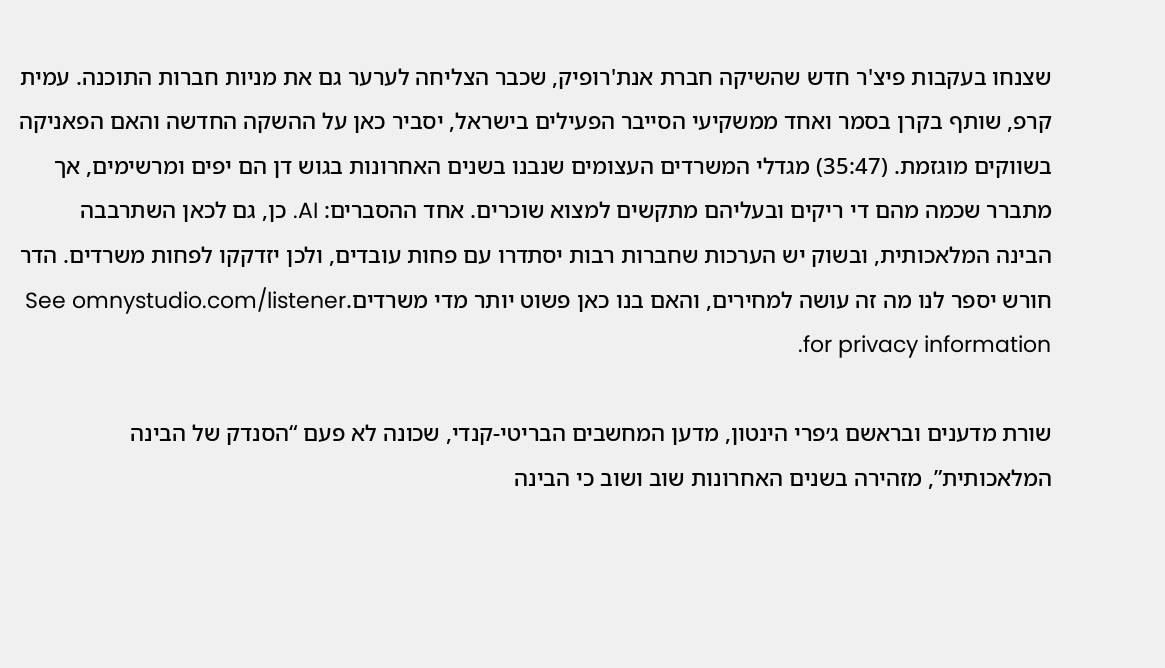שצנחו בעקבות פיצ'ר חדש שהשיקה חברת אנת'רופיק, שכבר הצליחה לערער גם את מניות חברות התוכנה. עמית קרפ, שותף בקרן בסמר ואחד ממשקיעי הסייבר הפעילים בישראל, יסביר כאן על ההשקה החדשה והאם הפאניקה בשווקים מוגזמת. (35:47) מגדלי המשרדים העצומים שנבנו בשנים האחרונות בגוש דן הם יפים ומרשימים, אך מתברר שכמה מהם די ריקים ובעליהם מתקשים למצוא שוכרים. אחד ההסברים: AI. כן, גם לכאן השתרבבה הבינה המלאכותית, ובשוק יש הערכות שחברות רבות יסתדרו עם פחות עובדים, ולכן יזדקקו לפחות משרדים. הדר חורש יספר לנו מה זה עושה למחירים, והאם בנו כאן פשוט יותר מדי משרדים.See omnystudio.com/listener for privacy information.

שורת מדענים ובראשם ג׳פרי הינטון, מדען המחשבים הבריטי-קנדי, שכונה לא פעם “הסנדק של הבינה המלאכותית”, מזהירה בשנים האחרונות שוב ושוב כי הבינה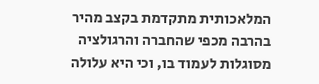המלאכותית מתקדמת בקצב מהיר בהרבה מכפי שהחברה והרגולציה מסוגלות לעמוד בו, וכי היא עלולה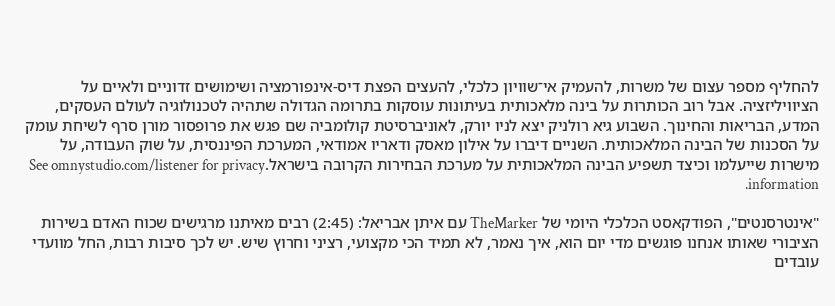להחליף מספר עצום של משרות, להעמיק אי־שוויון כלכלי, להעצים הפצת דיס-אינפורמציה ושימושים זדוניים ולאיים על הציוויליזציה. אבל רוב הכותרות על בינה מלאכותית בעיתונות עוסקות בתרומה הגדולה שתהיה לטכנולוגיה לעולם העסקים, המדע, הבריאות והחינוך. השבוע גיא רולניק יצא לניו יורק, לאוניברסיטת קולומביה שם פגש את פרופסור מורן סרף לשיחת עומק על הסכנות של הבינה המלאכותית. השניים דיברו על אילון מאסק ודאריו אמודאי, המערכת הפיננסית, על שוק העבודה, על מישרות שייעלמו וכיצד תשפיע הבינה המלאכותית על מערכת הבחירות הקרובה בישראל.See omnystudio.com/listener for privacy information.

"אינטרסנטים", הפודקאסט הכלכלי היומי של TheMarker עם איתן אבריאל: (2:45) רבים מאיתנו מרגישים שכוח האדם בשירות הציבורי שאותו אנחנו פוגשים מדי יום הוא, איך נאמר, לא תמיד הכי מקצועי, רציני וחרוץ שיש. יש לכך סיבות רבות, החל מוועדי עובדים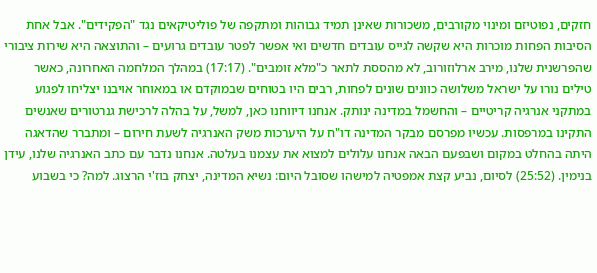חזקים, נפוטיזם ומינוי מקורבים, משכורות שאינן תמיד גבוהות ומתקפה של פוליטיקאים נגד "הפקידים". אבל אחת הסיבות הפחות מוכרות היא שקשה לגייס עובדים חדשים ואי אפשר לפטר עובדים גרועים – והתוצאה היא שירות ציבורי שהפרשנית שלנו, מירב ארלוזורוב, לא מהססת לתאר כ"מלא זומבים". (17:17) במהלך המלחמה האחרונה, כאשר טילים נורו על ישראל משלושה כוונים שונים לפחות, רבים היו בטוחים שבמוקדם או במאוחר אויבנו יצליחו לפגוע במתקני אנרגיה קריטיים – והחשמל במדינה ינותק. אנחנו דיווחנו כאן, למשל, על בהלה לרכישת גנרטורים שאנשים התקינו במרפסות. עכשיו מפרסם מבקר המדינה דו"ח על היערכות משק האנרגיה לשעת חירום – ומתברר שהדאגה היתה בהחלט במקום ושבפעם הבאה אנחנו עלולים למצוא את עצמנו בעלטה. אנחנו נדבר עם כתב האנרגיה שלנו, עידן בנימין. (25:52) לסיום, נביע קצת אמפטיה למישהו שסובל היום: נשיא המדינה, יצחק בוז'י הרצוג. למה? כי בשבוע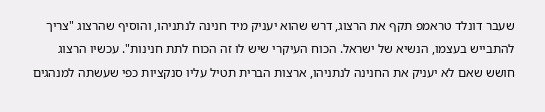שעבר דונלד טראמפ תקף את הרצוג, דרש שהוא יעניק מיד חנינה לנתניהו, והוסיף שהרצוג "צריך להתבייש בעצמו, הנשיא של ישראל. הכוח העיקרי שיש לו זה הכוח לתת חנינות". עכשיו הרצוג חושש שאם לא יעניק את החנינה לנתניהו, ארצות הברית תטיל עליו סנקציות כפי שעשתה למנהגים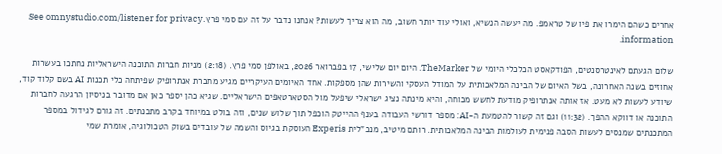אחרים כשהם הימרו את פיו של טראמפ. מה יעשה הנשיא, ואולי עוד יותר חשוב, מה הוא צריך לעשות? אנחנו נדבר על זה עם סמי פרץ.See omnystudio.com/listener for privacy information.

שלום הגעתם לאינטרסנטים, הפודקאסט הכלכלי היומי של TheMarker. היום יום שלישי, 17 בפברואר 2026, באולפן סמי פרץ. (2:18) מניות חברות התוכנה הישראליות נחתכו בעשרות אחוזים בשנה האחרונה, בשל האיום של הבינה המלאכותית על המודל העסקי והשירות שהן מספקות. אחד האיומים העיקריים מגיע מחברת אנתרופיק שפיתחה כלי תכנות AI בשם קלוד קוד, שיודע לעשות לא מעט. אז אותה אנתרופיק מודעת לחשש מכוחה, והיא מינתה נציג ישראלי שיפעל מול הסטארטאפים הישראליים. שגיא כהן יספר כאן אם מדובר בניסיון הרגעה לחברות התוכנה או דווקא ההפך. (11:32) וגם זה קשור להטמעת ה-AI: מספר דורשי העבודה בענף ההייטק הוכפל תוך שלוש שנים, וזה בולט במיוחד בקרב מתכנתים. זה גורם לגידול במספר המתכנתים שמנסים לעשות הסבה פנימית לעולמות הבינה המלאכותית. רותם מיטיב, מנכ"לית Experis העוסקת בגיוס והשמה של עובדים בשוק הטכולוגיה, אומרת שמי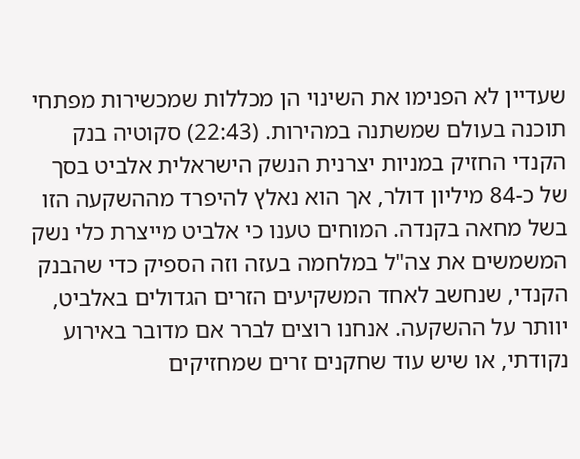שעדיין לא הפנימו את השינוי הן מכללות שמכשירות מפתחי תוכנה בעולם שמשתנה במהירות. (22:43) סקוטיה בנק הקנדי החזיק במניות יצרנית הנשק הישראלית אלביט בסך של כ-84 מיליון דולר, אך הוא נאלץ להיפרד מההשקעה הזו בשל מחאה בקנדה. המוחים טענו כי אלביט מייצרת כלי נשק המשמשים את צה"ל במלחמה בעזה וזה הספיק כדי שהבנק הקנדי, שנחשב לאחד המשקיעים הזרים הגדולים באלביט, יוותר על ההשקעה. אנחנו רוצים לברר אם מדובר באירוע נקודתי, או שיש עוד שחקנים זרים שמחזיקים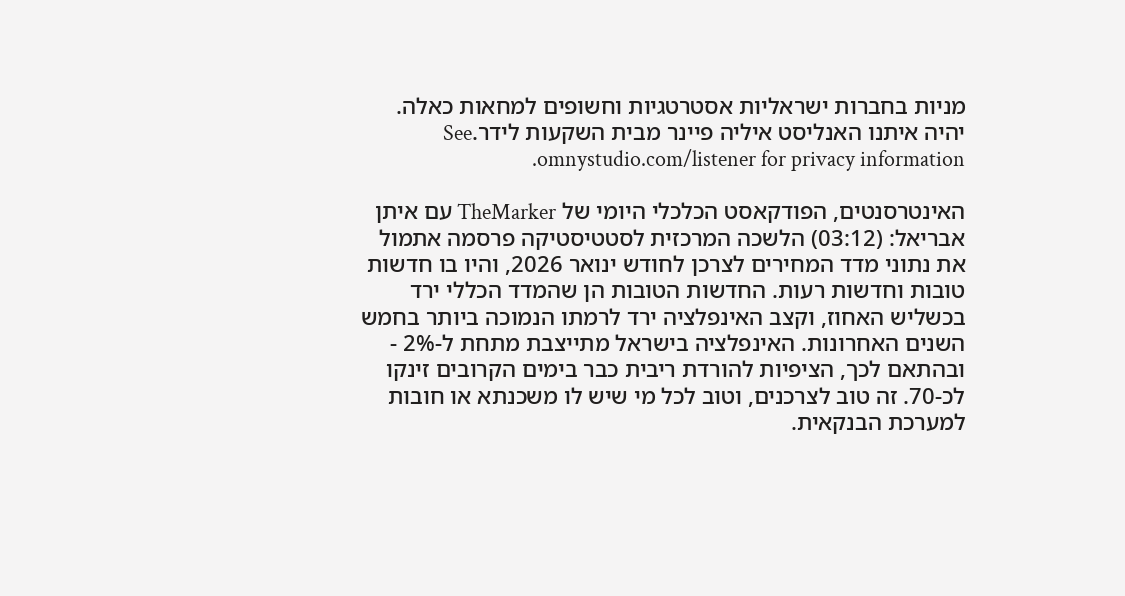מניות בחברות ישראליות אסטרטגיות וחשופים למחאות כאלה. יהיה איתנו האנליסט איליה פיינר מבית השקעות לידר.See omnystudio.com/listener for privacy information.

האינטרסנטים, הפודקאסט הכלכלי היומי של TheMarker עם איתן אבריאל: (03:12) הלשכה המרכזית לסטטיסטיקה פרסמה אתמול את נתוני מדד המחירים לצרכן לחודש ינואר 2026, והיו בו חדשות טובות וחדשות רעות. החדשות הטובות הן שהמדד הכללי ירד בכשליש האחוז, וקצב האינפלציה ירד לרמתו הנמוכה ביותר בחמש השנים האחרונות. האינפלציה בישראל מתייצבת מתחת ל-2% - ובהתאם לכך, הציפיות להורדת ריבית כבר בימים הקרובים זינקו לכ-70. זה טוב לצרכנים, וטוב לכל מי שיש לו משכנתא או חובות למערכת הבנקאית.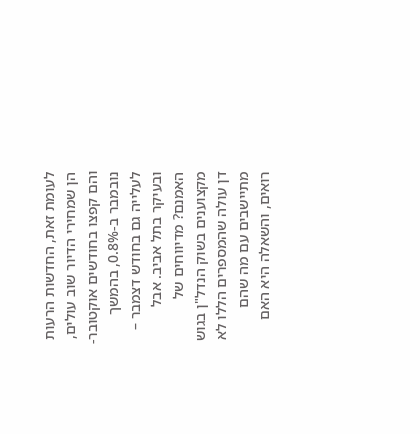לעומת זאת, החדשות הרעות הן שמחירי הדיור שוב עולים, והם קפצו בחודשים אוקטובר-נובמבר ב-0.8%, בהמשך לעלייה גם בחודש דצמבר – ובעיקר בתל אביב. אבל האמנם? מדיווחים של מקצוענים בשוק הנדל"ן בגוש דן עולה שהמספרים הללו לא מתיישבים עם מה שהם רואים, והשאלה היא האם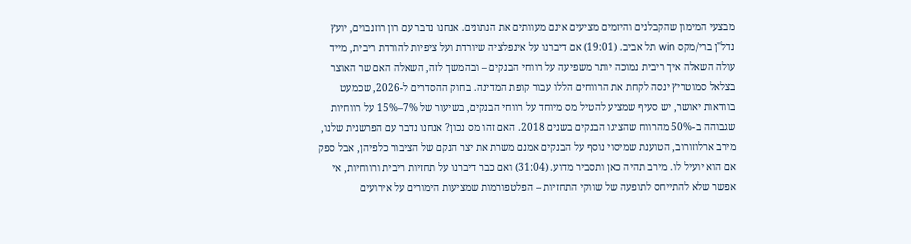מבצעי המימון שהקבלנים והיזמים מציעים אינם מעוותים את הנתונים. אנחנו נדבר עם רון רוזנבוים, יועץ נדל"ן ברי/מקס win תל אביב. (19:01) אם דיברנו על אינפלציה שיורדת ועל ציפיות להורדת ריבית, מייד עולה השאלה איך ריבית נמוכה יותר משפיעה על רווחי הבנקים – ובהמשך לזה, השאלה האם שר האוצר בצלאל סמוטריץ ינסה לקחת את הרווחים הללו עבור קופת המדינה. בחוק ההסדרים ל-2026, שכמעט בוודאות יאושר, יש סעיף שמציע להטיל מס מיוחד על רווחי הבנקים, בשיעור של 7%–15% על רווחיות שגבוהה ב-50% מהרווח שהציגו הבנקים בשנים 2018. האם זהו מס נכון? אנחנו נדבר עם הפרשנית שלנו, מירב ארלוזורוב, הטוענת שמיסוי נוסף על הבנקים אמנם משרת את יצר הנקם של הציבור כלפיהן, אבל ספק אם הוא יועיל לו. מירב תהיה כאן ותסביר מדוע. (31:04) ואם כבר דיברנו על תחזיות ריבית ורווחיות, אי אפשר שלא להתייחס לתופעה של שווקי התחזיות – הפלטפורמות שמציעות הימורים על אירועים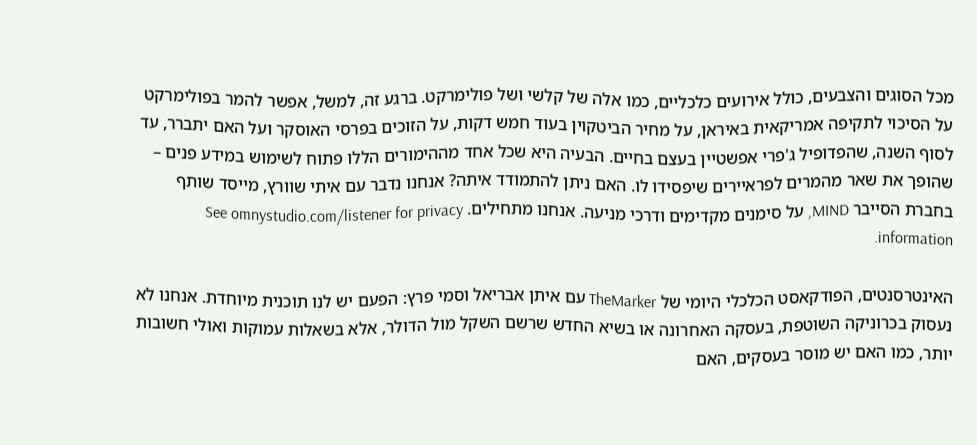מכל הסוגים והצבעים, כולל אירועים כלכליים, כמו אלה של קלשי ושל פולימרקט. ברגע זה, למשל, אפשר להמר בפולימרקט על הסיכוי לתקיפה אמריקאית באיראן, על מחיר הביטקוין בעוד חמש דקות, על הזוכים בפרסי האוסקר ועל האם יתברר, עד לסוף השנה, שהפדופיל ג'פרי אפשטיין בעצם בחיים. הבעיה היא שכל אחד מההימורים הללו פתוח לשימוש במידע פנים – שהופך את שאר מהמרים לפראיירים שיפסידו לו. האם ניתן להתמודד איתה? אנחנו נדבר עם איתי שוורץ, מייסד שותף בחברת הסייבר MIND, על סימנים מקדימים ודרכי מניעה. אנחנו מתחילים. See omnystudio.com/listener for privacy information.

האינטרסנטים, הפודקאסט הכלכלי היומי של TheMarker עם איתן אבריאל וסמי פרץ: הפעם יש לנו תוכנית מיוחדת. אנחנו לא נעסוק בכרוניקה השוטפת, בעסקה האחרונה או בשיא החדש שרשם השקל מול הדולר, אלא בשאלות עמוקות ואולי חשובות יותר, כמו האם יש מוסר בעסקים, האם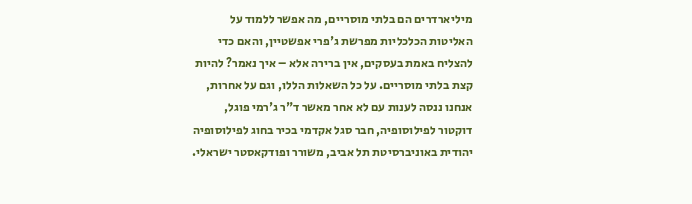מיליארדרים הם בלתי מוסריים, מה אפשר ללמוד על האליטות הכלכליות מפרשת ג'פרי אפשטיין, והאם כדי להצליח באמת בעסקים, אין ברירה אלא – איך נאמר? להיות קצת בלתי מוסריים. על כל השאלות הללו, וגם על אחרות, אנחנו ננסה לענות עם לא אחר מאשר ד"ר ג'רמי פוגל, דוקטור לפילוסופיה, חבר סגל אקדמי בכיר בחוג לפילוסופיה יהודית באוניברסיטת תל אביב, משורר ופודקאסטר ישראלי.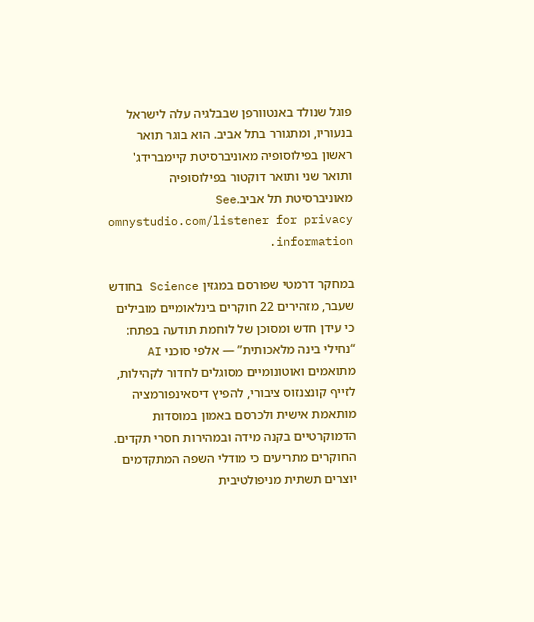פוגל שנולד באנטוורפן שבבלגיה עלה לישראל בנעוריו, ומתגורר בתל אביב. הוא בוגר תואר ראשון בפילוסופיה מאוניברסיטת קיימברידג' ותואר שני ותואר דוקטור בפילוסופיה מאוניברסיטת תל אביב.See omnystudio.com/listener for privacy information.

במחקר דרמטי שפורסם במגזין Science בחודש שעבר, מזהירים 22 חוקרים בינלאומיים מובילים כי עידן חדש ומסוכן של לוחמת תודעה בפתח: “נחילי בינה מלאכותית” — אלפי סוכני AI מתואמים ואוטונומיים מסוגלים לחדור לקהילות, לזייף קונצנזוס ציבורי, להפיץ דיסאינפורמציה מותאמת אישית ולכרסם באמון במוסדות הדמוקרטיים בקנה מידה ובמהירות חסרי תקדים. החוקרים מתריעים כי מודלי השפה המתקדמים יוצרים תשתית מניפולטיבית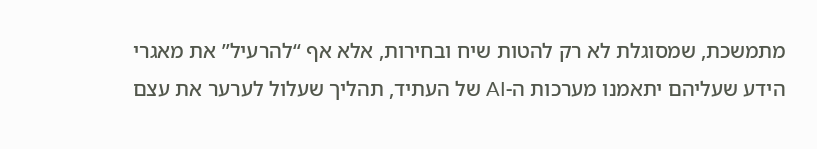מתמשכת, שמסוגלת לא רק להטות שיח ובחירות, אלא אף “להרעיל” את מאגרי הידע שעליהם יתאמנו מערכות ה-AI של העתיד, תהליך שעלול לערער את עצם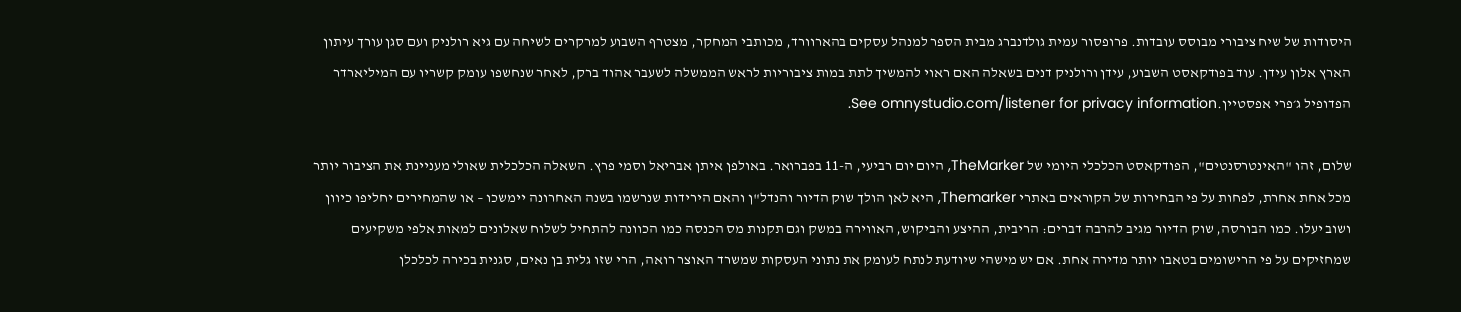היסודות של שיח ציבורי מבוסס עובדות. פרופסור עמית גולדנברג מבית הספר למנהל עסקים בהארוורד, מכותבי המחקר, מצטרף השבוע למרקרים לשיחה עם גיא רולניק ועם סגן עורך עיתון הארץ אלון עידן. עוד בפודקאסט השבוע, עידן ורולניק דנים בשאלה האם ראוי להמשיך לתת במות ציבוריות לראש הממשלה לשעבר אהוד ברק, לאחר שנחשפו עומק קשריו עם המיליארדר הפדופיל ג׳פרי אפסטיין.See omnystudio.com/listener for privacy information.

שלום, זהו "האינטרסנטים", הפודקאסט הכלכלי היומי של TheMarker, היום יום רביעי, ה-11 בפברואר. באולפן איתן אבריאל וסמי פרץ. השאלה הכלכלית שאולי מעניינת את הציבור יותר מכל אחת אחרת, לפחות על פי הבחירות של הקוראים באתרי Themarker, היא לאן הולך שוק הדיור והנדל"ן והאם הירידות שנרשמו בשנה האחרונה יימשכו – או שהמחירים יחליפו כיוון ושוב יעלו. כמו הבורסה, שוק הדיור מגיב להרבה דברים: הריבית, ההיצע והביקוש, האווירה במשק וגם תקנות מס הכנסה כמו הכוונה להתחיל לשלוח שאלונים למאות אלפי משקיעים שמחזיקים על פי הרישומים בטאבו יותר מדירה אחת. אם יש מישהי שיודעת לנתח לעומק את נתוני העסקות שמשרד האוצר רואה, הרי שזו גלית בן נאים, סגנית בכירה לכלכלן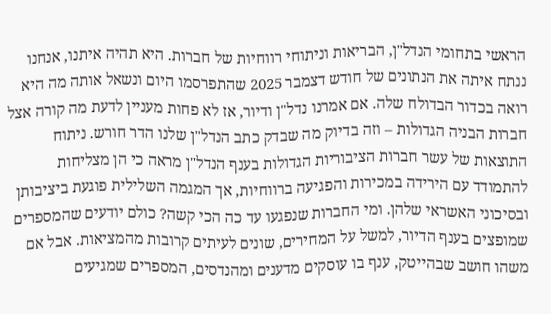הראשי בתחומי הנדל"ן, הבריאות וניתוחי רווחיות של חברות. היא תהיה איתנו, אנחנו ננתח איתה את הנתונים של חודש דצמבר 2025 שהתפרסמו היום ונשאל אותה מה היא רואה בכדור הבדולח שלה. אם אמרנו נדל"ן ודיור, אז לא פחות מעניין לדעת מה קורה אצל חברות הבניה הגדולות – וזה בדיוק מה שבדק כתב הנדל"ן שלנו הדר חורש. ניתוח התוצאות של עשר חברות הציבוריות הגדולות בענף הנדל"ן מראה כי הן מצליחות להתמודד עם הירידה במכירות והפגיעה ברווחיות, אך המגמה השלילית פוגעת ביציבותן ובסיכוני האשראי שלהן. ומי החברות שנפגעו עד כה הכי קשה? כולם יודעים שהמספרים שמופצים בענף הדיור, למשל על המחירים, שונים לעיתים קרובות מהמציאות. אבל אם משהו חושב שבהייטק, ענף בו עוסקים מדענים ומהנדסים, המספרים שמגיעים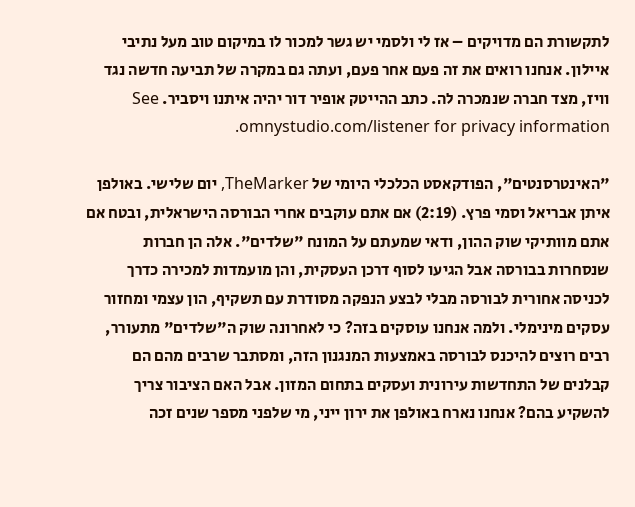לתקשורת הם מדויקים – אז לי ולסמי יש גשר למכור לו במיקום טוב מעל נתיבי איילון. אנחנו רואים את זה פעם אחר פעם, ועתה גם במקרה של תביעה חדשה נגד וויז, מצד חברה שנמכרה לה. כתב ההייטק אופיר דור יהיה איתנו ויסביר. See omnystudio.com/listener for privacy information.

"האינטרסנטים", הפודקאסט הכלכלי היומי של TheMarker, יום שלישי. באולפן איתן אבריאל וסמי פרץ. (2:19) אם אתם עוקבים אחרי הבורסה הישראלית, ובטח אם אתם מוותיקי שוק ההון, ודאי שמעתם על המונח "שלדים". אלה הן חברות שנסחרות בבורסה אבל הגיעו לסוף דרכן העסקית, והן מועמדות למכירה כדרך לכניסה אחורית לבורסה מבלי לבצע הנפקה מסודרת עם תשקיף, הון עצמי ומחזור עסקים מינימלי. ולמה אנחנו עוסקים בזה? כי לאחרונה שוק ה"שלדים" מתעורר, רבים רוצים להיכנס לבורסה באמצעות המנגנון הזה, ומסתבר שרבים מהם הם קבלנים של התחדשות עירונית ועסקים בתחום המזון. אבל האם הציבור צריך להשקיע בהם? אנחנו נארח באולפן את ירון ייני, מי שלפני מספר שנים זכה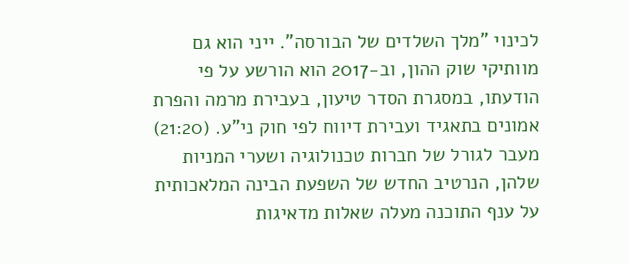לכינוי "מלך השלדים של הבורסה". ייני הוא גם מוותיקי שוק ההון, וב-2017 הוא הורשע על פי הודעתו, במסגרת הסדר טיעון, בעבירת מרמה והפרת אמונים בתאגיד ועבירת דיווח לפי חוק ני"ע. (21:20) מעבר לגורל של חברות טכנולוגיה ושערי המניות שלהן, הנרטיב החדש של השפעת הבינה המלאכותית על ענף התוכנה מעלה שאלות מדאיגות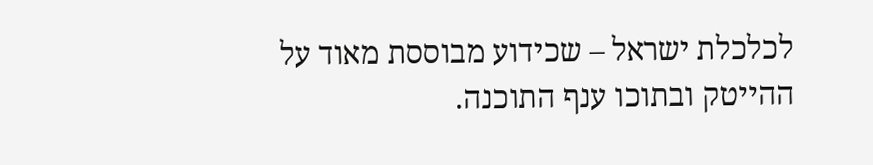לכלכלת ישראל – שכידוע מבוססת מאוד על ההייטק ובתוכו ענף התוכנה.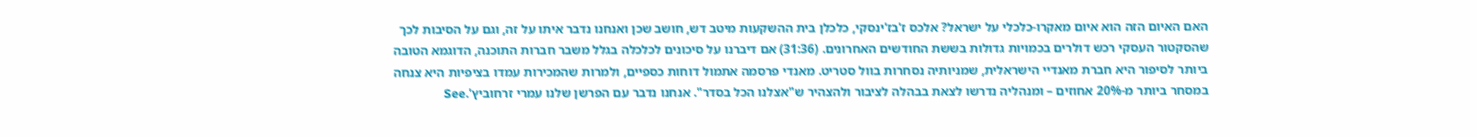האם האיום הזה הוא איום מאקרו-כלכלי על ישראל? אלכס ז'בז'ינסקי, כלכלן בית ההשקעות מיטב דש, חושב שכן ואנחנו נדבר איתו על זה, וגם על הסיבות לכך שהסקטור העסקי רכש דולרים בכמויות גדולות בששת החודשים האחרונים. (31:36) אם דיברנו על סיכונים לכלכלה בגלל משבר חברות התוכנה, הדוגמא הטובה ביותר לסיפור היא חברת מאנדיי הישראלית, שמניותיה נסחרות בוול סטריט. מאנדי פרסמה אתמול דוחות כספיים, ולמרות שהמכירות עמדו בציפיות היא צנחה במסחר ביותר מ-20% אחוזים – ומנהליה נדרשו לצאת בבהלה לציבור ולהצהיר ש"אצלנו הכל בסדר". אנחנו נדבר עם הפרשן שלנו עמרי זרחוביץ'.See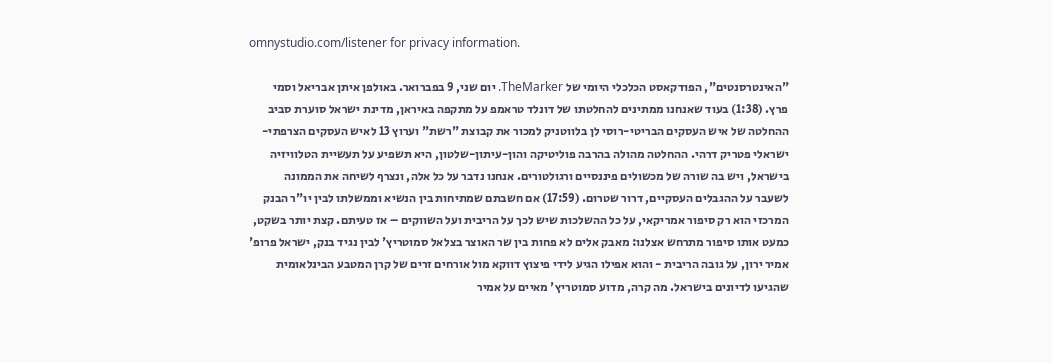omnystudio.com/listener for privacy information.

"האינטרסנטים", הפודקאסט הכלכלי היומי של TheMarker. יום שני, 9 בפברואר. באולפן איתן אבריאל וסמי פרץ. (1:38) בעוד שאנחנו ממתינים להחלטתו של דונלד טראמפ על מתקפה באיראן, מדינת ישראל סוערת סביב ההחלטה של איש העסקים הבריטי-רוסי לן בלווטניק למכור את קבוצת "רשת" וערוץ 13 לאיש העסקים הצרפתי-ישראלי פטריק דרהי. ההחלטה מהולה בהרבה פוליטיקה והון-עיתון-שלטון, היא תשפיע על תעשיית הטלוויזיה בישראל, ויש בה שורה של מכשולים פיננסיים ורגולטורים. אנחנו נדבר על כל אלה, ונצרף לשיחה את הממונה לשעבר על ההגבלים העסקיים, דרור שטרום. (17:59) אם חשבתם שמתיחות בין הנשיא וממשלתו לבין יו"ר הבנק המרכזי הוא רק סיפור אמריקאי, על כל ההשלכות שיש לכך על הריבית ועל השווקים – אז טעיתם. קצת יותר בשקט, כמעט אותו סיפור מתרחש אצלנו: מאבק אלים לא פחות בין שר האוצר בצלאל סמוטריץ' לבין נגיד בנק, ישראל פרופ' אמיר ירון, על גובה הריבית - והוא אפילו הגיע לידי פיצוץ דווקא מול אורחים זרים של קרן המטבע הבינלאומית שהגיעו לדיונים בישראל. מה קרה, מדוע סמוטריץ' מאיים על אמיר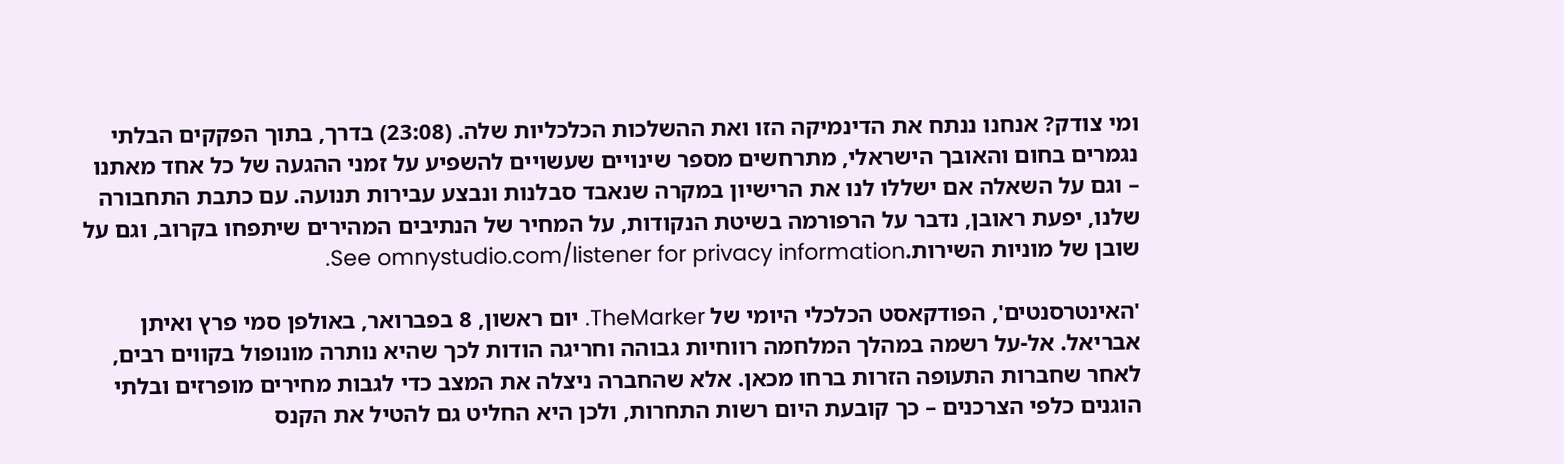ומי צודק? אנחנו ננתח את הדינמיקה הזו ואת ההשלכות הכלכליות שלה. (23:08) בדרך, בתוך הפקקים הבלתי נגמרים בחום והאובך הישראלי, מתרחשים מספר שינויים שעשויים להשפיע על זמני ההגעה של כל אחד מאתנו – וגם על השאלה אם ישללו לנו את הרישיון במקרה שנאבד סבלנות ונבצע עבירות תנועה. עם כתבת התחבורה שלנו, יפעת ראובן, נדבר על הרפורמה בשיטת הנקודות, על המחיר של הנתיבים המהירים שיתפחו בקרוב, וגם על שובן של מוניות השירות.See omnystudio.com/listener for privacy information.

'האינטרסנטים', הפודקאסט הכלכלי היומי של TheMarker. יום ראשון, 8 בפברואר, באולפן סמי פרץ ואיתן אבריאל. אל-על רשמה במהלך המלחמה רווחיות גבוהה וחריגה הודות לכך שהיא נותרה מונופול בקווים רבים, לאחר שחברות התעופה הזרות ברחו מכאן. אלא שהחברה ניצלה את המצב כדי לגבות מחירים מופרזים ובלתי הוגנים כלפי הצרכנים – כך קובעת היום רשות התחרות, ולכן היא החליט גם להטיל את הקנס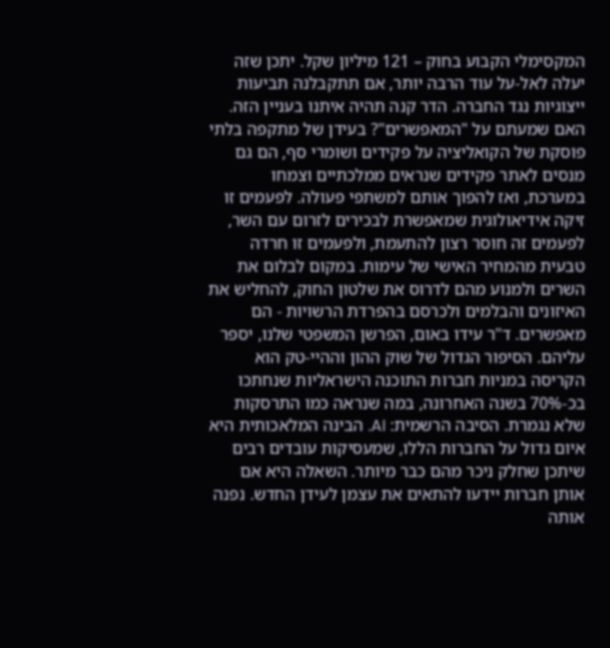המקסימלי הקבוע בחוק – 121 מיליון שקל. יתכן שזה יעלה לאל-על עוד הרבה יותר, אם תתקבלנה תביעות ייצוגיות נגד החברה. הדר קנה תהיה איתנו בעניין הזה. האם שמעתם על "המאפשרים"? בעידן של מתקפה בלתי פוסקת של הקואליציה על פקידים ושומרי סף, הם גם מנסים לאתר פקידים שנראים ממלכתיים וצמחו במערכת, ואז להפוך אותם למשתפי פעולה. לפעמים זו זיקה אידיאולוגית שמאפשרת לבכירים לזרום עם השר, לפעמים זה חוסר רצון להתעמת, ולפעמים זו חרדה טבעית מהמחיר האישי של עימות. במקום לבלום את השרים ולמנוע מהם לדרוס את שלטון החוק, להחליש את האיזונים והבלמים ולכרסם בהפרדת הרשויות - הם מאפשרים. ד"ר עידו באום, הפרשן המשפטי שלנו, יספר עליהם. הסיפור הגדול של שוק ההון וההיי-טק הוא הקריסה במניות חברות התוכנה הישראליות שנחתכו בכ-70% בשנה האחרונה, במה שנראה כמו התרסקות שלא נגמרת. הסיבה הרשמית: AI. הבינה המלאכותית היא איום גדול על החברות הללו, שמעסיקות עובדים רבים שיתכן שחלק ניכר מהם כבר מיותר. השאלה היא אם אותן חברות יידעו להתאים את עצמן לעידן החדש. נפנה אותה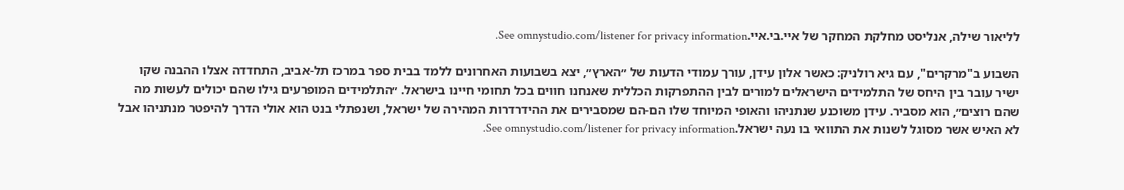לליאור שילה, אנליסט מחלקת המחקר של איי.בי.איי.See omnystudio.com/listener for privacy information.

השבוע ב"מרקרים", עם גיא רולניק: כאשר אלון עידן, עורך עמודי הדעות של ״הארץ״, יצא בשבועות האחרונים ללמד בבית ספר במרכז תל-אביב, התחדדה אצלו ההבנה שקו ישיר עובר בין היחס של התלמידים הישראלים למורים לבין ההתפרקות הכללית שאנחנו חווים בכל תחומי חיינו בישראל. ״התלמידים המופרעים גילו שהם יכולים לעשות מה שהם רוצים״, הוא מסביר. עידן משוכנע שנתניהו והאופי המיוחד שלו הם-הם שמסבירים את ההידרדרות המהירה של ישראל, ושנפתלי בנט הוא אולי הדרך להיפטר מנתניהו אבל לא האיש אשר מסוגל לשנות את התוואי בו נעה ישראל.See omnystudio.com/listener for privacy information.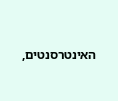האינטרסנטים,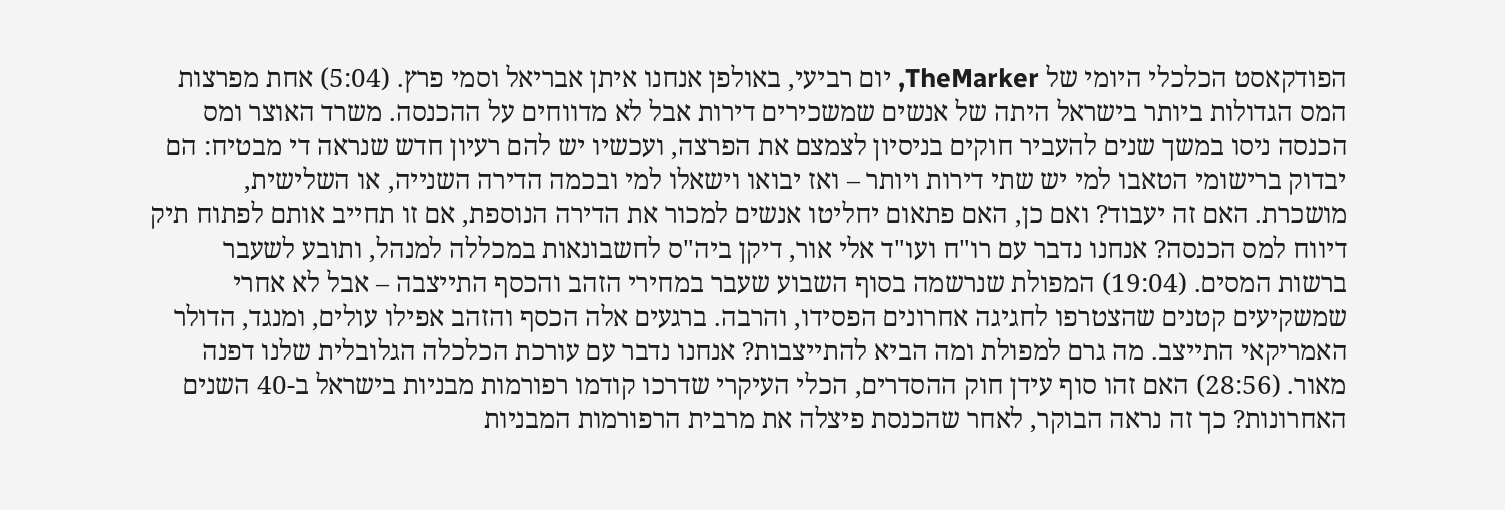הפודקאסט הכלכלי היומי של TheMarker, יום רביעי, באולפן אנחנו איתן אבריאל וסמי פרץ. (5:04) אחת מפרצות המס הגדולות ביותר בישראל היתה של אנשים שמשכירים דירות אבל לא מדווחים על ההכנסה. משרד האוצר ומס הכנסה ניסו במשך שנים להעביר חוקים בניסיון לצמצם את הפרצה, ועכשיו יש להם רעיון חדש שנראה די מבטיח: הם יבדוק ברישומי הטאבו למי יש שתי דירות ויותר – ואז יבואו וישאלו למי ובכמה הדירה השנייה, או השלישית, מושכרת. האם זה יעבוד? ואם כן, האם פתאום יחליטו אנשים למכור את הדירה הנוספת, אם זו תחייב אותם לפתוח תיק דיווח למס הכנסה? אנחנו נדבר עם רו"ח ועו"ד אלי אור, דיקן ביה"ס לחשבונאות במכללה למנהל, ותובע לשעבר ברשות המסים. (19:04) המפולת שנרשמה בסוף השבוע שעבר במחירי הזהב והכסף התייצבה – אבל לא אחרי שמשקיעים קטנים שהצטרפו לחגיגה אחרונים הפסידו, והרבה. ברגעים אלה הכסף והזהב אפילו עולים, ומנגד, הדולר האמריקאי התייצב. מה גרם למפולת ומה הביא להתייצבות? אנחנו נדבר עם עורכת הכלכלה הגלובלית שלנו דפנה מאור. (28:56) האם זהו סוף עידן חוק ההסדרים, הכלי העיקרי שדרכו קודמו רפורמות מבניות בישראל ב-40 השנים האחרונות? כך זה נראה הבוקר, לאחר שהכנסת פיצלה את מרבית הרפורמות המבניות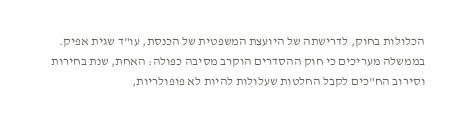הכלולות בחוק, לדרישתה של היועצת המשפטית של הכנסת, עו"ד שגית אפיק. בממשלה מעריכים כי חוק ההסדרים הוקרב מסיבה כפולה: האחת, שנת בחירות וסירוב הח"כים לקבל החלטות שעלולות להיות לא פופולריות,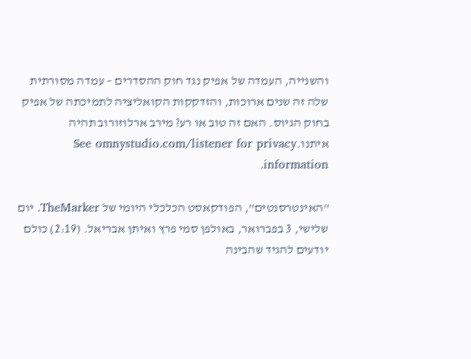והשנייה, העמדה של אפיק נגד חוק ההסדרים – עמדה מסורתית שלה זה שנים ארוכות, והזדקקות הקואליציה לתמיכתה של אפיק בחוק הגיוס. האם זה טוב או רע? מירב ארלוזורוב תהיה איתנו.See omnystudio.com/listener for privacy information.

"האינטרסנטים", הפודקאסט הכלכלי היומי של TheMarker. יום שלישי, 3 בפברואר, באולפן סמי פרץ ואיתן אבריאל. (2:19) כולם יודעים להגיד שהבינה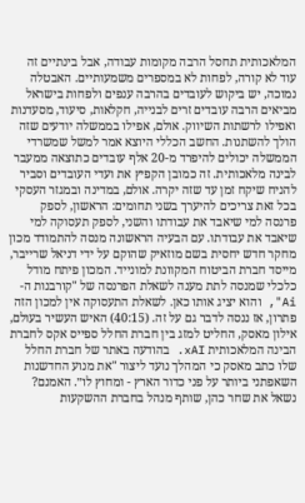המלאכותית תחסל הרבה מקומות עבודה, אבל בינתיים זה עוד לא קורה, לפחות לא במספרים משמעותיים. האבטלה נמוכה, יש ביקוש לעובדים בהרבה ענפים ולפחות בישראל מביאים הרבה עובדים זרים לבנייה, חקלאות, סיעוד, מסעדנות ואפילו לרשתות השיווק. אולם, אפילו בממשלה יודעים שזה הולך להשתנות. החשב הכללי היוצא אמר למשל שמשרדי הממשלה יכולים להיפרד מ-20 אלף עובדים כתוצאה ממעבר לבינה מלאכותית. זה כמובן הקפיץ את ועדי העובדים וסביר להניח שיקח זמן עד שזה יקרה. אולם, במדינה ובמגזר העסקי בכל זאת צריכים להיערך בשני תחומים: הראשון, לספק פרנסה למי שיאבד את עבודתו והשני, לספק תעסוקה למי שיאבד את עבודתו. עם הבעיה הראשונה מנסה להתמודד מכון מחקר חדש יחסית בשם מוזאיק שהוקם על ידי דניאל שרייבר, מייסד חברת הביטוח המקוונת למונייד. המכון פיתח מודל כלכלי שמנסה לתת מענה לשאלת הפרנסה של "קורבנות ה-Ai", והוא יציג אותו כאן. לשאלת התעסוקה אין למכון הזה פתרון, אז ננסה לדבר גם על זה. (40:15) האיש העשיר בעולם, אילון מאסק, החליט למזג בין חברת החלל ספייס אקס לחברת הבינה המלאכותית xAI. בהודעה באתר של חברת החלל שלו כתב מאסק כי המהלך נועד ליצור "את מנוע החדשנות השאפתני ביותר על פני כדור הארץ - ומחוץ לו״. האמנם? נשאל את שחר כהן, שותף מנהל בחברת ההשקעות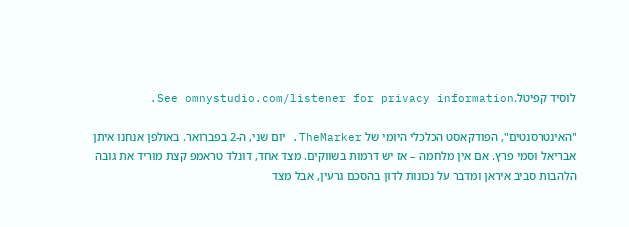לוסיד קפיטל.See omnystudio.com/listener for privacy information.

"האינטרסנטים", הפודקאסט הכלכלי היומי של TheMarker. יום שני, ה-2 בפברואר. באולפן אנחנו איתן אבריאל וסמי פרץ. אם אין מלחמה – אז יש דרמות בשווקים. מצד אחד, דונלד טראמפ קצת מוריד את גובה הלהבות סביב איראן ומדבר על נכונות לדון בהסכם גרעין, אבל מצד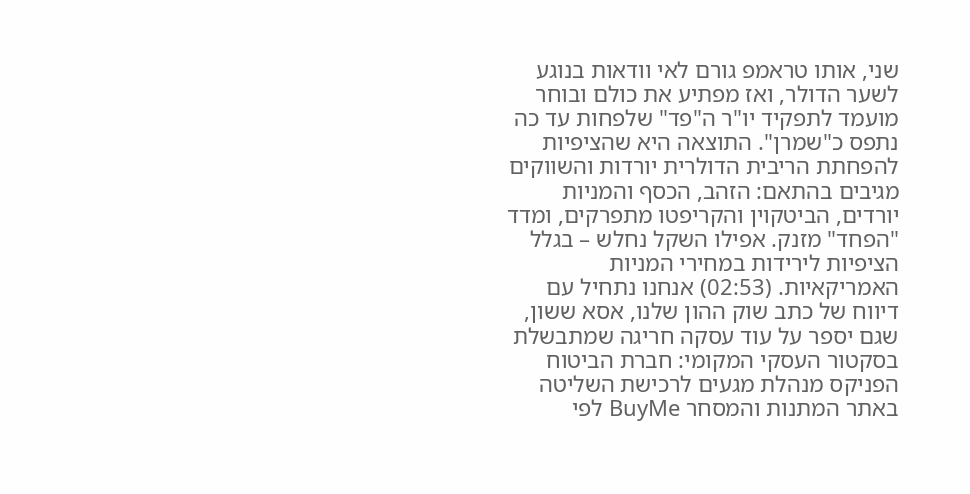שני, אותו טראמפ גורם לאי וודאות בנוגע לשער הדולר, ואז מפתיע את כולם ובוחר מועמד לתפקיד יו"ר ה"פד" שלפחות עד כה נתפס כ"שמרן". התוצאה היא שהציפיות להפחתת הריבית הדולרית יורדות והשווקים מגיבים בהתאם: הזהב, הכסף והמניות יורדים, הביטקוין והקריפטו מתפרקים, ומדד "הפחד" מזנק. אפילו השקל נחלש – בגלל הציפיות לירידות במחירי המניות האמריקאיות. (02:53) אנחנו נתחיל עם דיווח של כתב שוק ההון שלנו, אסא ששון, שגם יספר על עוד עסקה חריגה שמתבשלת בסקטור העסקי המקומי: חברת הביטוח הפניקס מנהלת מגעים לרכישת השליטה באתר המתנות והמסחר BuyMe לפי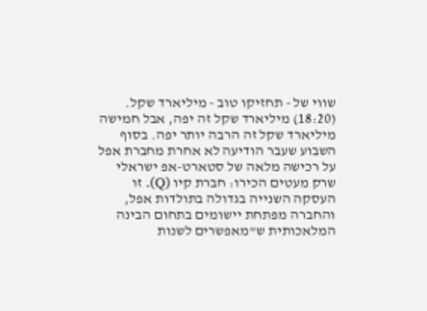שווי של - תחזיקו טוב - מיליארד שקל. (18:20) מיליארד שקל זה יפה, אבל חמישה מיליארד שקל זה הרבה יותר יפה. בסוף השבוע שעבר הודיעה לא אחרת מחברת אפל על רכישה מלאה של סטארט-אפ ישראלי שרק מעטים הכירו: חברת קיו (Q). זו העסקה השנייה בגדולה בתולדות אפל, והחברה מפתחת יישומים בתחום הבינה המלאכותית ש"מאפשרים לשנות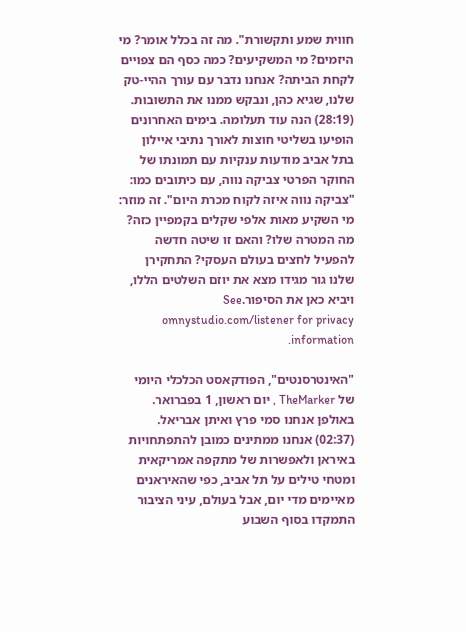חווית שמע ותקשורת". מה זה בכלל אומר? מי היזמים? מי המשקיעים? כמה כסף הם צפויים לקחת הביתה? אנחנו נדבר עם עורך ההיי-טק שלנו, שגיא כהן, ונבקש ממנו את התשובות. (28:19) הנה עוד תעלומה. בימים האחרונים הופיעו בשליטי חוצות לאורך נתיבי איילון בתל אביב מודעות ענקיות עם תמונתו של החוקר הפרטי צביקה נווה, עם כיתובים כמו: "צביקה נווה איזה לקוח מכרת היום". זה מוזר: מי השקיע מאות אלפי שקלים בקמפיין כזה? מה המטרה שלו? והאם זו שיטה חדשה להפעיל לחצים בעולם העסקי? התחקירן שלנו גור מגידו מצא את יוזם השלטים הללו, ויביא כאן את הסיפור.See omnystudio.com/listener for privacy information.

"האינטרסנטים", הפודקאסט הכלכלי היומי של TheMarker , יום ראשון, 1 בפברואר. באולפן אנחנו סמי פרץ ואיתן אבריאל. (02:37) אנחנו ממתינים כמובן להתפתחויות באיראן ולאפשרות של מתקפה אמריקאית ומטחי טילים על תל אביב, כפי שהאיראנים מאיימים מדי יום, אבל בעולם, עיני הציבור התמקדו בסוף השבוע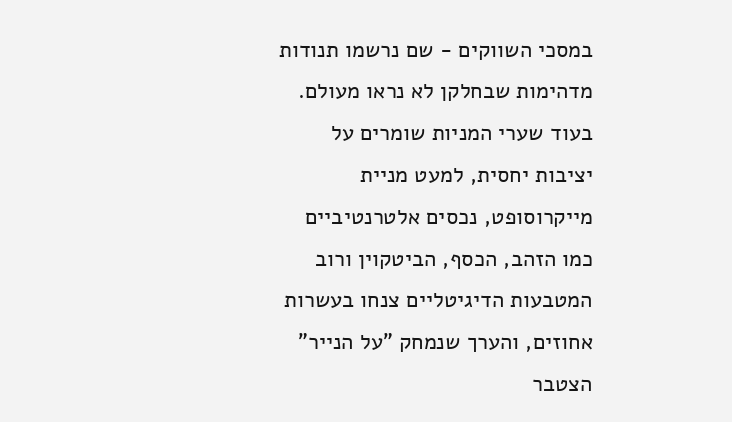במסכי השווקים - שם נרשמו תנודות מדהימות שבחלקן לא נראו מעולם. בעוד שערי המניות שומרים על יציבות יחסית, למעט מניית מייקרוסופט, נכסים אלטרנטיביים כמו הזהב, הכסף, הביטקוין ורוב המטבעות הדיגיטליים צנחו בעשרות אחוזים, והערך שנמחק "על הנייר" הצטבר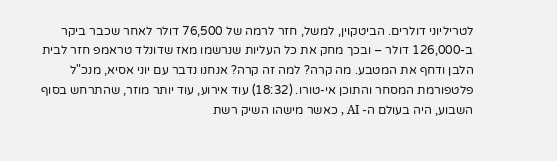לטריליוני דולרים. הביטקוין, למשל, חזר לרמה של 76,500 דולר לאחר שכבר ביקר ב-126,000 דולר – ובכך מחק את כל העליות שנרשמו מאז שדונלד טראמפ חזר לבית הלבן ודחף את המטבע. מה קרה? למה זה קרה? אנחנו נדבר עם יוני אסיא, מנכ"ל פלטפורמת המסחר והתוכן אי-טורו. (18:32) עוד אירוע, עוד יותר מוזר, שהתרחש בסוף השבוע, היה בעולם ה- AI , כאשר מישהו השיק רשת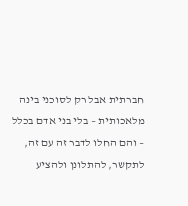חברתית אבל רק לסוכני בינה מלאכותית – בלי בני אדם בכלל – והם החלו לדבר זה עם זה, לתקשר, להתלונן ולהציע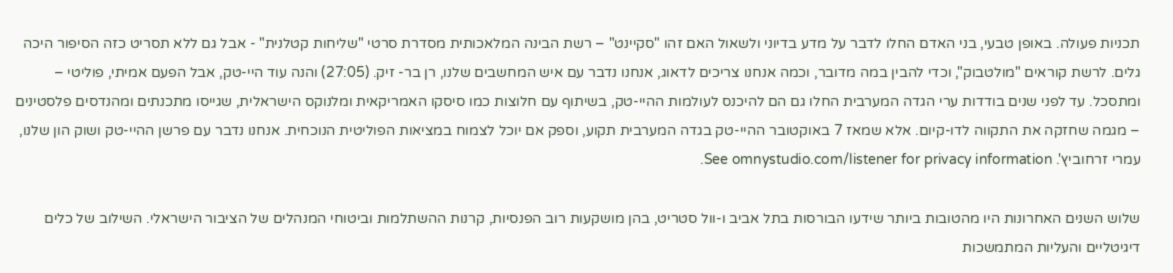תכניות פעולה. באופן טבעי, בני האדם החלו לדבר על מדע בדיוני ולשאול האם זהו "סקיינט" – רשת הבינה המלאכותית מסדרת סרטי "שליחות קטלנית" - אבל גם ללא תסריט כזה הסיפור היכה גלים. לרשת קוראים "מולטבוק", וכדי להבין במה מדובר, וכמה אנחנו צריכים לדאוג, אנחנו נדבר עם איש המחשבים שלנו, רן בר- זיק. (27:05) והנה עוד היי-טק, אבל הפעם אמיתי, פוליטי – ומתסכל. עד לפני שנים בודדות ערי הגדה המערבית החלו גם הם להיכנס לעולמות ההיי-טק, בשיתוף עם חלוצות כמו סיסקו האמריקאית ומלנוקס הישראלית, שגייסו מתכנתים ומהנדסים פלסטינים – מגמה שחזקה את התקווה לדו-קיום. אלא שמאז 7 באוקטובר ההיי-טק בגדה המערבית תקוע, וספק אם יוכל לצמוח במציאות הפוליטית הנוכחית. אנחנו נדבר עם פרשן ההיי-טק ושוק הון שלנו, עמרי זרחוביץ'. See omnystudio.com/listener for privacy information.

שלוש השנים האחרונות היו מהטובות ביותר שידעו הבורסות בתל אביב ו-וול סטריט, בהן מושקעות רוב הפנסיות, קרנות ההשתלמות וביטוחי המנהלים של הציבור הישראלי. השילוב של כלים דיגיטליים והעליות המתמשכות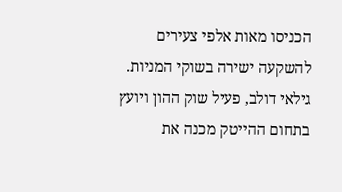הכניסו מאות אלפי צעירים להשקעה ישירה בשוקי המניות. גילאי דולב, פעיל שוק ההון ויועץ בתחום ההייטק מכנה את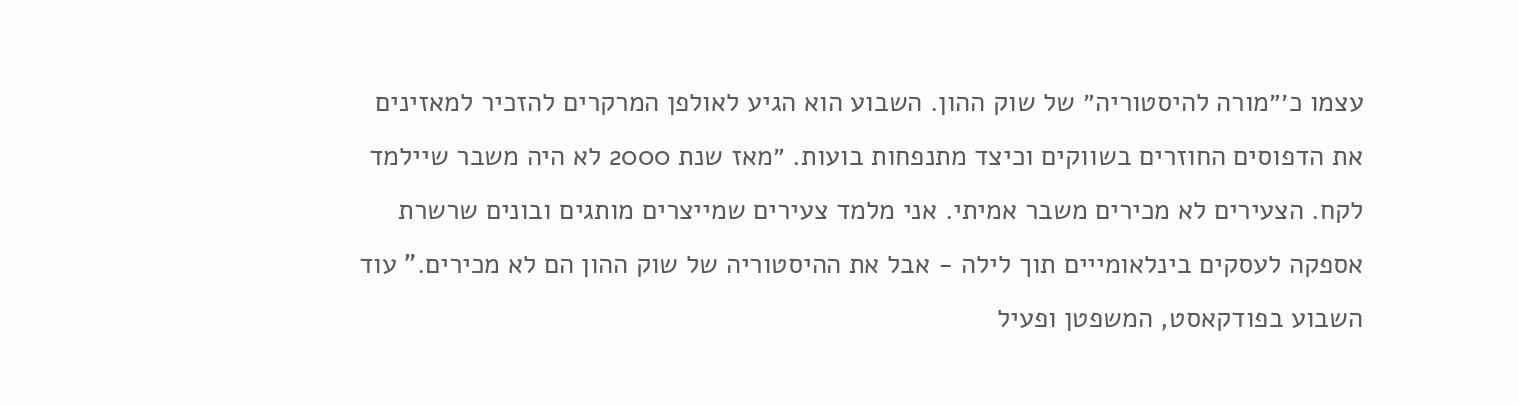עצמו כ׳״מורה להיסטוריה״ של שוק ההון. השבוע הוא הגיע לאולפן המרקרים להזכיר למאזינים את הדפוסים החוזרים בשווקים וכיצד מתנפחות בועות. ״מאז שנת 2000 לא היה משבר שיילמד לקח. הצעירים לא מכירים משבר אמיתי. אני מלמד צעירים שמייצרים מותגים ובונים שרשרת אספקה לעסקים בינלאומייים תוך לילה - אבל את ההיסטוריה של שוק ההון הם לא מכירים." עוד השבוע בפודקאסט, המשפטן ופעיל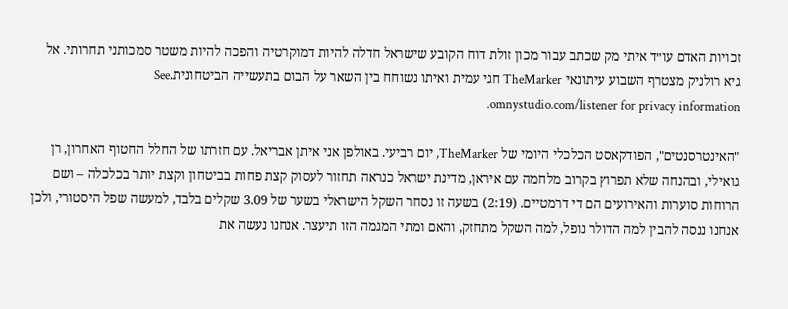זכויות האדם עו״ד איתי מק שכתב עבור מכון זולת דוח הקובע שישראל חדלה להיות דמוקרטיה והפכה להיות משטר סמכותני תחרותי. אל גיא רולניק מצטרף השבוע עיתונאי TheMarker חגי עמית ואיתו נשוחח בין השאר על הבום בתעשייה הביטחונית.See omnystudio.com/listener for privacy information.

"האינטרסנטים", הפודקאסט הכלכלי היומי של TheMarker, יום רביעי. באולפן אני איתן אבריאל. עם חזרתו של החלל החטוף האחרון, רן גואילי, ובהנחה שלא תפרוץ בקרוב מלחמה עם איראן, מדינת ישראל כנראה תחזור לעסוק קצת פחות בביטחון וקצת יותר בכלכלה – ושם הרוחות סוערות והאירועים הם די דרמטיים. (2:19) בשעה זו נסחר השקל הישראלי בשער של 3.09 שקלים בלבד, למעשה שפל היסטורי, ולכן אנחנו ננסה להבין למה הדולר נופל, למה השקל מתחזק, והאם ומתי המגמה הזו תיעצר. אנחנו נעשה את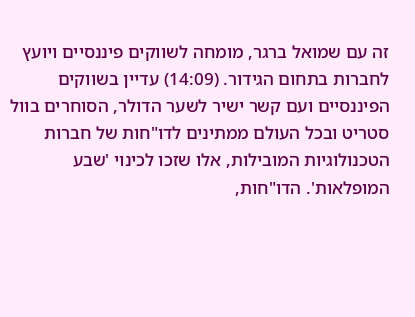זה עם שמואל ברגר, מומחה לשווקים פיננסיים ויועץ לחברות בתחום הגידור. (14:09) עדיין בשווקים הפיננסיים ועם קשר ישיר לשער הדולר, הסוחרים בוול סטריט ובכל העולם ממתינים לדו"חות של חברות הטכנולוגיות המובילות, אלו שזכו לכינוי 'שבע המופלאות'. הדו"חות,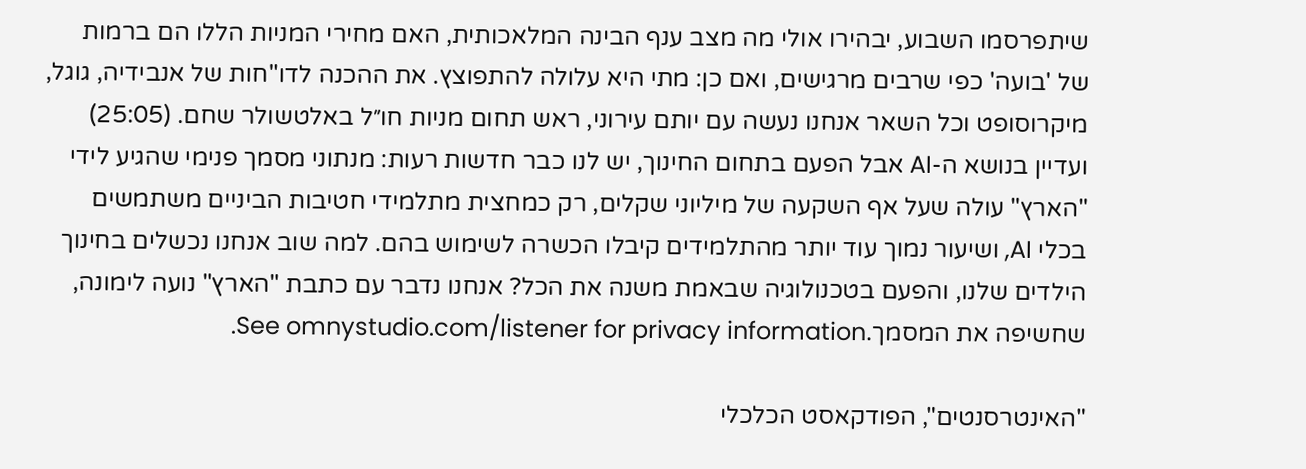שיתפרסמו השבוע, יבהירו אולי מה מצב ענף הבינה המלאכותית, האם מחירי המניות הללו הם ברמות של 'בועה' כפי שרבים מרגישים, ואם כן: מתי היא עלולה להתפוצץ. את ההכנה לדו"חות של אנבידיה, גוגל, מיקרוסופט וכל השאר אנחנו נעשה עם יותם עירוני, ראש תחום מניות חו״ל באלטשולר שחם. (25:05) ועדיין בנושא ה-AI אבל הפעם בתחום החינוך, יש לנו כבר חדשות רעות: מנתוני מסמך פנימי שהגיע לידי "הארץ" עולה שעל אף השקעה של מיליוני שקלים, רק כמחצית מתלמידי חטיבות הביניים משתמשים בכלי AI, ושיעור נמוך עוד יותר מהתלמידים קיבלו הכשרה לשימוש בהם. למה שוב אנחנו נכשלים בחינוך הילדים שלנו, והפעם בטכנולוגיה שבאמת משנה את הכל? אנחנו נדבר עם כתבת "הארץ" נועה לימונה, שחשיפה את המסמך.See omnystudio.com/listener for privacy information.

"האינטרסנטים", הפודקאסט הכלכלי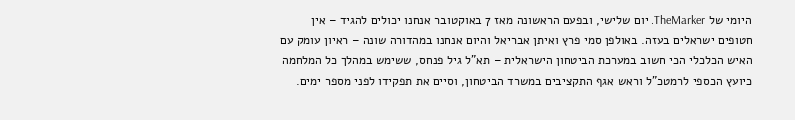היומי של TheMarker. יום שלישי, ובפעם הראשונה מאז 7 באוקטובר אנחנו יכולים להגיד – אין חטופים ישראלים בעזה. באולפן סמי פרץ ואיתן אבריאל והיום אנחנו במהדורה שונה – ראיון עומק עם האיש הכלכלי הכי חשוב במערכת הביטחון הישראלית – תא"ל גיל פנחס, ששימש במהלך כל המלחמה כיועץ הכספי לרמטכ"ל וראש אגף התקציבים במשרד הביטחון, וסיים את תפקידו לפני מספר ימים.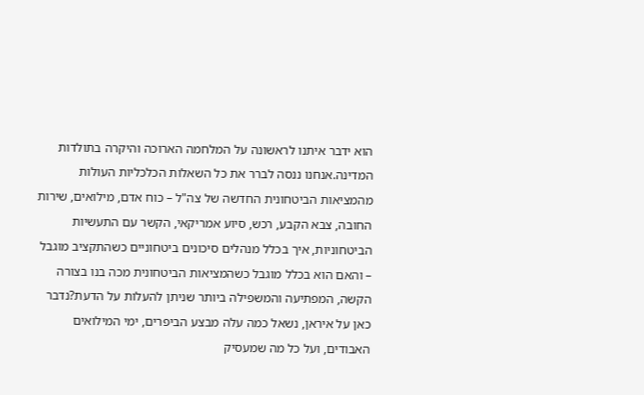הוא ידבר איתנו לראשונה על המלחמה הארוכה והיקרה בתולדות המדינה.אנחנו ננסה לברר את כל השאלות הכלכליות העולות מהמציאות הביטחונית החדשה של צה"ל – כוח אדם, מילואים, שירות החובה, צבא הקבע, רכש, סיוע אמריקאי, הקשר עם התעשיות הביטחוניות, איך בכלל מנהלים סיכונים ביטחוניים כשהתקציב מוגבל – והאם הוא בכלל מוגבל כשהמציאות הביטחונית מכה בנו בצורה הקשה, המפתיעה והמשפילה ביותר שניתן להעלות על הדעת?נדבר כאן על איראן, נשאל כמה עלה מבצע הביפרים, ימי המילואים האבודים, ועל כל מה שמעסיק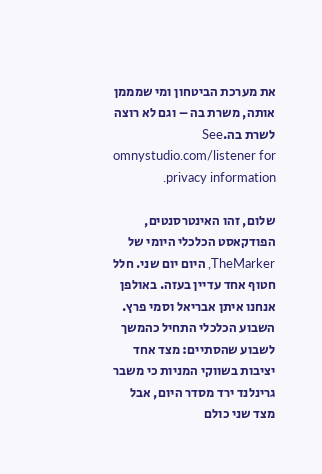את מערכת הביטחון ומי שמממן אותה, משרת בה – וגם לא רוצה לשרת בה.See omnystudio.com/listener for privacy information.

שלום, זהו האינטרסנטים, הפודקאסט הכלכלי היומי של TheMarker, היום יום שני. חלל חטוף אחד עדיין בעזה. באולפן אנחנו איתן אבריאל וסמי פרץ. השבוע הכלכלי התחיל כהמשך לשבוע שהסתיים: מצד אחד יציבות בשווקי המניות כי משבר גרינלנד ירד מסדר היום, אבל מצד שני כולם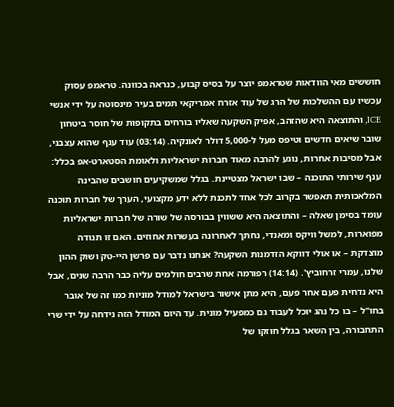חוששים מאי הוודאות שטראמפ יוצר על בסיס קבוע, כנראה בכוונה. טראמפ עסוק עכשיו עם ההשלכות של הרג של עוד אזרח אמריקאי תמים בעיר מינסוטה על ידי אנשי ICE, והתוצאה היא שהזהב, אפיק השקעה שאליו בורחים בתקופות של חוסר ביטחון שובר שיאים חדשים וטיפס מעל ל-5,000 דולר לאונקיה. (03:14) עוד ענף שהוא עצבני, אבל מסיבות אחרות, נוגע להרבה מאוד חברות ישראליות ולאומת הסטארט-אפ בכלל: ענף שירותי התוכנה – שבו ישראל מצטיינת. בגלל שמשקיעים חושבים שהבינה המלאכותית תאפשר בקרוב לכל אחד לתכנת ללא ידע מקצועי, הערך של חברות תוכנה עומד בסימן שאלה – והתוצאה היא ששווין בבורסה של שורה של חברות ישראליות מפוארות, למשל וויקס ומאנדי, נחתך לאחרונה בעשרות אחוזים. האם זו תנודה מוצדקת – או אולי דווקא הזדמנות השקעה? אנחנו נדבר עם פרשן היי-טק ושוק ההון שלנו, עמרי זרחוביץ'. (14:14) רפורמה אחת שרבים חולמים עליה כבר הרבה שנים, אבל היא נדחית פעם אחר פעם, היא מתן אישור בישראל למודל מוניות כמו זה של אובר בחו"ל – בו כל נהג יוכל לעבוד גם כמפעיל מונית. עד היום המודל הזה נידחה על ידי שרי התחבורה, בין השאר בגלל חוזקו של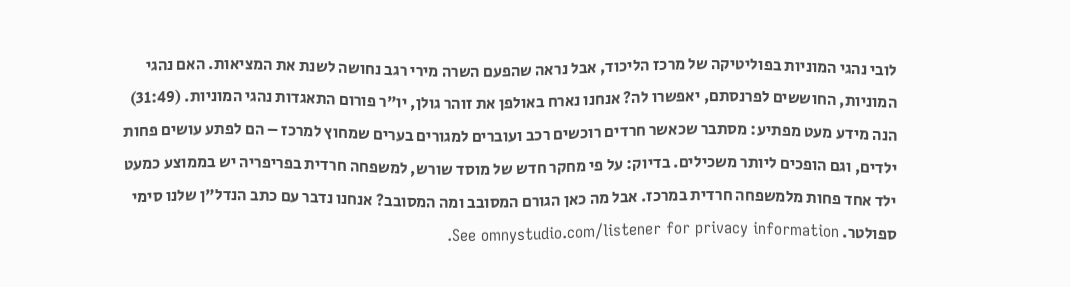לובי נהגי המוניות בפוליטיקה של מרכז הליכוד, אבל נראה שהפעם השרה מירי רגב נחושה לשנת את המציאות. האם נהגי המוניות, החוששים לפרנסתם, יאפשרו לה? אנחנו נארח באולפן את זוהר גולן, יו"ר פורום התאגדות נהגי המוניות. (31:49) הנה מידע מעט מפתיע: מסתבר שכאשר חרדים רוכשים רכב ועוברים למגורים בערים שמחוץ למרכז – הם לפתע עושים פחות ילדים, וגם הופכים ליותר משכילים. בדיוק: על פי מחקר חדש של מוסד שורש, למשפחה חרדית בפריפריה יש בממוצע כמעט ילד אחד פחות מלמשפחה חרדית במרכז. אבל מה כאן הגורם המסובב ומה המסובב? אנחנו נדבר עם כתב הנדל"ן שלנו סימי ספולטר. See omnystudio.com/listener for privacy information.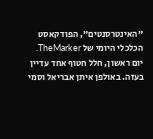"האינטרסנטים", הפודקאסט הכלכלי היומי של TheMarker. יום ראשון, חלל חטוף אחד עדיין בעזה. באולפן איתן אבריאל וסמי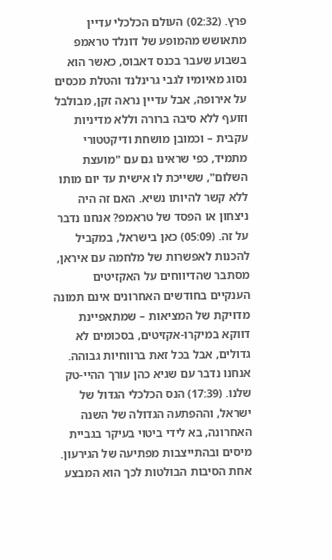פרץ. (02:32) העולם הכלכלי עדיין מתאושש מהמופע של דונלד טראמפ בשבוע שעבר בכנס דאבוס, כאשר הוא נסוג מאיומיו לגבי גרינלנד והטלת מכסים על אירופה, אבל עדיין נראה זקן, מבולבל וזועף ללא סיבה ברורה וללא מדיניות עקבית – וכמובן מושחת ודיקטטורי מתמיד, כפי שראינו גם עם "מועצת השלום", ששייכת לו אישית עד יום מותו ללא קשר להיותו נשיא. האם זה היה ניצחון או הפסד של טראמפ? אנחנו נדבר על זה. (05:09) כאן בישראל, במקביל להכנות לאפשרות של מלחמה עם איראן, מסתבר שהדיווחים על האקזיטים הענקיים בחודשים האחרונים אינם תמונה מדויקת של המציאות – שמתאפיינת דווקא במיקרו-אקזיטים, בסכומים לא גדולים, אבל בכל זאת ברווחיות גבוהה. אנחנו נדבר עם שגיא כהן עורך ההיי-טק שלנו. (17:39) הנס הכלכלי הגדול של ישראל, וההפתעה הגדולה של השנה האחרונה, בא לידי ביטוי בעיקר בגביית מיסים ובהתייצבות מפתיעה של הגירעון. אחת הסיבות הבולטות לכך הוא המבצע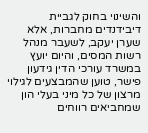והשינוי בחוק לגביית דיבידנדים מחברות, אלא שערן יעקב, לשעבר מנהל רשות המסים, והיום יועץ במשרד עורכי הדין גידעון פישר, טוען שהמבצעים לגילוי מרצון של כל מיני בעלי הון שמחביאים רווחים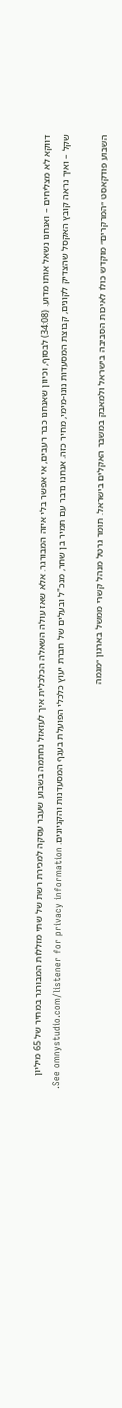דווקא לא מצליחים – ואנחנו נשאל אותו מדוע. (34:08) לבסוף, וכיוון שאנחנו כבר רעבים, אי אפשר בלי איזה המבורגר. אלא שאז עולה השאלה הכלכלית איך לעזאזל נחתמה בשבוע שעבר עסקה למכירת רשת של שתי מזללות המבורגר במחיר של 65 מיליון שקל – ואיך נראה קובץ האקסל שהצדיק לקונים, קבוצת המסעדות נונו-מימי, מחיר כזה. אנחנו נדבר עם תמיר בן שחר, מנכ"ל ובעלים של חברת יעוץ כלכלי הפועלת בענף המסעדנות והקניונים. See omnystudio.com/listener for privacy information.

השבוע פודקאסט ״המרקרים״ מוקדש כולו לאיכות הסביבה בישראל ולמאבק במשבר האקלים בישראל. תומר גרטל מנהל קשרי ממשל בארגון ״מגמה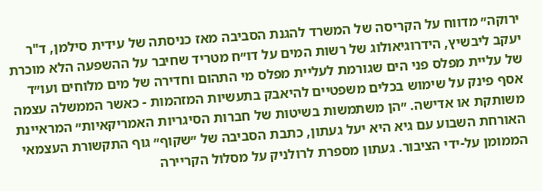ירוקה״ מדווח על הקריסה של המשרד להגנת הסביבה מאז כניסתה של עידית סילמן, ד"ר יעקב ליבשיץ, הידרוגיאולוג של רשות המים על דו״ח מטריד שחיבר על ההשפעה הלא מוכרת של עליית מפלס פני הים שגורמת לעליית מפלס מי התהום וחדירה של מים מלוחים ועו״ד אסף פינק על שימוש בכלים משפטיים להיאבק בתעשיות המזהמות - כאשר הממשלה עצמה משותקת או אדישה. ״הן משתמשות בשיטות של חברות הסיגריות האמריקאיות״ המראיינת האורחת השבוע עם גיא היא יעל געתון, כתבת הסביבה של ״שקוף״ גוף התקשורת העצמאי הממומן על-ידי הציבור. געתון מספרת לרולניק על מסלול הקריירה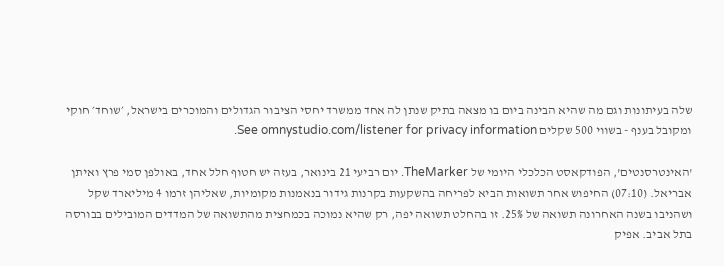שלה בעיתונות וגם מה שהיא הבינה ביום בו מצאה בתיק שנתן לה אחד ממשרד יחסי הציבור הגדולים והמוכרים בישראל, ׳שוחד׳ חוקי ומקובל בענף - בשווי 500 שקלים See omnystudio.com/listener for privacy information.

'האינטרסנטים', הפודקאסט הכלכלי היומי של TheMarker. יום רביעי 21 בינואר, בעזה יש חטוף חלל אחד, באולפן סמי פרץ ואיתן אבריאל. (07:10) החיפוש אחר תשואות הביא לפריחה בהשקעות בקרנות גידור בנאמנות מקומיות, שאליהן זרמו 4 מיליארד שקל ושהניבו בשנה האחרונה תשואה של 25%. זו בהחלט תשואה יפה, רק שהיא נמוכה בכמחצית מהתשואה של המדדים המובילים בבורסה בתל אביב. אפיק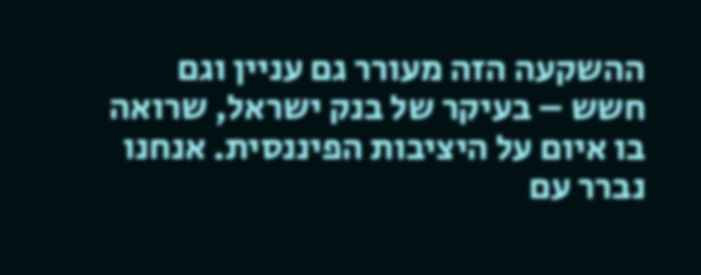ההשקעה הזה מעורר גם עניין וגם חשש – בעיקר של בנק ישראל, שרואה בו איום על היציבות הפיננסית. אנחנו נברר עם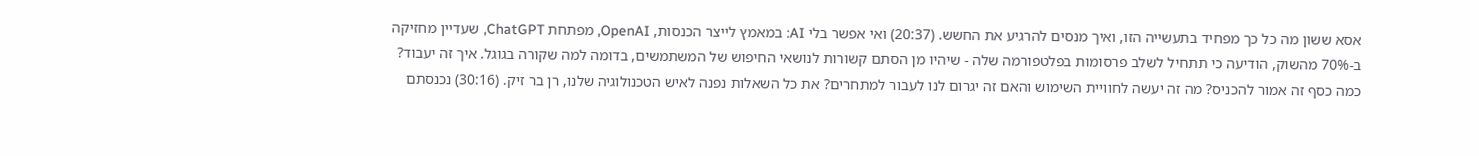אסא ששון מה כל כך מפחיד בתעשייה הזו, ואיך מנסים להרגיע את החשש. (20:37) ואי אפשר בלי AI: במאמץ לייצר הכנסות, OpenAI, מפתחת ChatGPT, שעדיין מחזיקה ב-70% מהשוק, הודיעה כי תתחיל לשלב פרסומות בפלטפורמה שלה - שיהיו מן הסתם קשורות לנושאי החיפוש של המשתמשים, בדומה למה שקורה בגוגל. איך זה יעבוד? כמה כסף זה אמור להכניס? מה זה יעשה לחוויית השימוש והאם זה יגרום לנו לעבור למתחרים? את כל השאלות נפנה לאיש הטכנולוגיה שלנו, רן בר זיק. (30:16) נכנסתם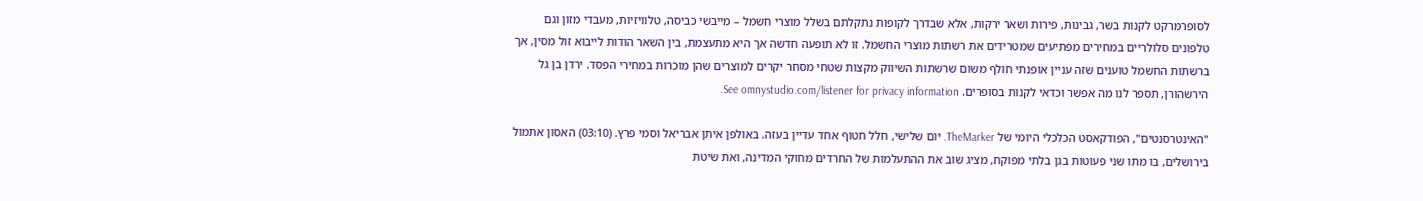לסופרמרקט לקנות בשר, גבינות, פירות ושאר ירקות, אלא שבדרך לקופות נתקלתם בשלל מוצרי חשמל – מייבשי כביסה, טלוויזיות, מעבדי מזון וגם טלפונים סלולריים במחירים מפתיעים שמטרידים את רשתות מוצרי החשמל. זו לא תופעה חדשה אך היא מתעצמת, בין השאר הודות לייבוא זול מסין, אך ברשתות החשמל טוענים שזה עניין אופנתי חולף משום שרשתות השיווק מקצות שטחי מסחר יקרים למוצרים שהן מוכרות במחירי הפסד. ירדן בן גל הירשהורן, תספר לנו מה אפשר וכדאי לקנות בסופרים. See omnystudio.com/listener for privacy information.

"האינטרסנטים", הפודקאסט הכלכלי היומי של TheMarker. יום שלישי, חלל חטוף אחד עדיין בעזה. באולפן איתן אבריאל וסמי פרץ. (03:10) האסון אתמול בירושלים, בו מתו שני פעוטות בגן בלתי מפוקח, מציג שוב את ההתעלמות של החרדים מחוקי המדינה, ואת שיטת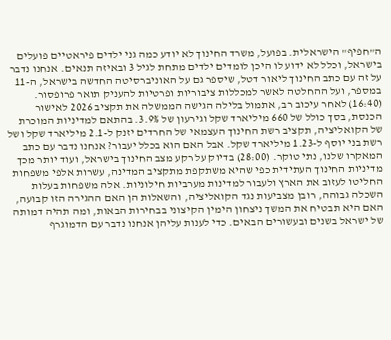ה"חפיף" הישראלית. בפועל, משרד החינוך לא יודע כמה גני ילדים פיראטיים פועלים בישראל, וכלל לא ידוע לו היכן לומדים ילדים מתחת לגיל 3 ובאיזה תנאים. אנחנו נדבר על זה עם כתב החינוך ליאור דטל, שיספר גם על האוניברסיטה החדשה בישראל, ה-11 במספר, ועל ההחלטה לאשר למכללות ציבוריות ופרטיות להעניק תואר פרופסור. (16:40) לאחר עיכוב רב, אתמול בלילה הגישה הממשלה את תקציב 2026 לאישור הכנסת, בסך כולל של 660 מיליארד שקל וגירעון של 3.9%. בהתאם למדיניות המוכרת של הקואליציה, תקציב רשת החינוך העצמאי של החרדים יזנק ל-2.1 מיליארד שקל ושל רשת בני יוסף ל-1.23 מיליארד שקל. אבל האם הוא בכלל יעבור? אנחנו נדבר עם כתב המאקרו שלנו, נתי טוקר. (28:00) בדיוק על רקע מצב החינוך בישראל, ועוד יותר מכך מדיניות החינוך העתידית כפי שהיא משתקפת מתקציב המדינה, עשרות אלפי משפחות החליטו לעזוב את הארץ ולעבור למדינות מערביות חילוניות. אלה משפחות בעלות השכלה גבוהה, רובן מצביעות נגד הקואליציה, והשאלות הן האם ההגירה הזו קבועה, האם היא תבטיח את המשך ניצחון הימין הקיצוני בבחירות הבאות, ומה תהיה דמותה של ישראל בשנים ובעשורים הבאים. כדי לענות עליהן אנחנו נדבר עם הדמוגרף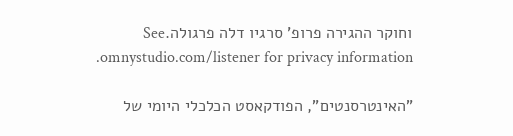וחוקר ההגירה פרופ' סרגיו דלה פרגולה.See omnystudio.com/listener for privacy information.

"האינטרסנטים", הפודקאסט הכלכלי היומי של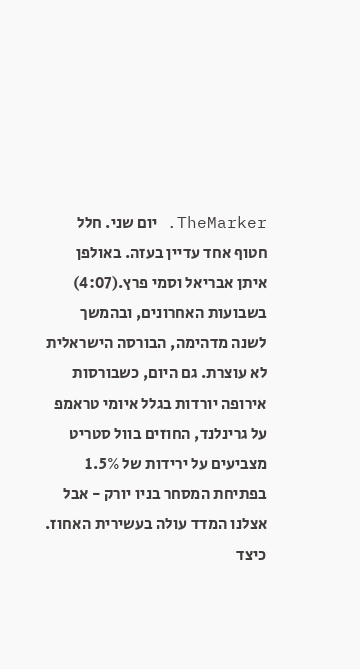TheMarker. יום שני. חלל חטוף אחד עדיין בעזה. באולפן איתן אבריאל וסמי פרץ.(4:07) בשבועות האחרונים, ובהמשך לשנה מדהימה, הבורסה הישראלית לא עוצרת. גם היום, כשבורסות אירופה יורדות בגלל איומי טראמפ על גרינלנד, החוזים בוול סטריט מצביעים על ירידות של 1.5% בפתיחת המסחר בניו יורק - אבל אצלנו המדד עולה בעשירית האחוז. כיצד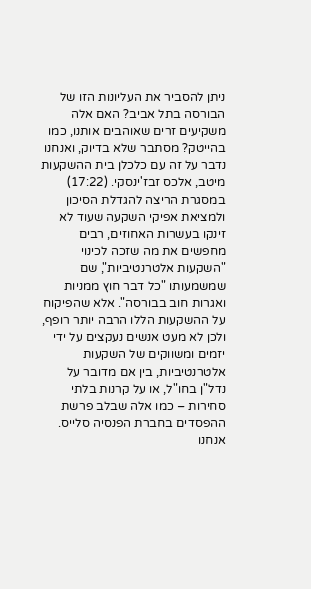ניתן להסביר את העליונות הזו של הבורסה בתל אביב? האם אלה משקיעים זרים שאוהבים אותנו, כמו בהייטק? מסתבר שלא בדיוק, ואנחנו נדבר על זה עם כלכלן בית ההשקעות מיטב, אלכס זבז'ינסקי. (17:22) במסגרת הריצה להגדלת הסיכון ולמציאת אפיקי השקעה שעוד לא זינקו בעשרות האחוזים, רבים מחפשים את מה שזכה לכינוי "השקעות אלטרנטיביות", שם שמשמעותו "כל דבר חוץ ממניות ואגרות חוב בבורסה". אלא שהפיקוח על ההשקעות הללו הרבה יותר רופף, ולכן לא מעט אנשים נעקצים על ידי יזמים ומשווקים של השקעות אלטרנטיביות, בין אם מדובר על נדל"ן בחו"ל, או על קרנות בלתי סחירות – כמו אלה שבלב פרשת ההפסדים בחברת הפנסיה סלייס. אנחנו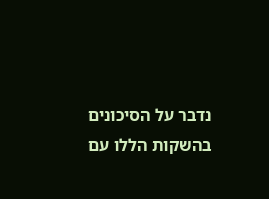נדבר על הסיכונים בהשקות הללו עם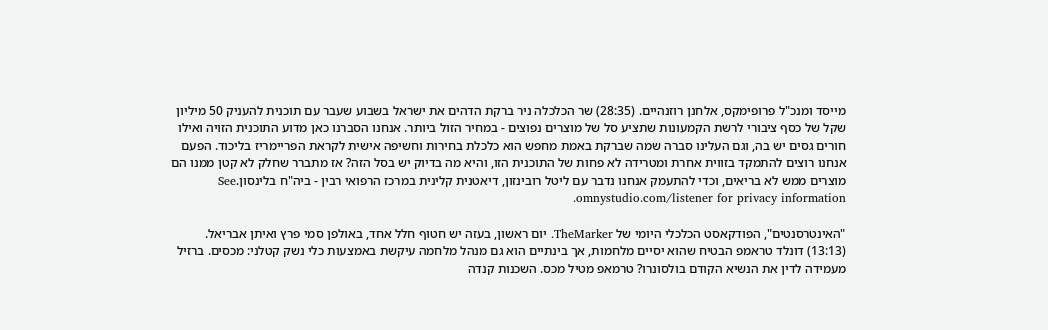מייסד ומנכ"ל פרופימקס, אלחנן רוזנהיים. (28:35) שר הכלכלה ניר ברקת הדהים את ישראל בשבוע שעבר עם תוכנית להעניק 50 מיליון שקל של כסף ציבורי לרשת הקמעונות שתציע סל של מוצרים נפוצים - במחיר הזול ביותר. אנחנו הסברנו כאן מדוע התוכנית הזויה ואילו חורים גסים יש בה, וגם העלינו סברה שמה שברקת באמת מחפש הוא כלכלת בחירות וחשיפה אישית לקראת הפריימריז בליכוד. הפעם אנחנו רוצים להתמקד בזווית אחרת ומטרידה לא פחות של התוכנית הזו, והיא מה בדיוק יש בסל הזה? אז מתברר שחלק לא קטן ממנו הם מוצרים ממש לא בריאים, וכדי להתעמק אנחנו נדבר עם ליטל רובינזון, דיאטנית קלינית במרכז הרפואי רבין - ביה"ח בלינסון.See omnystudio.com/listener for privacy information.

"האינטרסנטים", הפודקאסט הכלכלי היומי של TheMarker. יום ראשון, בעזה יש חטוף חלל אחד, באולפן סמי פרץ ואיתן אבריאל. (13:13) דונלד טראמפ הבטיח שהוא יסיים מלחמות, אך בינתיים הוא גם מנהל מלחמה עיקשת באמצעות כלי נשק קטלני: מכסים. ברזיל מעמידה לדין את הנשיא הקודם בולסונרו? טרמאפ מטיל מכס. השכנות קנדה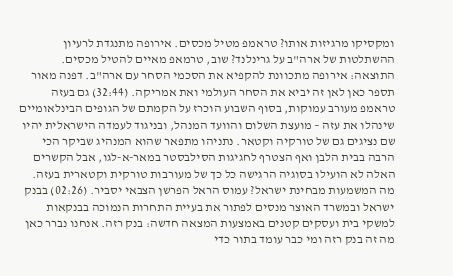ומקסיקו מרגיזות אותו? טראמפ מטיל מכסים. אירופה מתנגדת לרעיון ההשתלטות של ארה"ב על גרינלנד? שוב, טרמאפ מאיים להטיל מכסים. התוצאה: אירופה מתכוונת להקפיא את הסכמי הסחר עם ארה"ב. דפנה מאור תספר כאן לאן זה יביא את הסחר העולמי ואת אמריקה. (32:44) גם בעזה טראמפ מעורב עמוקות, בסוף השבוע הוכרז על הקמתם של הגופים הבינלאומיים שינהלו את עזה – מועצת השלום והוועד המנהל, ובניגוד לעמדה הישראלית יהיו שם נציגים גם של טורקיה וקטאר. נתניהו מתפאר שהוא המנהיג שביקר הכי הרבה בבית הלבן ואף הצטרף לחגיגות הסילבסטר במאר-א-לגו, אבל הקשרים האלה לא הועילו בסוגיה הרגישה כל כך של מעורבות טורקית וקטארית בעזה. מה המשמעות מבחינת ישראל? עמוס הראל הפרשן הצבאי יסביר. (02:26) בבנק ישראל ובמשרד האוצר מנסים לפתור את בעיית התחרות הנמוכה בבנקאות למשקי בית ועסקים קטנים באמצעות המצאה חדשה: בנק רזה. אנחנו נברר כאן מה זה בנק רזה ומי כבר עומד בתור כדי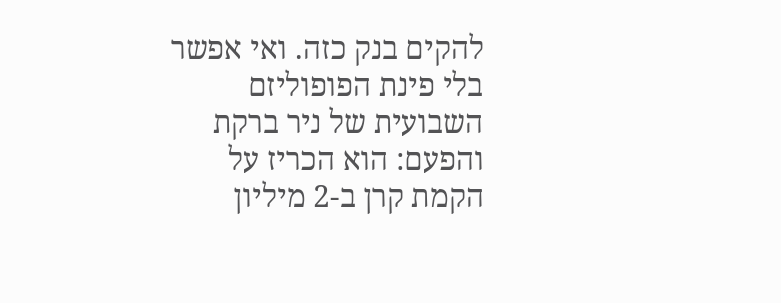להקים בנק כזה. ואי אפשר בלי פינת הפופוליזם השבועית של ניר ברקת והפעם: הוא הכריז על הקמת קרן ב-2 מיליון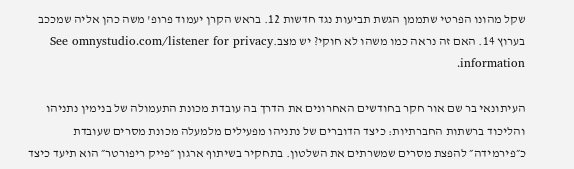שקל מהונו הפרטי שתממן הגשת תביעות נגד חדשות 12. בראש הקרן יעמוד פרופ' משה כהן אליה שמככב בערוץ 14. האם זה נראה כמו משהו לא חוקי? יש מצב.See omnystudio.com/listener for privacy information.

העיתונאי בר שם אור חקר בחודשים האחרונים את הדרך בה עובדת מכונת התעמולה של בנימין נתניהו והליכוד ברשתות החברתיות: כיצד הדוברים של נתניהו מפעילים מלמעלה מכונת מסרים שעובדת כ״פירמידה״ להפצת מסרים שמשרתים את השלטון. בתחקיר בשיתוף ארגון ״פייק ריפורטר״ הוא תיעד כיצד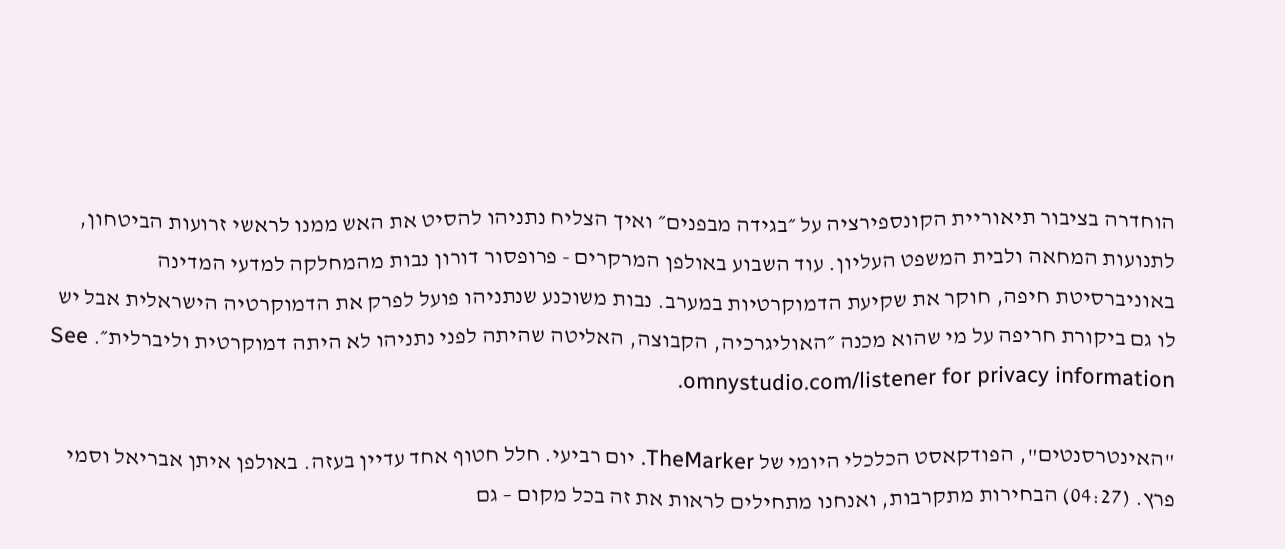הוחדרה בציבור תיאוריית הקונספירציה על ״בגידה מבפנים״ ואיך הצליח נתניהו להסיט את האש ממנו לראשי זרועות הביטחון, לתנועות המחאה ולבית המשפט העליון. עוד השבוע באולפן המרקרים - פרופסור דורון נבות מהמחלקה למדעי המדינה באוניברסיטת חיפה, חוקר את שקיעת הדמוקרטיות במערב. נבות משוכנע שנתניהו פועל לפרק את הדמוקרטיה הישראלית אבל יש לו גם ביקורת חריפה על מי שהוא מכנה ״האוליגרכיה, הקבוצה, האליטה שהיתה לפני נתניהו לא היתה דמוקרטית וליברלית״. See omnystudio.com/listener for privacy information.

"האינטרסנטים", הפודקאסט הכלכלי היומי של TheMarker. יום רביעי. חלל חטוף אחד עדיין בעזה. באולפן איתן אבריאל וסמי פרץ. (04:27) הבחירות מתקרבות, ואנחנו מתחילים לראות את זה בכל מקום – גם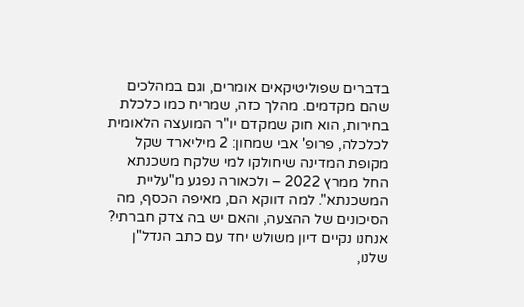בדברים שפוליטיקאים אומרים, וגם במהלכים שהם מקדמים. מהלך כזה, שמריח כמו כלכלת בחירות, הוא חוק שמקדם יו"ר המועצה הלאומית לכלכלה, פרופ' אבי שמחון: 2 מיליארד שקל מקופת המדינה שיחולקו למי שלקח משכנתא החל ממרץ 2022 – ולכאורה נפגע מ"עליית המשכנתא". למה דווקא הם, מאיפה הכסף, מה הסיכונים של ההצעה, והאם יש בה צדק חברתי? אנחנו נקיים דיון משולש יחד עם כתב הנדל"ן שלנו,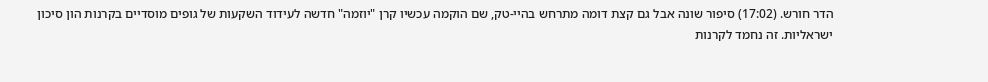הדר חורש. (17:02) סיפור שונה אבל גם קצת דומה מתרחש בהיי-טק, שם הוקמה עכשיו קרן "יוזמה" חדשה לעידוד השקעות של גופים מוסדיים בקרנות הון סיכון ישראליות. זה נחמד לקרנות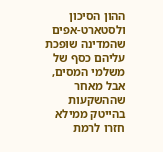ההון הסיכון ולסטארט-אפים שהמדינה שופכת עליהם כסף של משלמי המסים, אבל מאחר שההשקעות בהייטק ממילא חזרו לרמת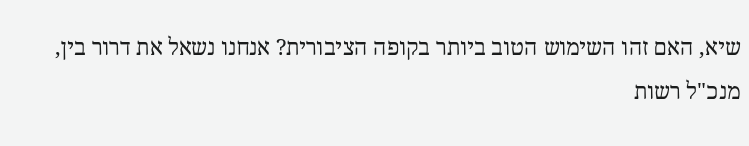שיא, האם זהו השימוש הטוב ביותר בקופה הציבורית? אנחנו נשאל את דרור בין, מנכ"ל רשות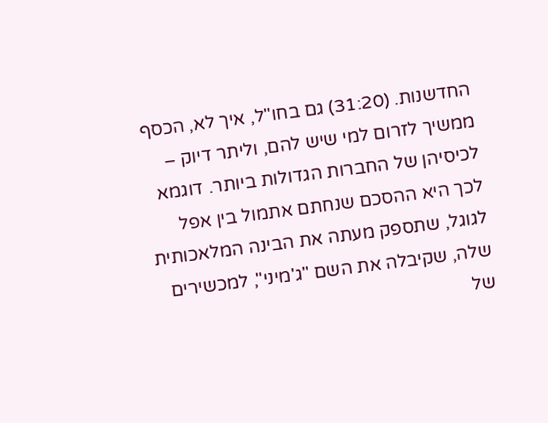החדשנות. (31:20) גם בחו"ל, איך לא, הכסף ממשיך לזרום למי שיש להם, וליתר דיוק – לכיסיהן של החברות הגדולות ביותר. דוגמא לכך היא ההסכם שנחתם אתמול בין אפל לגוגל, שתספק מעתה את הבינה המלאכותית שלה, שקיבלה את השם "ג'מיני", למכשירים של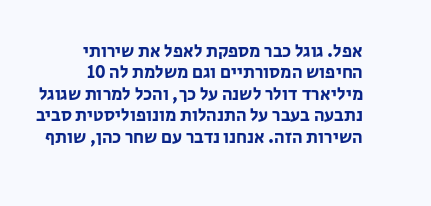אפל. גוגל כבר מספקת לאפל את שירותי החיפוש המסורתיים וגם משלמת לה 10 מיליארד דולר לשנה על כך, והכל למרות שגוגל נתבעה בעבר על התנהלות מונופוליסטית סביב השירות הזה. אנחנו נדבר עם שחר כהן, שותף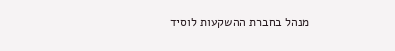מנהל בחברת ההשקעות לוסיד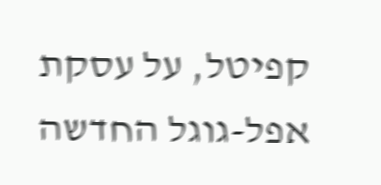קפיטל, על עסקת אפל-גוגל החדשה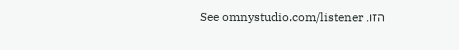הזו. See omnystudio.com/listener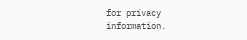for privacy information.